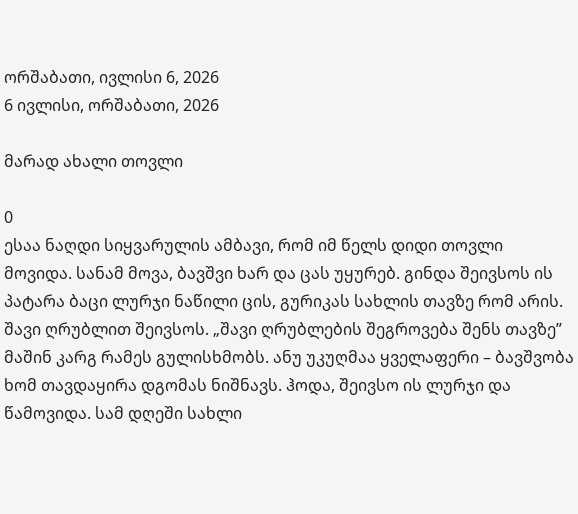ორშაბათი, ივლისი 6, 2026
6 ივლისი, ორშაბათი, 2026

მარად ახალი თოვლი

0
ესაა ნაღდი სიყვარულის ამბავი, რომ იმ წელს დიდი თოვლი მოვიდა. სანამ მოვა, ბავშვი ხარ და ცას უყურებ. გინდა შეივსოს ის პატარა ბაცი ლურჯი ნაწილი ცის, გურიკას სახლის თავზე რომ არის. შავი ღრუბლით შეივსოს. „შავი ღრუბლების შეგროვება შენს თავზე” მაშინ კარგ რამეს გულისხმობს. ანუ უკუღმაა ყველაფერი – ბავშვობა ხომ თავდაყირა დგომას ნიშნავს. ჰოდა, შეივსო ის ლურჯი და წამოვიდა. სამ დღეში სახლი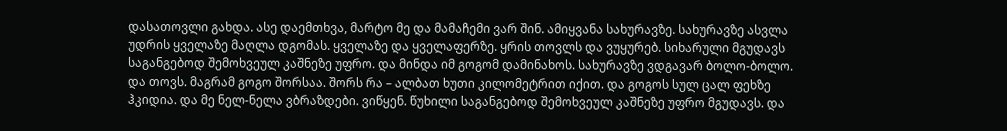დასათოვლი გახდა. ასე დაემთხვა, მარტო მე და მამაჩემი ვარ შინ. ამიყვანა სახურავზე. სახურავზე ასვლა უდრის ყველაზე მაღლა დგომას. ყველაზე და ყველაფერზე. ყრის თოვლს და ვუყურებ. სიხარული მგუდავს საგანგებოდ შემოხვეულ კაშნეზე უფრო. და მინდა იმ გოგომ დამინახოს. სახურავზე ვდგავარ ბოლო-ბოლო. და თოვს. მაგრამ გოგო შორსაა. შორს რა – ალბათ ხუთი კილომეტრით იქით. და გოგოს სულ ცალ ფეხზე ჰკიდია. და მე ნელ-ნელა ვბრაზდები. ვიწყენ. წუხილი საგანგებოდ შემოხვეულ კაშნეზე უფრო მგუდავს. და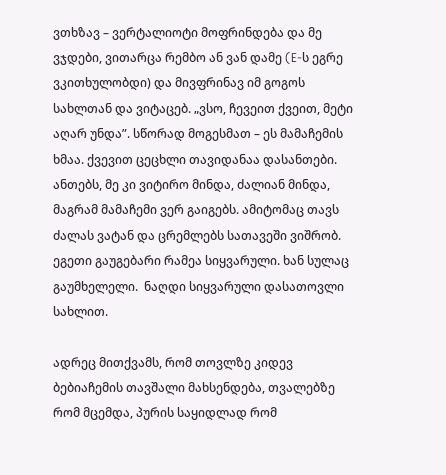ვთხზავ – ვერტალიოტი მოფრინდება და მე ვჯდები, ვითარცა რემბო ან ვან დამე (E-ს ეგრე ვკითხულობდი) და მივფრინავ იმ გოგოს სახლთან და ვიტაცებ. „ვსო, ჩევეით ქვეით, მეტი აღარ უნდა”. სწორად მოგესმათ – ეს მამაჩემის ხმაა. ქვევით ცეცხლი თავიდანაა დასანთები. ანთებს, მე კი ვიტირო მინდა, ძალიან მინდა, მაგრამ მამაჩემი ვერ გაიგებს. ამიტომაც თავს ძალას ვატან და ცრემლებს სათავეში ვიშრობ. ეგეთი გაუგებარი რამეა სიყვარული. ხან სულაც გაუმხელელი.  ნაღდი სიყვარული დასათოვლი სახლით.

ადრეც მითქვამს, რომ თოვლზე კიდევ ბებიაჩემის თავშალი მახსენდება, თვალებზე რომ მცემდა, პურის საყიდლად რომ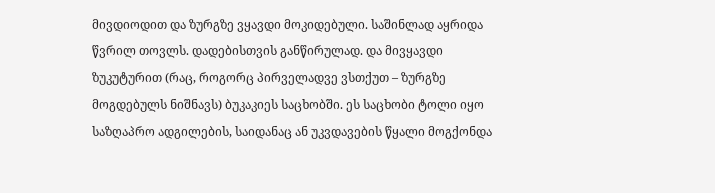მივდიოდით და ზურგზე ვყავდი მოკიდებული. საშინლად აყრიდა წვრილ თოვლს. დადებისთვის განწირულად. და მივყავდი ზუკუტურით (რაც, როგორც პირველადვე ვსთქუთ – ზურგზე მოგდებულს ნიშნავს) ბუკაკიეს საცხობში. ეს საცხობი ტოლი იყო საზღაპრო ადგილების, საიდანაც ან უკვდავების წყალი მოგქონდა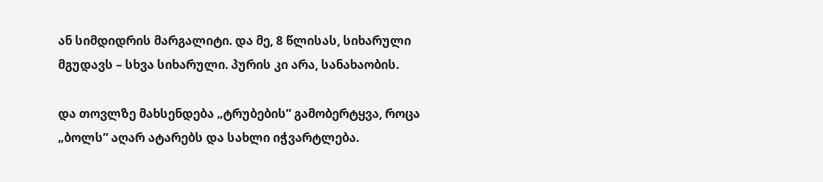ან სიმდიდრის მარგალიტი. და მე, 8 წლისას, სიხარული მგუდავს – სხვა სიხარული. პურის კი არა, სანახაობის.

და თოვლზე მახსენდება „ტრუბების” გამობერტყვა, როცა „ბოლს” აღარ ატარებს და სახლი იჭვარტლება.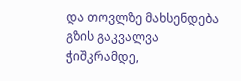და თოვლზე მახსენდება გზის გაკვალვა ჭიშკრამდე,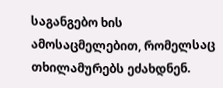საგანგებო ხის ამოსაცმელებით, რომელსაც თხილამურებს ეძახდნენ.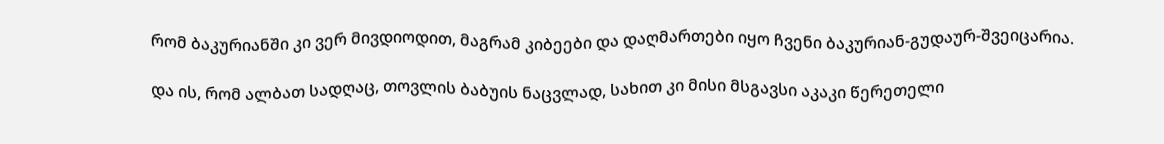რომ ბაკურიანში კი ვერ მივდიოდით, მაგრამ კიბეები და დაღმართები იყო ჩვენი ბაკურიან-გუდაურ-შვეიცარია.

და ის, რომ ალბათ სადღაც, თოვლის ბაბუის ნაცვლად, სახით კი მისი მსგავსი აკაკი წერეთელი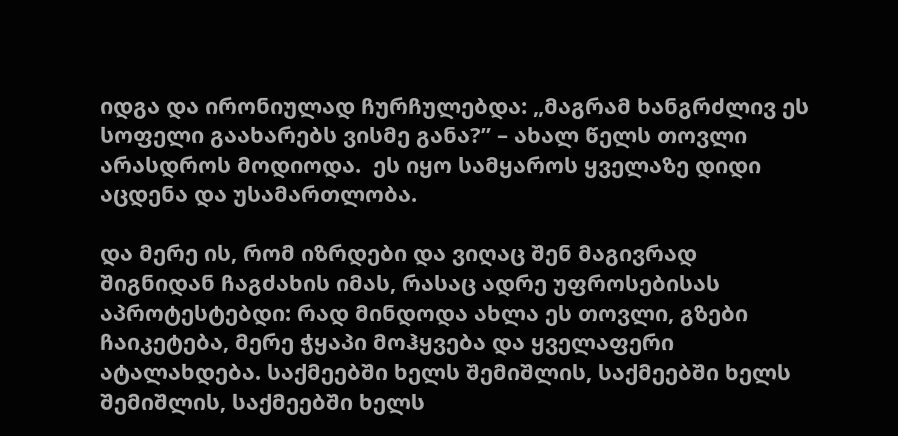იდგა და ირონიულად ჩურჩულებდა: „მაგრამ ხანგრძლივ ეს სოფელი გაახარებს ვისმე განა?” – ახალ წელს თოვლი არასდროს მოდიოდა.  ეს იყო სამყაროს ყველაზე დიდი აცდენა და უსამართლობა.

და მერე ის, რომ იზრდები და ვიღაც შენ მაგივრად შიგნიდან ჩაგძახის იმას, რასაც ადრე უფროსებისას აპროტესტებდი: რად მინდოდა ახლა ეს თოვლი, გზები ჩაიკეტება, მერე ჭყაპი მოჰყვება და ყველაფერი ატალახდება. საქმეებში ხელს შემიშლის, საქმეებში ხელს შემიშლის, საქმეებში ხელს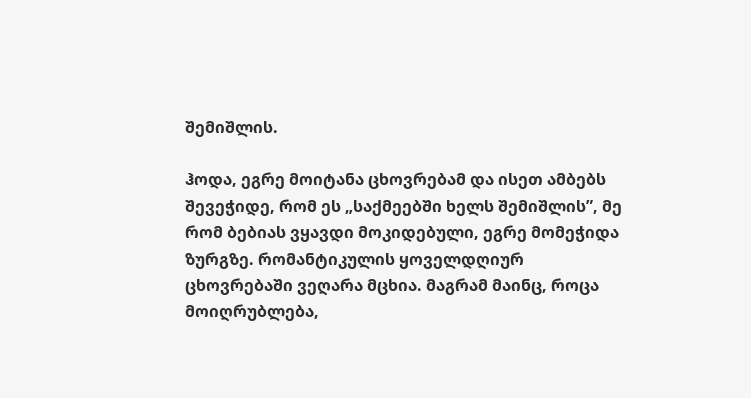შემიშლის.

ჰოდა, ეგრე მოიტანა ცხოვრებამ და ისეთ ამბებს შევეჭიდე, რომ ეს „საქმეებში ხელს შემიშლის”, მე რომ ბებიას ვყავდი მოკიდებული, ეგრე მომეჭიდა ზურგზე. რომანტიკულის ყოველდღიურ ცხოვრებაში ვეღარა მცხია. მაგრამ მაინც, როცა მოიღრუბლება,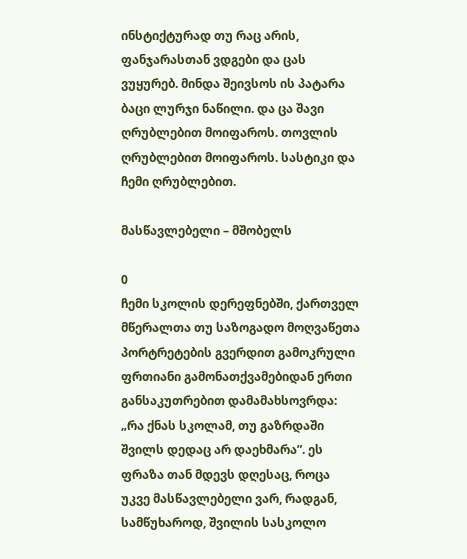ინსტიქტურად თუ რაც არის, ფანჯარასთან ვდგები და ცას ვუყურებ. მინდა შეივსოს ის პატარა ბაცი ლურჯი ნაწილი. და ცა შავი ღრუბლებით მოიფაროს. თოვლის ღრუბლებით მოიფაროს. სასტიკი და ჩემი ღრუბლებით.

მასწავლებელი – მშობელს

0
ჩემი სკოლის დერეფნებში, ქართველ მწერალთა თუ საზოგადო მოღვაწეთა პორტრეტების გვერდით გამოკრული ფრთიანი გამონათქვამებიდან ერთი განსაკუთრებით დამამახსოვრდა: „რა ქნას სკოლამ, თუ გაზრდაში შვილს დედაც არ დაეხმარა”. ეს ფრაზა თან მდევს დღესაც, როცა უკვე მასწავლებელი ვარ, რადგან, სამწუხაროდ, შვილის სასკოლო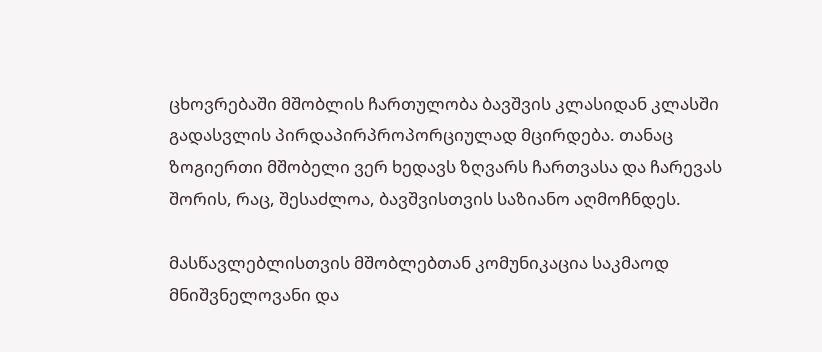ცხოვრებაში მშობლის ჩართულობა ბავშვის კლასიდან კლასში გადასვლის პირდაპირპროპორციულად მცირდება. თანაც ზოგიერთი მშობელი ვერ ხედავს ზღვარს ჩართვასა და ჩარევას შორის, რაც, შესაძლოა, ბავშვისთვის საზიანო აღმოჩნდეს.

მასწავლებლისთვის მშობლებთან კომუნიკაცია საკმაოდ მნიშვნელოვანი და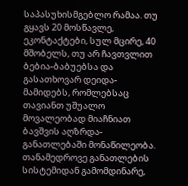საპასუხისმგებლო რამაა. თუ გყავს 20 მოსწავლე, ეკონტაქტები, სულ მცირე, 40 მშობელს, თუ არ ჩავთვლით ბებია-ბაბუებსა და გასათხოვარ დეიდა-მამიდებს, რომლებსაც თავიანთ უშუალო მოვალეობად მიაჩნიათ ბავშვის აღზრდა-განათლებაში მონაწილეობა.
თანამედროვე განათლების სისტემიდან გამომდინარე,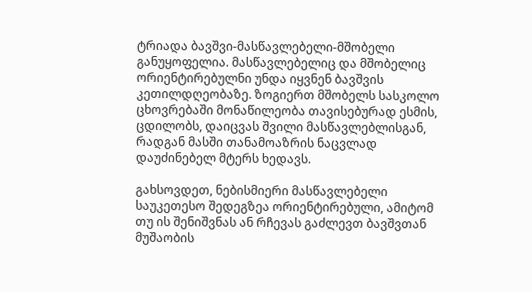ტრიადა ბავშვი-მასწავლებელი-მშობელი განუყოფელია. მასწავლებელიც და მშობელიც ორიენტირებულნი უნდა იყვნენ ბავშვის კეთილდღეობაზე. ზოგიერთ მშობელს სასკოლო ცხოვრებაში მონაწილეობა თავისებურად ესმის, ცდილობს, დაიცვას შვილი მასწავლებლისგან, რადგან მასში თანამოაზრის ნაცვლად დაუძინებელ მტერს ხედავს.

გახსოვდეთ, ნებისმიერი მასწავლებელი საუკეთესო შედეგზეა ორიენტირებული, ამიტომ თუ ის შენიშვნას ან რჩევას გაძლევთ ბავშვთან მუშაობის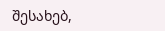შესახებ,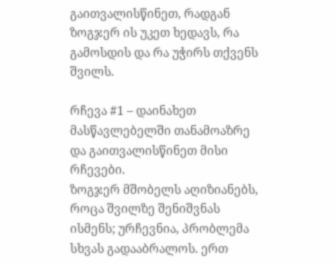გაითვალისწინეთ, რადგან ზოგჯერ ის უკეთ ხედავს, რა გამოსდის და რა უჭირს თქვენს შვილს.

რჩევა #1 – დაინახეთ მასწავლებელში თანამოაზრე და გაითვალისწინეთ მისი რჩევები.
ზოგჯერ მშობელს აღიზიანებს, როცა შვილზე შენიშვნას ისმენს; ურჩევნია, პრობლემა სხვას გადააბრალოს. ერთ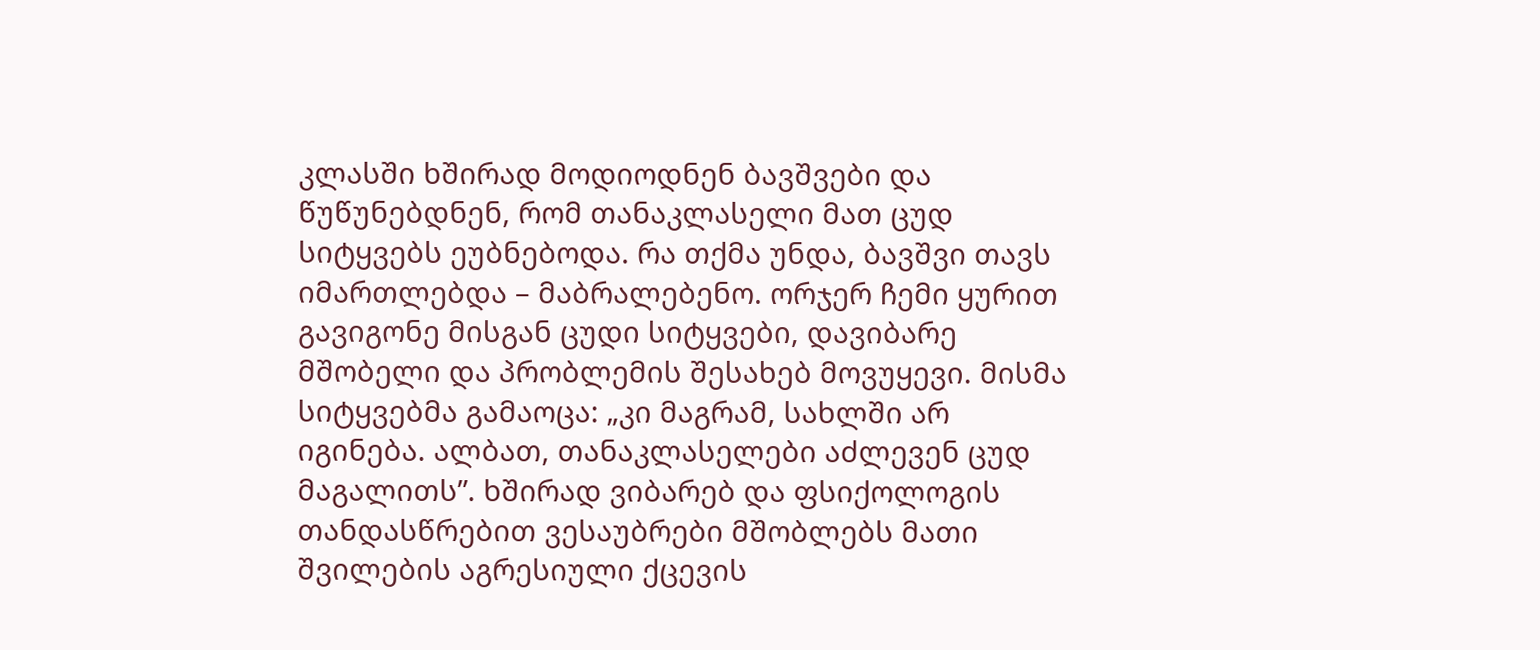კლასში ხშირად მოდიოდნენ ბავშვები და წუწუნებდნენ, რომ თანაკლასელი მათ ცუდ სიტყვებს ეუბნებოდა. რა თქმა უნდა, ბავშვი თავს იმართლებდა – მაბრალებენო. ორჯერ ჩემი ყურით გავიგონე მისგან ცუდი სიტყვები, დავიბარე მშობელი და პრობლემის შესახებ მოვუყევი. მისმა სიტყვებმა გამაოცა: „კი მაგრამ, სახლში არ იგინება. ალბათ, თანაკლასელები აძლევენ ცუდ მაგალითს”. ხშირად ვიბარებ და ფსიქოლოგის თანდასწრებით ვესაუბრები მშობლებს მათი შვილების აგრესიული ქცევის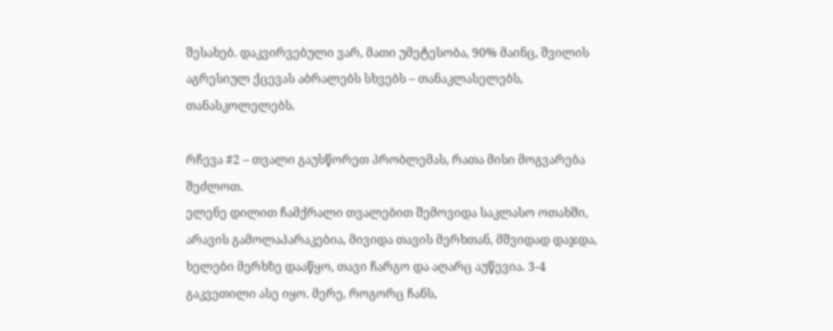შესახებ. დაკვირვებული ვარ, მათი უმეტესობა, 90% მაინც, შვილის აგრესიულ ქცევას აბრალებს სხვებს – თანაკლასელებს, თანასკოლელებს.

რჩევა #2 – თვალი გაუსწორეთ პრობლემას, რათა მისი მოგვარება შეძლოთ.
ელენე დილით ჩამქრალი თვალებით შემოვიდა საკლასო ოთახში, არავის გამოლაპარაკებია, მივიდა თავის მერხთან, მშვიდად დაჯდა, ხელები მერხზე დააწყო, თავი ჩარგო და აღარც აუწევია. 3-4 გაკვეთილი ასე იყო. მერე, როგორც ჩანს,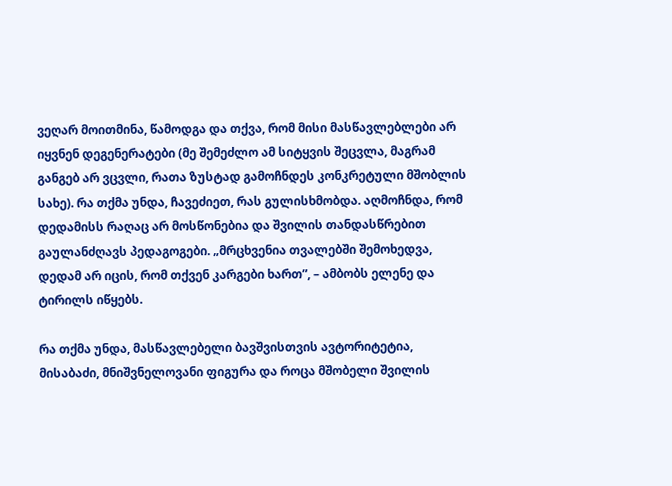ვეღარ მოითმინა, წამოდგა და თქვა, რომ მისი მასწავლებლები არ იყვნენ დეგენერატები (მე შემეძლო ამ სიტყვის შეცვლა, მაგრამ განგებ არ ვცვლი, რათა ზუსტად გამოჩნდეს კონკრეტული მშობლის სახე). რა თქმა უნდა, ჩავეძიეთ, რას გულისხმობდა. აღმოჩნდა, რომ დედამისს რაღაც არ მოსწონებია და შვილის თანდასწრებით გაულანძღავს პედაგოგები. „მრცხვენია თვალებში შემოხედვა, დედამ არ იცის, რომ თქვენ კარგები ხართ”, – ამბობს ელენე და ტირილს იწყებს.

რა თქმა უნდა, მასწავლებელი ბავშვისთვის ავტორიტეტია, მისაბაძი, მნიშვნელოვანი ფიგურა და როცა მშობელი შვილის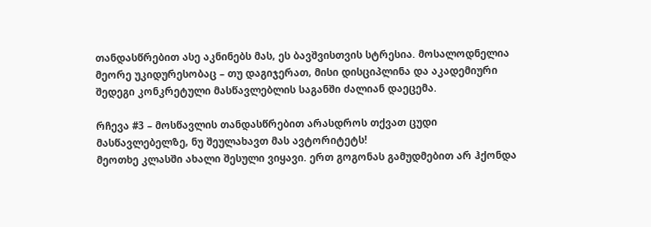თანდასწრებით ასე აკნინებს მას, ეს ბავშვისთვის სტრესია. მოსალოდნელია მეორე უკიდურესობაც – თუ დაგიჯერათ, მისი დისციპლინა და აკადემიური შედეგი კონკრეტული მასწავლებლის საგანში ძალიან დაეცემა.

რჩევა #3 – მოსწავლის თანდასწრებით არასდროს თქვათ ცუდი მასწავლებელზე, ნუ შეულახავთ მას ავტორიტეტს!
მეოთხე კლასში ახალი შესული ვიყავი. ერთ გოგონას გამუდმებით არ ჰქონდა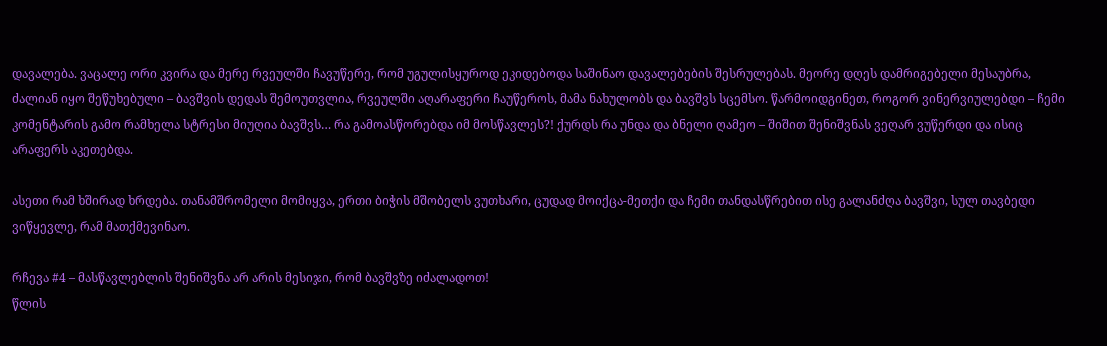დავალება. ვაცალე ორი კვირა და მერე რვეულში ჩავუწერე, რომ უგულისყუროდ ეკიდებოდა საშინაო დავალებების შესრულებას. მეორე დღეს დამრიგებელი მესაუბრა, ძალიან იყო შეწუხებული – ბავშვის დედას შემოუთვლია, რვეულში აღარაფერი ჩაუწეროს, მამა ნახულობს და ბავშვს სცემსო. წარმოიდგინეთ, როგორ ვინერვიულებდი – ჩემი კომენტარის გამო რამხელა სტრესი მიუღია ბავშვს… რა გამოასწორებდა იმ მოსწავლეს?! ქურდს რა უნდა და ბნელი ღამეო – შიშით შენიშვნას ვეღარ ვუწერდი და ისიც არაფერს აკეთებდა.

ასეთი რამ ხშირად ხრდება. თანამშრომელი მომიყვა, ერთი ბიჭის მშობელს ვუთხარი, ცუდად მოიქცა-მეთქი და ჩემი თანდასწრებით ისე გალანძღა ბავშვი, სულ თავბედი ვიწყევლე, რამ მათქმევინაო.

რჩევა #4 – მასწავლებლის შენიშვნა არ არის მესიჯი, რომ ბავშვზე იძალადოთ!
წლის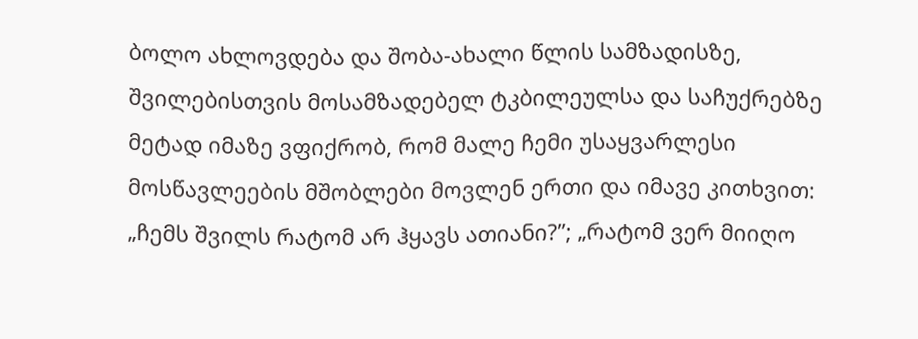ბოლო ახლოვდება და შობა-ახალი წლის სამზადისზე, შვილებისთვის მოსამზადებელ ტკბილეულსა და საჩუქრებზე მეტად იმაზე ვფიქრობ, რომ მალე ჩემი უსაყვარლესი მოსწავლეების მშობლები მოვლენ ერთი და იმავე კითხვით: „ჩემს შვილს რატომ არ ჰყავს ათიანი?”; „რატომ ვერ მიიღო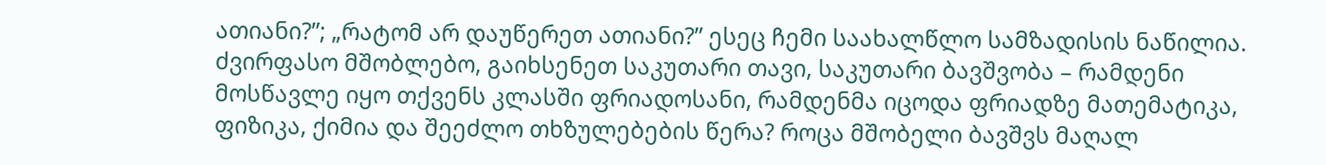ათიანი?”; „რატომ არ დაუწერეთ ათიანი?” ესეც ჩემი საახალწლო სამზადისის ნაწილია. ძვირფასო მშობლებო, გაიხსენეთ საკუთარი თავი, საკუთარი ბავშვობა – რამდენი მოსწავლე იყო თქვენს კლასში ფრიადოსანი, რამდენმა იცოდა ფრიადზე მათემატიკა, ფიზიკა, ქიმია და შეეძლო თხზულებების წერა? როცა მშობელი ბავშვს მაღალ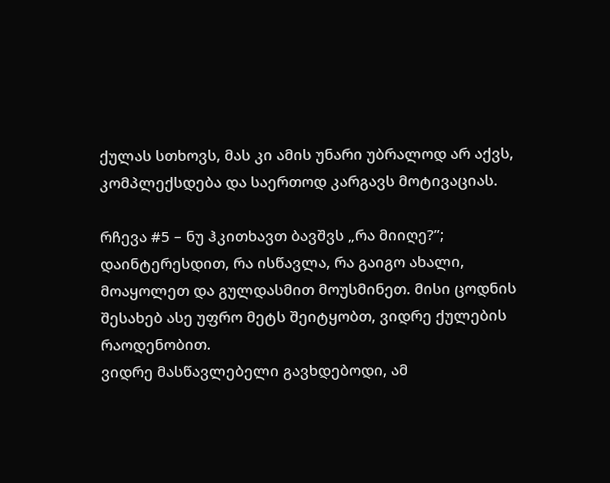ქულას სთხოვს, მას კი ამის უნარი უბრალოდ არ აქვს, კომპლექსდება და საერთოდ კარგავს მოტივაციას.

რჩევა #5 – ნუ ჰკითხავთ ბავშვს „რა მიიღე?”; დაინტერესდით, რა ისწავლა, რა გაიგო ახალი, მოაყოლეთ და გულდასმით მოუსმინეთ. მისი ცოდნის შესახებ ასე უფრო მეტს შეიტყობთ, ვიდრე ქულების რაოდენობით.
ვიდრე მასწავლებელი გავხდებოდი, ამ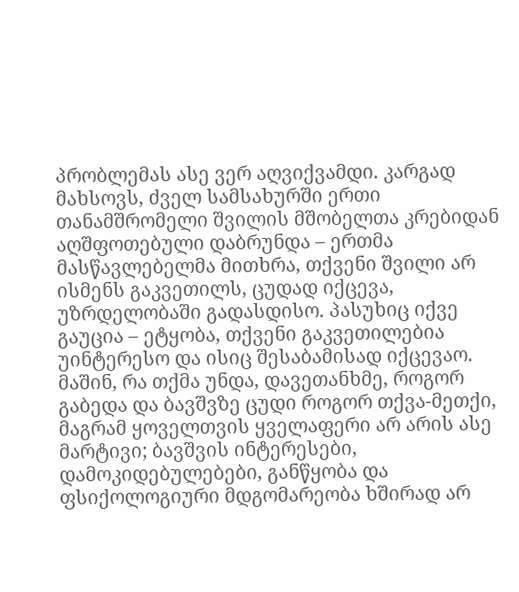პრობლემას ასე ვერ აღვიქვამდი. კარგად მახსოვს, ძველ სამსახურში ერთი თანამშრომელი შვილის მშობელთა კრებიდან აღშფოთებული დაბრუნდა – ერთმა მასწავლებელმა მითხრა, თქვენი შვილი არ ისმენს გაკვეთილს, ცუდად იქცევა, უზრდელობაში გადასდისო. პასუხიც იქვე გაუცია – ეტყობა, თქვენი გაკვეთილებია უინტერესო და ისიც შესაბამისად იქცევაო. მაშინ, რა თქმა უნდა, დავეთანხმე, როგორ გაბედა და ბავშვზე ცუდი როგორ თქვა-მეთქი, მაგრამ ყოველთვის ყველაფერი არ არის ასე მარტივი; ბავშვის ინტერესები, დამოკიდებულებები, განწყობა და ფსიქოლოგიური მდგომარეობა ხშირად არ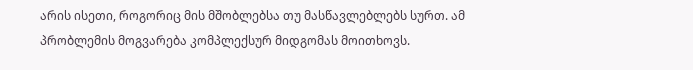არის ისეთი, როგორიც მის მშობლებსა თუ მასწავლებლებს სურთ. ამ პრობლემის მოგვარება კომპლექსურ მიდგომას მოითხოვს.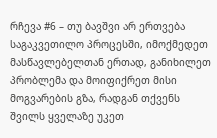რჩევა #6 – თუ ბავშვი არ ერთვება საგაკვეთილო პროცესში, იმოქმედეთ მასწავლებელთან ერთად, განიხილეთ პრობლემა და მოიფიქრეთ მისი მოგვარების გზა, რადგან თქვენს შვილს ყველაზე უკეთ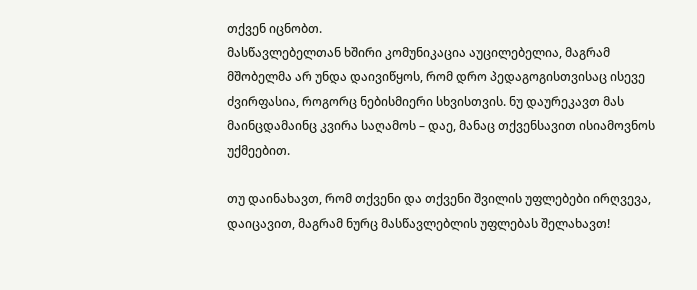თქვენ იცნობთ.
მასწავლებელთან ხშირი კომუნიკაცია აუცილებელია, მაგრამ მშობელმა არ უნდა დაივიწყოს, რომ დრო პედაგოგისთვისაც ისევე ძვირფასია, როგორც ნებისმიერი სხვისთვის. ნუ დაურეკავთ მას მაინცდამაინც კვირა საღამოს – დაე, მანაც თქვენსავით ისიამოვნოს უქმეებით.

თუ დაინახავთ, რომ თქვენი და თქვენი შვილის უფლებები ირღვევა, დაიცავით, მაგრამ ნურც მასწავლებლის უფლებას შელახავთ!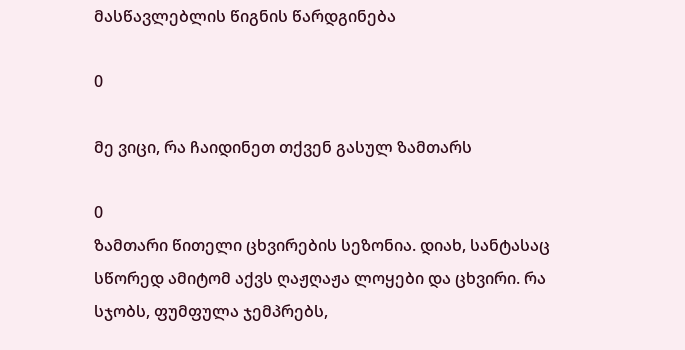მასწავლებლის წიგნის წარდგინება

0

მე ვიცი, რა ჩაიდინეთ თქვენ გასულ ზამთარს

0
ზამთარი წითელი ცხვირების სეზონია. დიახ, სანტასაც სწორედ ამიტომ აქვს ღაჟღაჟა ლოყები და ცხვირი. რა სჯობს, ფუმფულა ჯემპრებს,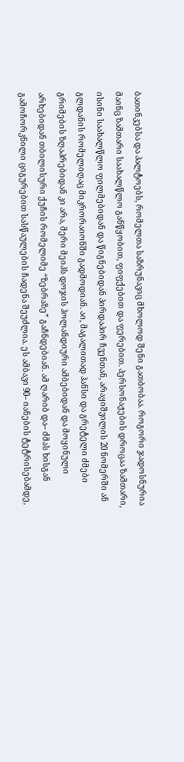ბათინკებსა და პალტოებს, რომელთა საზრუნავიც მხოლოდ შენი გათბობაა. როგორი ჯადოსნურია მაინც ზამთარი საახალწლო განწყობით, ფიფქებით და ფერებით. პერსონაჟების დროცაა ზამთარი, ისინი საახალწლო ფილმებიდან და წიგნებიდან პირდაპირ ჩვენთან, არაყიშვილის 20 ნომერში ან გლდანის რომელიღაც მიკრორაიონში გადმოდიან. აი, მაგალითად ჰანსი და გრეტელი ძმები გრიმების ზღაპრებიდან კი არა, მერი მეიპს დოჯის ჰოლანდიური ამბებიდან და მოყინული არხებიდან თბილისური ქუჩის რომელიმე “ზებრაზე” გაჩნდებიან. ამ ღარიბ და– ძმას ხისგან გამოჩორკნილი ციგურებით სასწაულების ჩადენა შეუძლია. ეს ამბავი 90– იანების ტეტრისებამდე,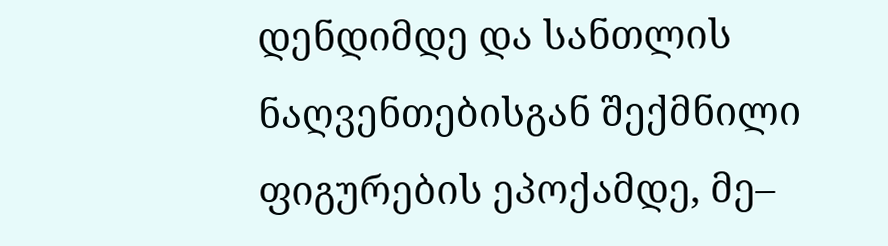დენდიმდე და სანთლის ნაღვენთებისგან შექმნილი ფიგურების ეპოქამდე, მე–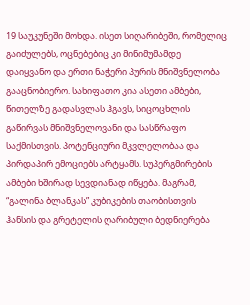19 საუკუნეში მოხდა. ისეთ სიღარიბეში, რომელიც გაიძულებს, ოცნებებიც კი მინიმუმამდე დაიყვანო და ერთი ნაჭერი პურის მნიშვნელობა გააცნობიერო. სახიფათო კია ასეთი ამბები, წითელზე გადასვლას ჰგავს, სიცოცხლის გაწირვას მნიშვნელოვანი და სასწრაფო საქმისთვის. პოტენციური მკვლელობაა და პირდაპირ ემოციებს არტყამს. სუპერგმირების ამბები ხშირად სევდიანად იწყება. მაგრამ, “გალინა ბლანკას” კუბიკების თაობისთვის ჰანსის და გრეტელის ღარიბული ბედნიერება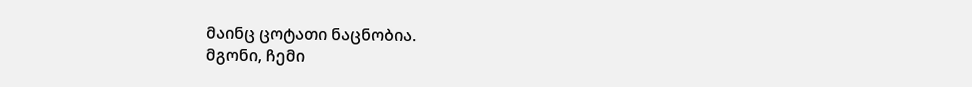მაინც ცოტათი ნაცნობია.
მგონი, ჩემი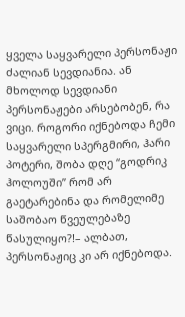ყველა საყვარელი პერსონაჟი ძალიან სევდიანია. ან მხოლოდ სევდიანი პერსონაჟები არსებობენ, რა ვიცი. როგორი იქნებოდა ჩემი საყვარელი სპერგმირი, ჰარი პოტერი, შობა დღე “გოდრიკ ჰოლოუში” რომ არ გაეტარებინა და რომელიმე საშობაო წვეულებაზე წასულიყო?!– ალბათ, პერსონაჟიც კი არ იქნებოდა.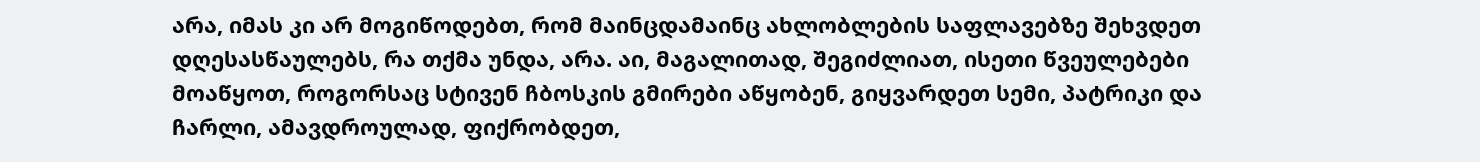არა, იმას კი არ მოგიწოდებთ, რომ მაინცდამაინც ახლობლების საფლავებზე შეხვდეთ დღესასწაულებს, რა თქმა უნდა, არა. აი, მაგალითად, შეგიძლიათ, ისეთი წვეულებები მოაწყოთ, როგორსაც სტივენ ჩბოსკის გმირები აწყობენ, გიყვარდეთ სემი, პატრიკი და ჩარლი, ამავდროულად, ფიქრობდეთ,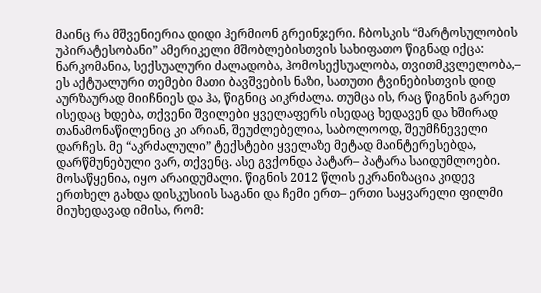მაინც რა მშვენიერია დიდი ჰერმიონ გრეინჯერი. ჩბოსკის “მარტოსულობის უპირატესობანი” ამერიკელი მშობლებისთვის სახიფათო წიგნად იქცა: ნარკომანია, სექსუალური ძალადობა, ჰომოსექსუალობა, თვითმკვლელობა,– ეს აქტუალური თემები მათი ბავშვების ნაზი, სათუთი ტვინებისთვის დიდ აურზაურად მიიჩნიეს და ჰა, წიგნიც აიკრძალა. თუმცა ის, რაც წიგნის გარეთ ისედაც ხდება, თქვენი შვილები ყველაფერს ისედაც ხედავენ და ხშირად თანამონაწილენიც კი არიან, შეუძლებელია, საბოლოოდ, შეუმჩნეველი დარჩეს. მე “აკრძალული” ტექსტები ყველაზე მეტად მაინტერესებდა, დარწმუნებული ვარ, თქვენც. ასე გვქონდა პატარ– პატარა საიდუმლოები. მოსაწყენია, იყო არაიდუმალი. წიგნის 2012 წლის ეკრანიზაცია კიდევ ერთხელ გახდა დისკუსიის საგანი და ჩემი ერთ– ერთი საყვარელი ფილმი მიუხედავად იმისა, რომ: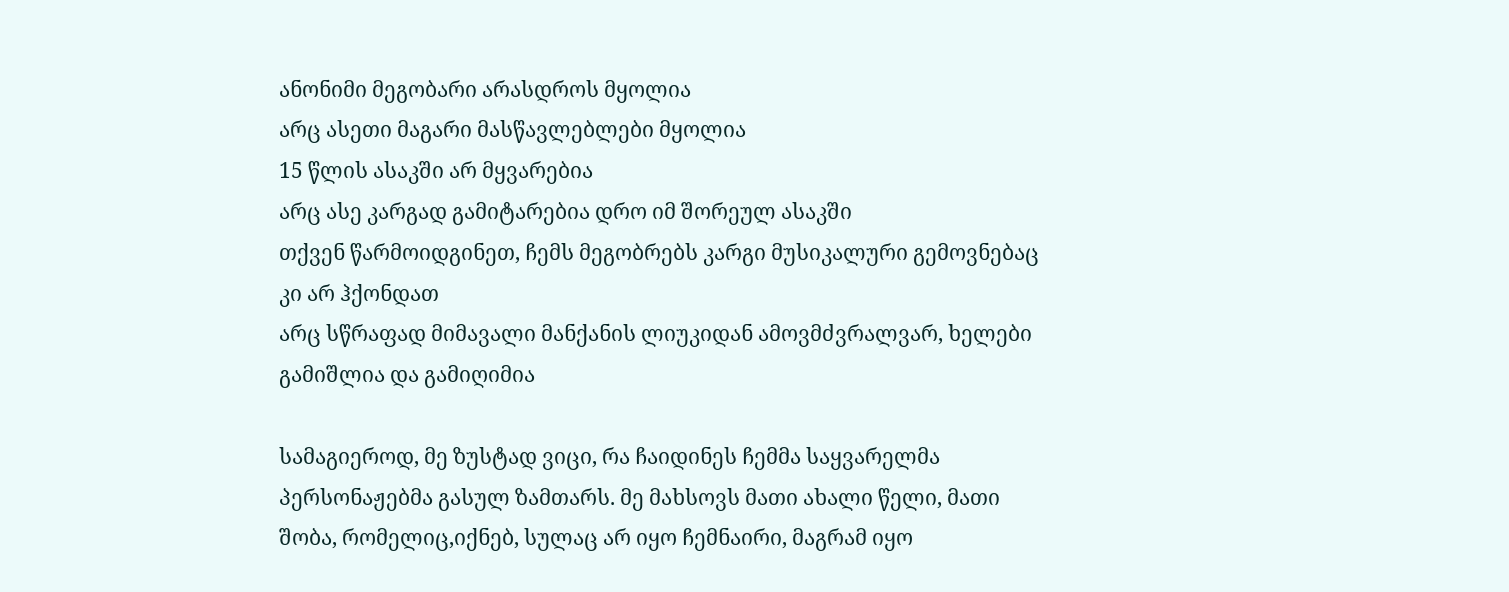ანონიმი მეგობარი არასდროს მყოლია
არც ასეთი მაგარი მასწავლებლები მყოლია
15 წლის ასაკში არ მყვარებია
არც ასე კარგად გამიტარებია დრო იმ შორეულ ასაკში
თქვენ წარმოიდგინეთ, ჩემს მეგობრებს კარგი მუსიკალური გემოვნებაც კი არ ჰქონდათ
არც სწრაფად მიმავალი მანქანის ლიუკიდან ამოვმძვრალვარ, ხელები გამიშლია და გამიღიმია

სამაგიეროდ, მე ზუსტად ვიცი, რა ჩაიდინეს ჩემმა საყვარელმა პერსონაჟებმა გასულ ზამთარს. მე მახსოვს მათი ახალი წელი, მათი შობა, რომელიც,იქნებ, სულაც არ იყო ჩემნაირი, მაგრამ იყო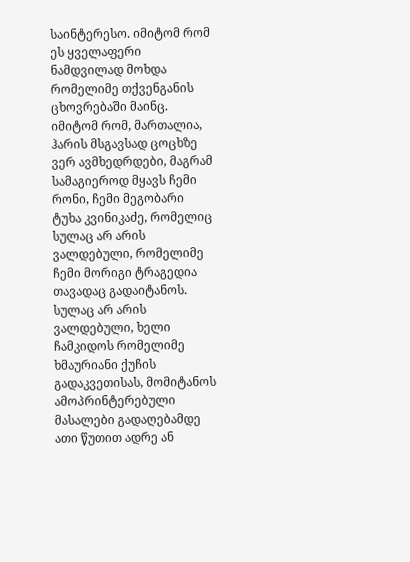საინტერესო. იმიტომ რომ ეს ყველაფერი ნამდვილად მოხდა რომელიმე თქვენგანის ცხოვრებაში მაინც. იმიტომ რომ, მართალია, ჰარის მსგავსად ცოცხზე ვერ ავმხედრდები, მაგრამ სამაგიეროდ მყავს ჩემი რონი, ჩემი მეგობარი ტუხა კვინიკაძე, რომელიც სულაც არ არის ვალდებული, რომელიმე ჩემი მორიგი ტრაგედია თავადაც გადაიტანოს. სულაც არ არის ვალდებული, ხელი ჩამკიდოს რომელიმე ხმაურიანი ქუჩის გადაკვეთისას, მომიტანოს ამოპრინტერებული მასალები გადაღებამდე ათი წუთით ადრე ან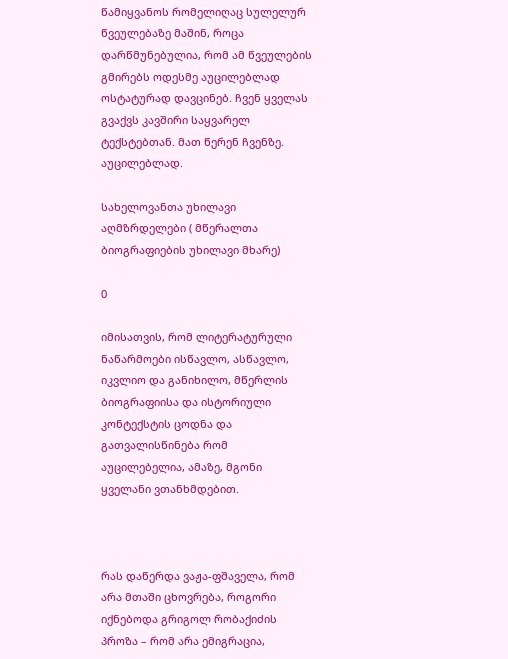წამიყვანოს რომელიღაც სულელურ წვეულებაზე მაშინ, როცა დარწმუნებულია, რომ ამ წვეულების გმირებს ოდესმე აუცილებლად ოსტატურად დავცინებ. ჩვენ ყველას გვაქვს კავშირი საყვარელ ტექსტებთან. მათ წერენ ჩვენზე. აუცილებლად.

სახელოვანთა უხილავი აღმზრდელები ( მწერალთა ბიოგრაფიების უხილავი მხარე)

0

იმისათვის, რომ ლიტერატურული ნაწარმოები ისწავლო, ასწავლო, იკვლიო და განიხილო, მწერლის ბიოგრაფიისა და ისტორიული კონტექსტის ცოდნა და გათვალისწინება რომ აუცილებელია, ამაზე, მგონი ყველანი ვთანხმდებით.



რას დაწერდა ვაჟა-ფშაველა, რომ არა მთაში ცხოვრება, როგორი იქნებოდა გრიგოლ რობაქიძის პროზა – რომ არა ემიგრაცია,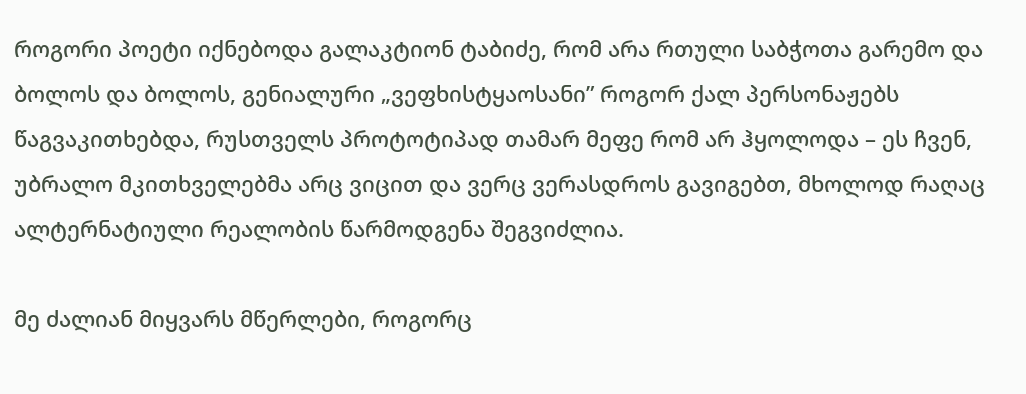როგორი პოეტი იქნებოდა გალაკტიონ ტაბიძე, რომ არა რთული საბჭოთა გარემო და ბოლოს და ბოლოს, გენიალური „ვეფხისტყაოსანი” როგორ ქალ პერსონაჟებს წაგვაკითხებდა, რუსთველს პროტოტიპად თამარ მეფე რომ არ ჰყოლოდა – ეს ჩვენ, უბრალო მკითხველებმა არც ვიცით და ვერც ვერასდროს გავიგებთ, მხოლოდ რაღაც ალტერნატიული რეალობის წარმოდგენა შეგვიძლია.

მე ძალიან მიყვარს მწერლები, როგორც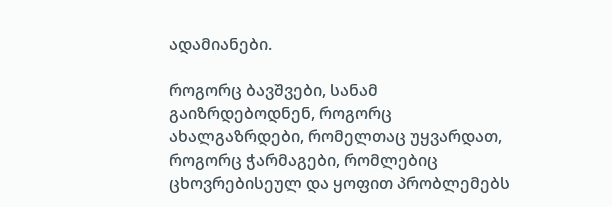ადამიანები.

როგორც ბავშვები, სანამ გაიზრდებოდნენ, როგორც ახალგაზრდები, რომელთაც უყვარდათ, როგორც ჭარმაგები, რომლებიც ცხოვრებისეულ და ყოფით პრობლემებს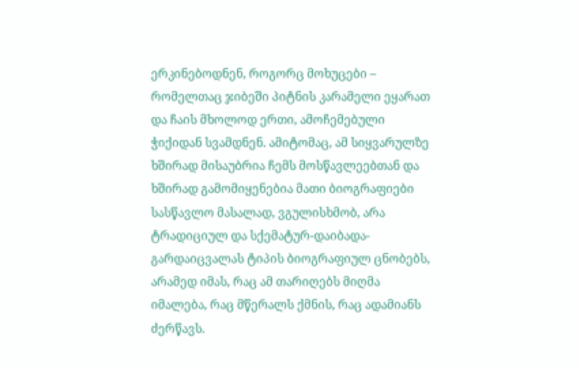ერკინებოდნენ, როგორც მოხუცები – რომელთაც ჯიბეში პიტნის კარამელი ეყარათ და ჩაის მხოლოდ ერთი, ამოჩემებული ჭიქიდან სვამდნენ. ამიტომაც, ამ სიყვარულზე ხშირად მისაუბრია ჩემს მოსწავლეებთან და ხშირად გამომიყენებია მათი ბიოგრაფიები სასწავლო მასალად, ვგულისხმობ, არა ტრადიციულ და სქემატურ-დაიბადა-გარდაიცვალას ტიპის ბიოგრაფიულ ცნობებს, არამედ იმას, რაც ამ თარიღებს მიღმა იმალება, რაც მწერალს ქმნის, რაც ადამიანს ძერწავს.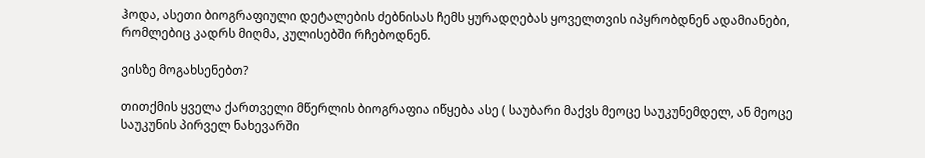ჰოდა, ასეთი ბიოგრაფიული დეტალების ძებნისას ჩემს ყურადღებას ყოველთვის იპყრობდნენ ადამიანები, რომლებიც კადრს მიღმა, კულისებში რჩებოდნენ.

ვისზე მოგახსენებთ?

თითქმის ყველა ქართველი მწერლის ბიოგრაფია იწყება ასე ( საუბარი მაქვს მეოცე საუკუნემდელ, ან მეოცე საუკუნის პირველ ნახევარში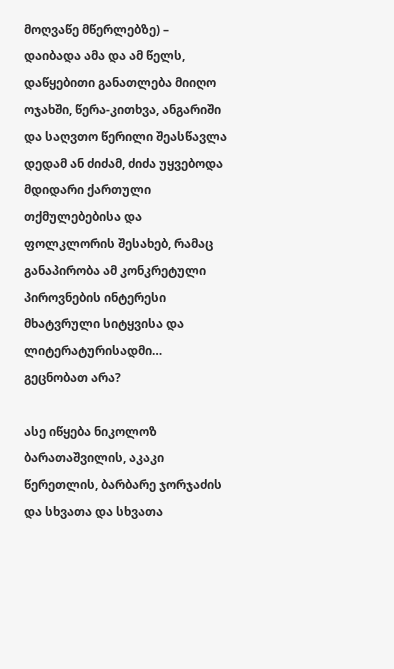მოღვაწე მწერლებზე) – დაიბადა ამა და ამ წელს, დაწყებითი განათლება მიიღო ოჯახში, წერა-კითხვა, ანგარიში და საღვთო წერილი შეასწავლა დედამ ან ძიძამ, ძიძა უყვებოდა მდიდარი ქართული თქმულებებისა და ფოლკლორის შესახებ, რამაც განაპირობა ამ კონკრეტული პიროვნების ინტერესი მხატვრული სიტყვისა და ლიტერატურისადმი… გეცნობათ არა?

ასე იწყება ნიკოლოზ ბარათაშვილის, აკაკი წერეთლის, ბარბარე ჯორჯაძის და სხვათა და სხვათა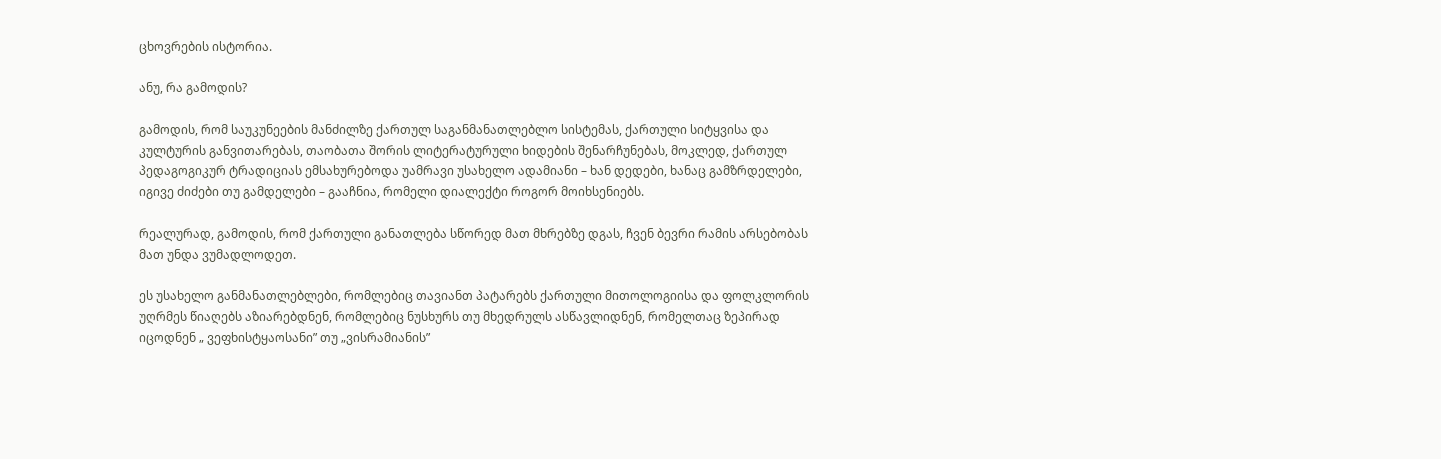ცხოვრების ისტორია.

ანუ, რა გამოდის?

გამოდის, რომ საუკუნეების მანძილზე ქართულ საგანმანათლებლო სისტემას, ქართული სიტყვისა და კულტურის განვითარებას, თაობათა შორის ლიტერატურული ხიდების შენარჩუნებას, მოკლედ, ქართულ პედაგოგიკურ ტრადიციას ემსახურებოდა უამრავი უსახელო ადამიანი – ხან დედები, ხანაც გამზრდელები, იგივე ძიძები თუ გამდელები – გააჩნია, რომელი დიალექტი როგორ მოიხსენიებს.

რეალურად, გამოდის, რომ ქართული განათლება სწორედ მათ მხრებზე დგას, ჩვენ ბევრი რამის არსებობას მათ უნდა ვუმადლოდეთ.

ეს უსახელო განმანათლებლები, რომლებიც თავიანთ პატარებს ქართული მითოლოგიისა და ფოლკლორის უღრმეს წიაღებს აზიარებდნენ, რომლებიც ნუსხურს თუ მხედრულს ასწავლიდნენ, რომელთაც ზეპირად იცოდნენ „ ვეფხისტყაოსანი” თუ „ვისრამიანის”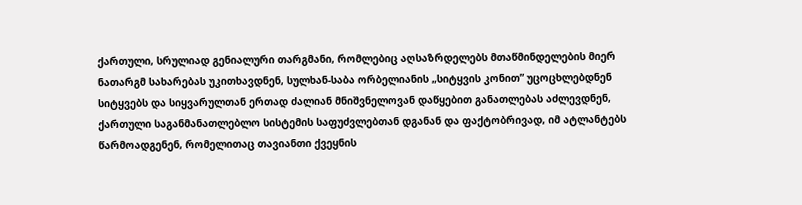ქართული, სრულიად გენიალური თარგმანი, რომლებიც აღსაზრდელებს მთაწმინდელების მიერ ნათარგმ სახარებას უკითხავდნენ, სულხან-საბა ორბელიანის „სიტყვის კონით” უცოცხლებდნენ სიტყვებს და სიყვარულთან ერთად ძალიან მნიშვნელოვან დაწყებით განათლებას აძლევდნენ, ქართული საგანმანათლებლო სისტემის საფუძვლებთან დგანან და ფაქტობრივად, იმ ატლანტებს წარმოადგენენ, რომელითაც თავიანთი ქვეყნის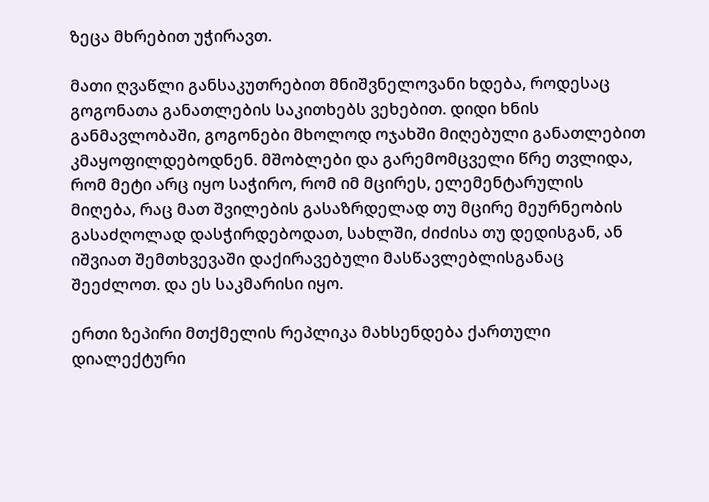ზეცა მხრებით უჭირავთ.

მათი ღვაწლი განსაკუთრებით მნიშვნელოვანი ხდება, როდესაც გოგონათა განათლების საკითხებს ვეხებით. დიდი ხნის განმავლობაში, გოგონები მხოლოდ ოჯახში მიღებული განათლებით კმაყოფილდებოდნენ. მშობლები და გარემომცველი წრე თვლიდა, რომ მეტი არც იყო საჭირო, რომ იმ მცირეს, ელემენტარულის მიღება, რაც მათ შვილების გასაზრდელად თუ მცირე მეურნეობის გასაძღოლად დასჭირდებოდათ, სახლში, ძიძისა თუ დედისგან, ან იშვიათ შემთხვევაში დაქირავებული მასწავლებლისგანაც შეეძლოთ. და ეს საკმარისი იყო.

ერთი ზეპირი მთქმელის რეპლიკა მახსენდება ქართული დიალექტური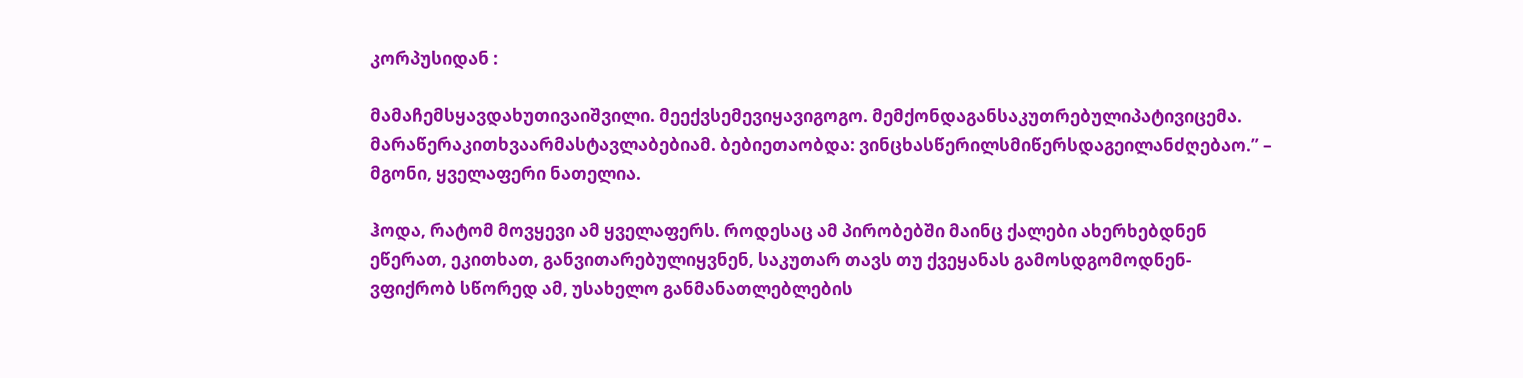კორპუსიდან :

მამაჩემსყავდახუთივაიშვილი. მეექვსემევიყავიგოგო. მემქონდაგანსაკუთრებულიპატივიცემა. მარაწერაკითხვაარმასტავლაბებიამ. ბებიეთაობდა: ვინცხასწერილსმიწერსდაგეილანძღებაო.” – მგონი, ყველაფერი ნათელია.

ჰოდა, რატომ მოვყევი ამ ყველაფერს. როდესაც ამ პირობებში მაინც ქალები ახერხებდნენ ეწერათ, ეკითხათ, განვითარებულიყვნენ, საკუთარ თავს თუ ქვეყანას გამოსდგომოდნენ- ვფიქრობ სწორედ ამ, უსახელო განმანათლებლების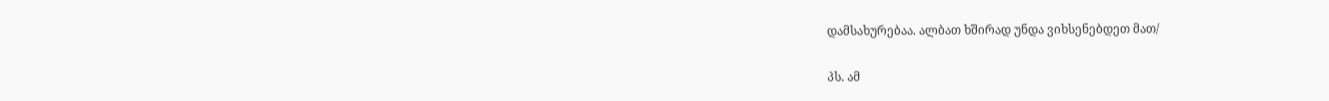დამსახურებაა. ალბათ ხშირად უნდა ვიხსენებდეთ მათ/

პს. ამ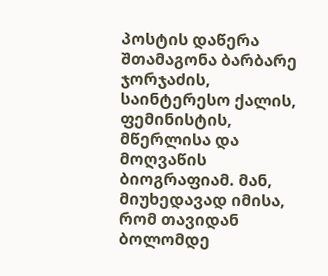პოსტის დაწერა შთამაგონა ბარბარე ჯორჯაძის, საინტერესო ქალის, ფემინისტის, მწერლისა და მოღვაწის ბიოგრაფიამ. მან, მიუხედავად იმისა, რომ თავიდან ბოლომდე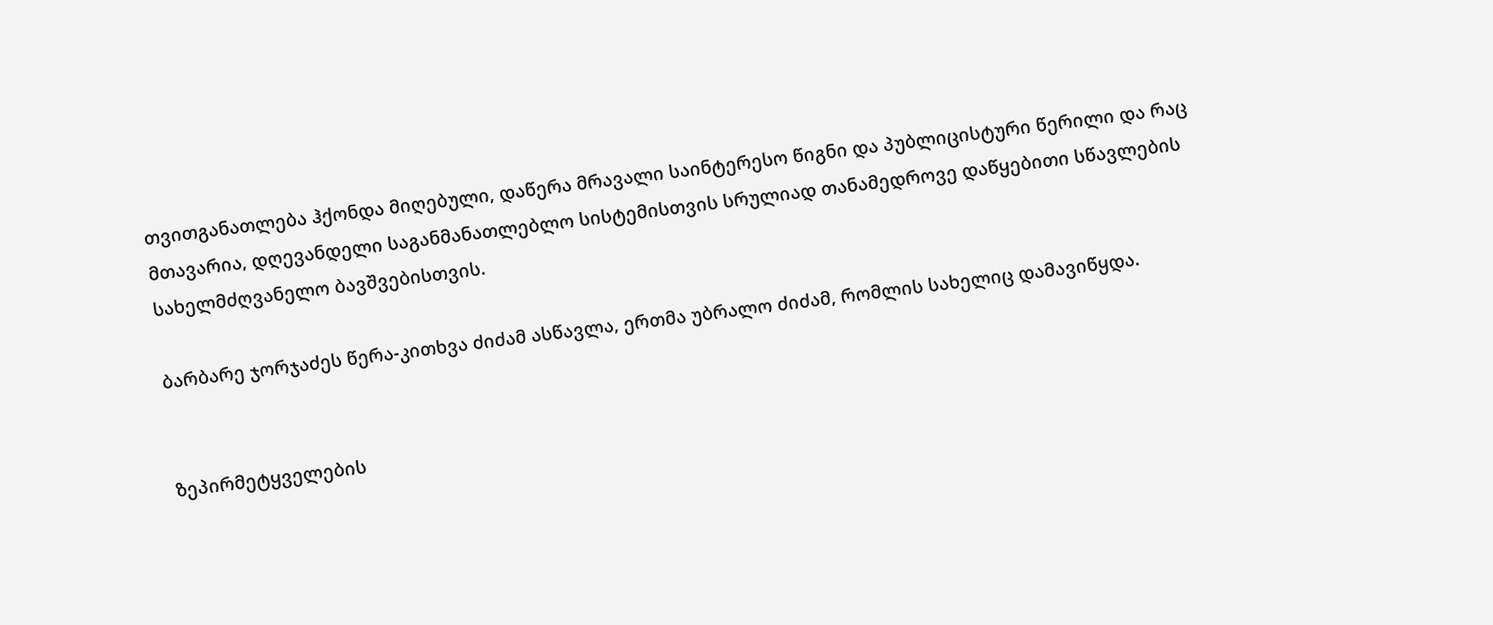თვითგანათლება ჰქონდა მიღებული, დაწერა მრავალი საინტერესო წიგნი და პუბლიცისტური წერილი და რაც მთავარია, დღევანდელი საგანმანათლებლო სისტემისთვის სრულიად თანამედროვე დაწყებითი სწავლების სახელმძღვანელო ბავშვებისთვის.

ბარბარე ჯორჯაძეს წერა-კითხვა ძიძამ ასწავლა, ერთმა უბრალო ძიძამ, რომლის სახელიც დამავიწყდა.


ზეპირმეტყველების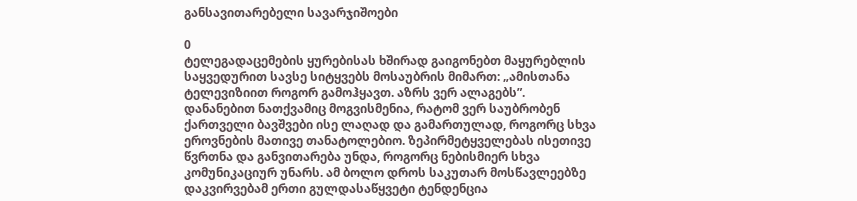განსავითარებელი სავარჯიშოები

0
ტელეგადაცემების ყურებისას ხშირად გაიგონებთ მაყურებლის საყვედურით სავსე სიტყვებს მოსაუბრის მიმართ: „ამისთანა ტელევიზიით როგორ გამოჰყავთ. აზრს ვერ ალაგებს”. დანანებით ნათქვამიც მოგვისმენია, რატომ ვერ საუბრობენ ქართველი ბავშვები ისე ლაღად და გამართულად, როგორც სხვა ეროვნების მათივე თანატოლებიო. ზეპირმეტყველებას ისეთივე წვრთნა და განვითარება უნდა, როგორც ნებისმიერ სხვა კომუნიკაციურ უნარს. ამ ბოლო დროს საკუთარ მოსწავლეებზე დაკვირვებამ ერთი გულდასაწყვეტი ტენდენცია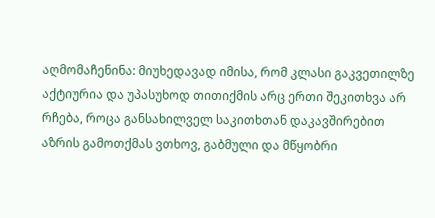აღმომაჩენინა: მიუხედავად იმისა, რომ კლასი გაკვეთილზე აქტიურია და უპასუხოდ თითიქმის არც ერთი შეკითხვა არ რჩება, როცა განსახილველ საკითხთან დაკავშირებით აზრის გამოთქმას ვთხოვ, გაბმული და მწყობრი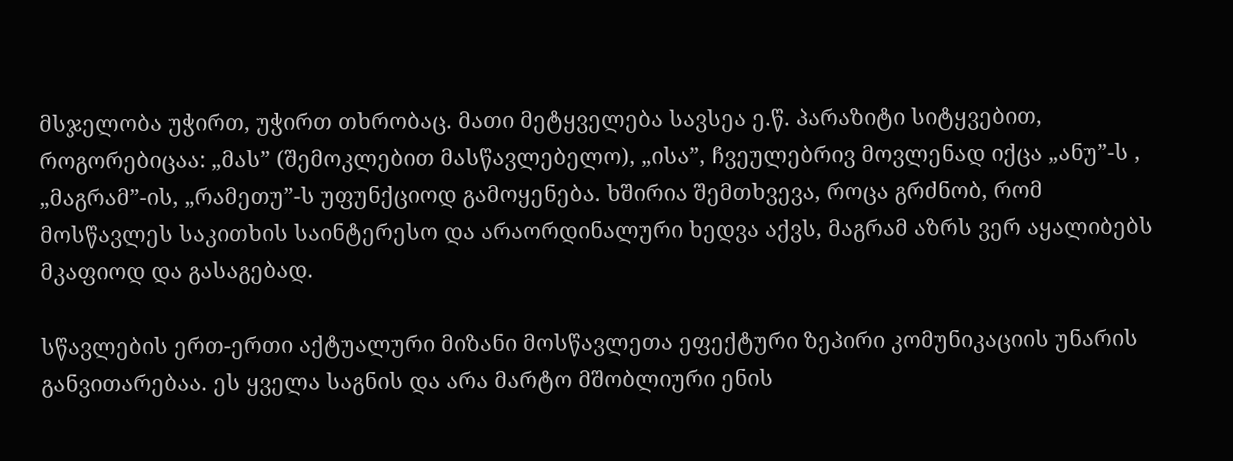მსჯელობა უჭირთ, უჭირთ თხრობაც. მათი მეტყველება სავსეა ე.წ. პარაზიტი სიტყვებით, როგორებიცაა: „მას” (შემოკლებით მასწავლებელო), „ისა”, ჩვეულებრივ მოვლენად იქცა „ანუ”-ს , „მაგრამ”-ის, „რამეთუ”-ს უფუნქციოდ გამოყენება. ხშირია შემთხვევა, როცა გრძნობ, რომ მოსწავლეს საკითხის საინტერესო და არაორდინალური ხედვა აქვს, მაგრამ აზრს ვერ აყალიბებს მკაფიოდ და გასაგებად.

სწავლების ერთ-ერთი აქტუალური მიზანი მოსწავლეთა ეფექტური ზეპირი კომუნიკაციის უნარის განვითარებაა. ეს ყველა საგნის და არა მარტო მშობლიური ენის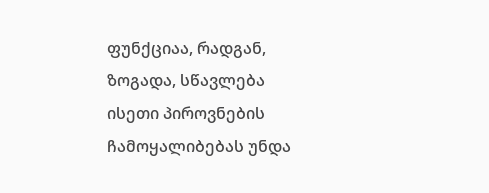ფუნქციაა, რადგან, ზოგადა, სწავლება ისეთი პიროვნების ჩამოყალიბებას უნდა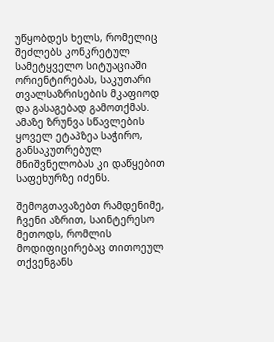უწყობდეს ხელს, რომელიც შეძლებს კონკრეტულ სამეტყველო სიტუაციაში ორიენტირებას, საკუთარი თვალსაზრისების მკაფიოდ და გასაგებად გამოთქმას. ამაზე ზრუნვა სწავლების ყოველ ეტაპზეა საჭირო, განსაკუთრებულ მნიშვნელობას კი დაწყებით საფეხურზე იძენს.

შემოგთავაზებთ რამდენიმე, ჩვენი აზრით, საინტერესო მეთოდს, რომლის მოდიფიცირებაც თითოეულ თქვენგანს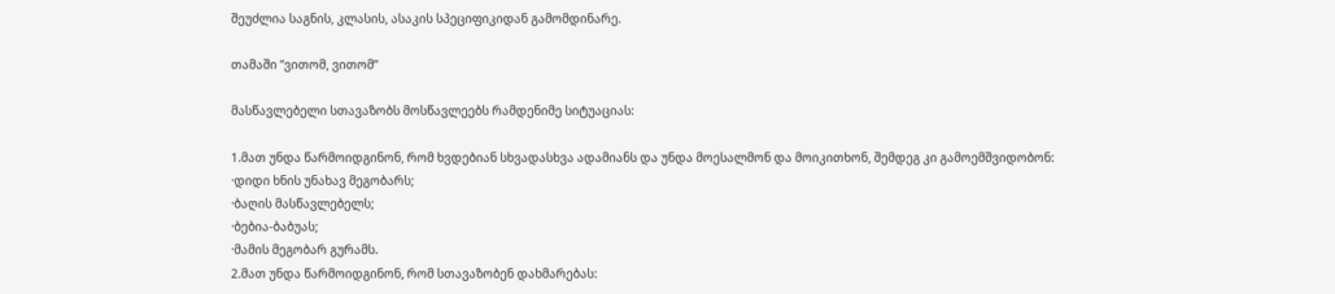შეუძლია საგნის, კლასის, ასაკის სპეციფიკიდან გამომდინარე.

თამაში ”ვითომ, ვითომ”

მასწავლებელი სთავაზობს მოსწავლეებს რამდენიმე სიტუაციას:

1.მათ უნდა წარმოიდგინონ, რომ ხვდებიან სხვადასხვა ადამიანს და უნდა მოესალმონ და მოიკითხონ, შემდეგ კი გამოემშვიდობონ:
·დიდი ხნის უნახავ მეგობარს;
·ბაღის მასწავლებელს;
·ბებია-ბაბუას;
·მამის მეგობარ გურამს.
2.მათ უნდა წარმოიდგინონ, რომ სთავაზობენ დახმარებას: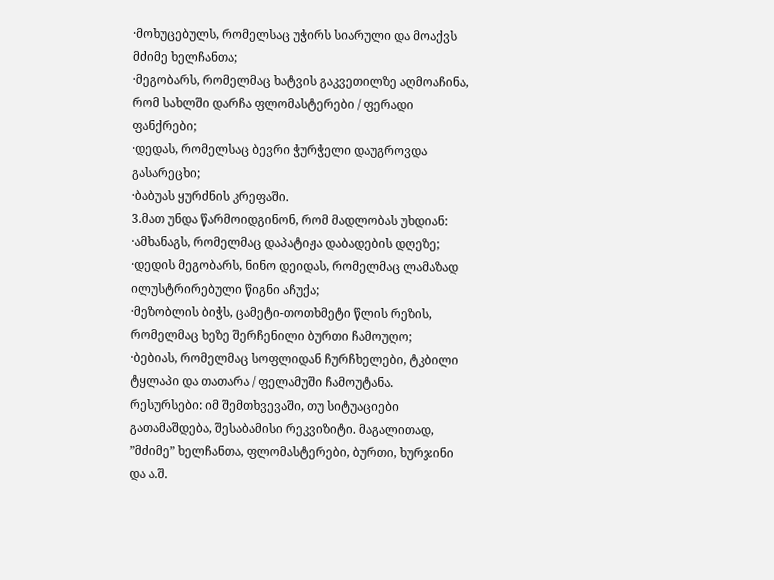·მოხუცებულს, რომელსაც უჭირს სიარული და მოაქვს მძიმე ხელჩანთა;
·მეგობარს, რომელმაც ხატვის გაკვეთილზე აღმოაჩინა, რომ სახლში დარჩა ფლომასტერები / ფერადი ფანქრები;
·დედას, რომელსაც ბევრი ჭურჭელი დაუგროვდა გასარეცხი;
·ბაბუას ყურძნის კრეფაში.
3.მათ უნდა წარმოიდგინონ, რომ მადლობას უხდიან:
·ამხანაგს, რომელმაც დაპატიჟა დაბადების დღეზე;
·დედის მეგობარს, ნინო დეიდას, რომელმაც ლამაზად ილუსტრირებული წიგნი აჩუქა;
·მეზობლის ბიჭს, ცამეტი-თოთხმეტი წლის რეზის, რომელმაც ხეზე შერჩენილი ბურთი ჩამოუღო;
·ბებიას, რომელმაც სოფლიდან ჩურჩხელები, ტკბილი ტყლაპი და თათარა / ფელამუში ჩამოუტანა.
რესურსები: იმ შემთხვევაში, თუ სიტუაციები გათამაშდება, შესაბამისი რეკვიზიტი. მაგალითად, ”მძიმე” ხელჩანთა, ფლომასტერები, ბურთი, ხურჯინი და ა.შ.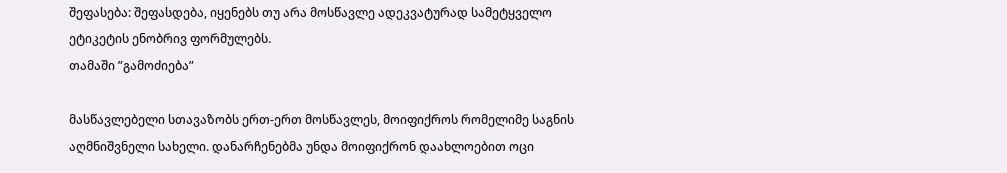შეფასება: შეფასდება, იყენებს თუ არა მოსწავლე ადეკვატურად სამეტყველო ეტიკეტის ენობრივ ფორმულებს.
თამაში ”გამოძიება”

მასწავლებელი სთავაზობს ერთ-ერთ მოსწავლეს, მოიფიქროს რომელიმე საგნის აღმნიშვნელი სახელი. დანარჩენებმა უნდა მოიფიქრონ დაახლოებით ოცი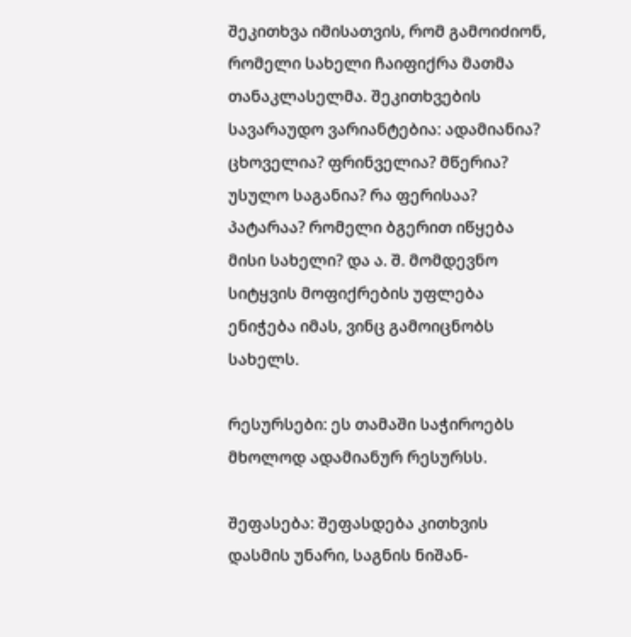შეკითხვა იმისათვის, რომ გამოიძიონ, რომელი სახელი ჩაიფიქრა მათმა თანაკლასელმა. შეკითხვების სავარაუდო ვარიანტებია: ადამიანია? ცხოველია? ფრინველია? მწერია? უსულო საგანია? რა ფერისაა? პატარაა? რომელი ბგერით იწყება მისი სახელი? და ა. შ. მომდევნო სიტყვის მოფიქრების უფლება ენიჭება იმას, ვინც გამოიცნობს სახელს.

რესურსები: ეს თამაში საჭიროებს მხოლოდ ადამიანურ რესურსს.

შეფასება: შეფასდება კითხვის დასმის უნარი, საგნის ნიშან-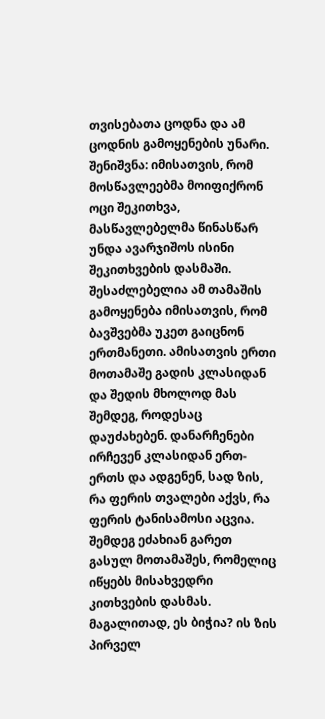თვისებათა ცოდნა და ამ ცოდნის გამოყენების უნარი.
შენიშვნა: იმისათვის, რომ მოსწავლეებმა მოიფიქრონ ოცი შეკითხვა, მასწავლებელმა წინასწარ უნდა ავარჯიშოს ისინი შეკითხვების დასმაში. შესაძლებელია ამ თამაშის გამოყენება იმისათვის, რომ ბავშვებმა უკეთ გაიცნონ ერთმანეთი. ამისათვის ერთი მოთამაშე გადის კლასიდან და შედის მხოლოდ მას შემდეგ, როდესაც დაუძახებენ. დანარჩენები ირჩევენ კლასიდან ერთ-ერთს და ადგენენ, სად ზის, რა ფერის თვალები აქვს, რა ფერის ტანისამოსი აცვია. შემდეგ ეძახიან გარეთ გასულ მოთამაშეს, რომელიც იწყებს მისახვედრი კითხვების დასმას. მაგალითად, ეს ბიჭია? ის ზის პირველ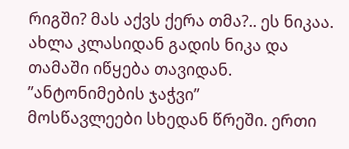რიგში? მას აქვს ქერა თმა?.. ეს ნიკაა. ახლა კლასიდან გადის ნიკა და თამაში იწყება თავიდან.
”ანტონიმების ჯაჭვი”
მოსწავლეები სხედან წრეში. ერთი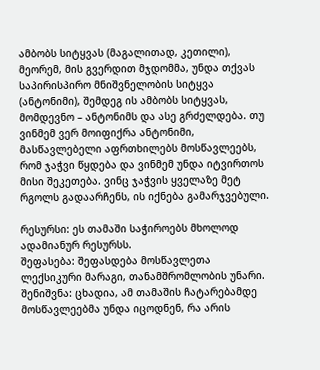ამბობს სიტყვას (მაგალითად, კეთილი), მეორემ, მის გვერდით მჯდომმა, უნდა თქვას საპირისპირო მნიშვნელობის სიტყვა (ანტონიმი), შემდეგ ის ამბობს სიტყვას, მომდევნო – ანტონიმს და ასე გრძელდება. თუ ვინმემ ვერ მოიფიქრა ანტონიმი, მასწავლებელი აფრთხილებს მოსწავლეებს, რომ ჯაჭვი წყდება და ვინმემ უნდა იტვირთოს მისი შეკეთება. ვინც ჯაჭვის ყველაზე მეტ რგოლს გადაარჩენს, ის იქნება გამარჯვებული.

რესურსი: ეს თამაში საჭიროებს მხოლოდ ადამიანურ რესურსს.
შეფასება: შეფასდება მოსწავლეთა ლექსიკური მარაგი, თანამშრომლობის უნარი.
შენიშვნა: ცხადია, ამ თამაშის ჩატარებამდე მოსწავლეებმა უნდა იცოდნენ, რა არის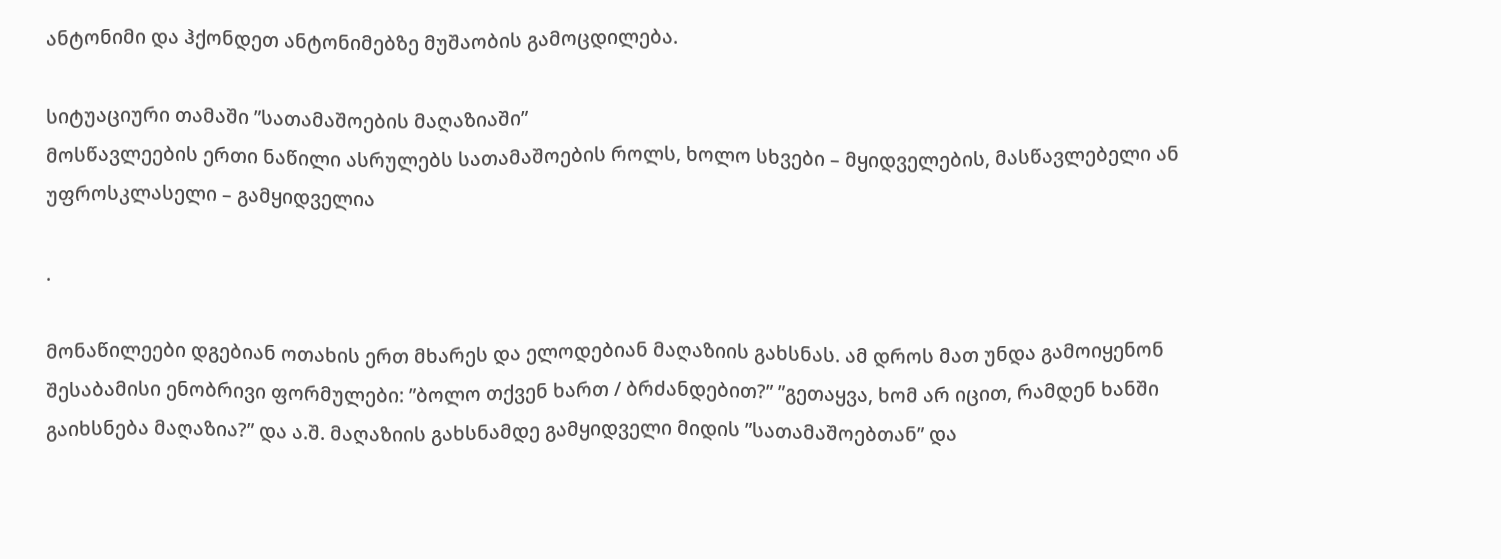ანტონიმი და ჰქონდეთ ანტონიმებზე მუშაობის გამოცდილება.

სიტუაციური თამაში ”სათამაშოების მაღაზიაში”
მოსწავლეების ერთი ნაწილი ასრულებს სათამაშოების როლს, ხოლო სხვები – მყიდველების, მასწავლებელი ან უფროსკლასელი – გამყიდველია

.

მონაწილეები დგებიან ოთახის ერთ მხარეს და ელოდებიან მაღაზიის გახსნას. ამ დროს მათ უნდა გამოიყენონ შესაბამისი ენობრივი ფორმულები: ”ბოლო თქვენ ხართ / ბრძანდებით?” ”გეთაყვა, ხომ არ იცით, რამდენ ხანში გაიხსნება მაღაზია?” და ა.შ. მაღაზიის გახსნამდე გამყიდველი მიდის ”სათამაშოებთან” და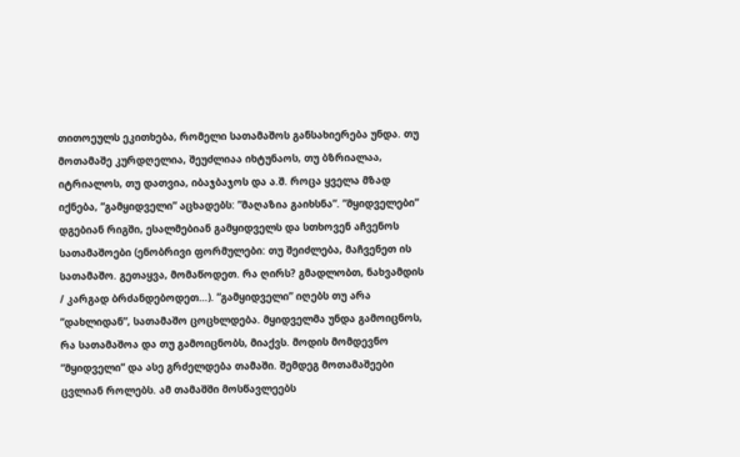თითოეულს ეკითხება, რომელი სათამაშოს განსახიერება უნდა. თუ მოთამაშე კურდღელია, შეუძლიაა იხტუნაოს, თუ ბზრიალაა, იტრიალოს, თუ დათვია, იბაჯბაჯოს და ა.შ. როცა ყველა მზად იქნება, ”გამყიდველი” აცხადებს: ”მაღაზია გაიხსნა”. ”მყიდველები” დგებიან რიგში, ესალმებიან გამყიდველს და სთხოვენ აჩვენოს სათამაშოები (ენობრივი ფორმულები: თუ შეიძლება, მაჩვენეთ ის სათამაშო. გეთაყვა, მომაწოდეთ. რა ღირს? გმადლობთ, ნახვამდის / კარგად ბრძანდებოდეთ…). ”გამყიდველი” იღებს თუ არა ”დახლიდან”, სათამაშო ცოცხლდება. მყიდველმა უნდა გამოიცნოს, რა სათამაშოა და თუ გამოიცნობს, მიაქვს. მოდის მომდევნო ”მყიდველი” და ასე გრძელდება თამაში. შემდეგ მოთამაშეები ცვლიან როლებს. ამ თამაშში მოსწავლეებს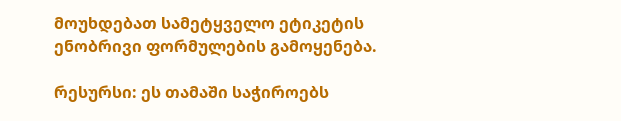მოუხდებათ სამეტყველო ეტიკეტის ენობრივი ფორმულების გამოყენება.

რესურსი: ეს თამაში საჭიროებს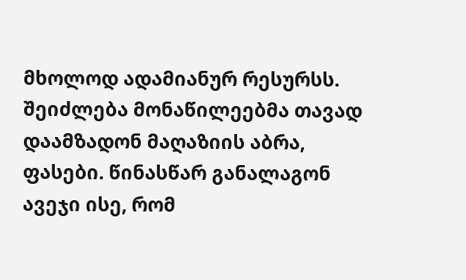მხოლოდ ადამიანურ რესურსს. შეიძლება მონაწილეებმა თავად დაამზადონ მაღაზიის აბრა, ფასები. წინასწარ განალაგონ ავეჯი ისე, რომ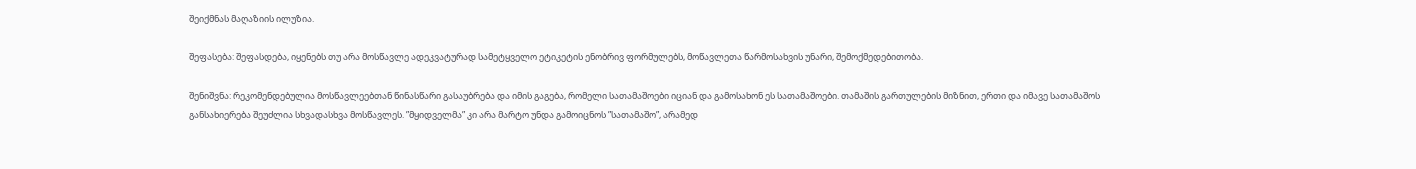შეიქმნას მაღაზიის ილუზია.

შეფასება: შეფასდება, იყენებს თუ არა მოსწავლე ადეკვატურად სამეტყველო ეტიკეტის ენობრივ ფორმულებს, მოწავლეთა წარმოსახვის უნარი, შემოქმედებითობა.

შენიშვნა: რეკომენდებულია მოსწავლეებთან წინასწარი გასაუბრება და იმის გაგება, რომელი სათამაშოები იციან და გამოსახონ ეს სათამაშოები. თამაშის გართულების მიზნით, ერთი და იმავე სათამაშოს განსახიერება შეუძლია სხვადასხვა მოსწავლეს. ”მყიდველმა” კი არა მარტო უნდა გამოიცნოს ”სათამაშო”, არამედ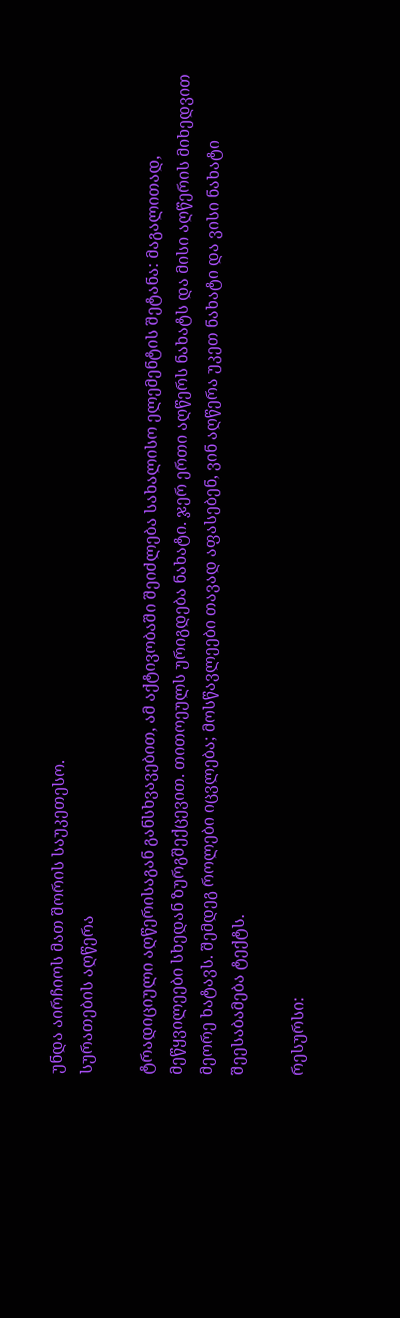უნდა აირჩიოს მათ შორის საუკეთესო.
სურათების აღწერა

ტრადიციული აღწერისაგან განსხვავებით, ამ აქტივობაში შეიძლება სახალისო ელემენტის შეტანა: მაგალითად, მეწყვილეები სხედან ზურგშექცევით. თითოეულს ურიგდება ნახატი. ჯერ ერთი აღწერს ნახატს და მისი აღწერის მიხედვით მეორე ხატავს. შემდეგ როლები იცვლება; მოსწავლეები თავად აფასებენ, ვინ აღწერა უკეთ ნახატი და ვისი ნახატი შეესაბამება ტექტს.

რესურსი: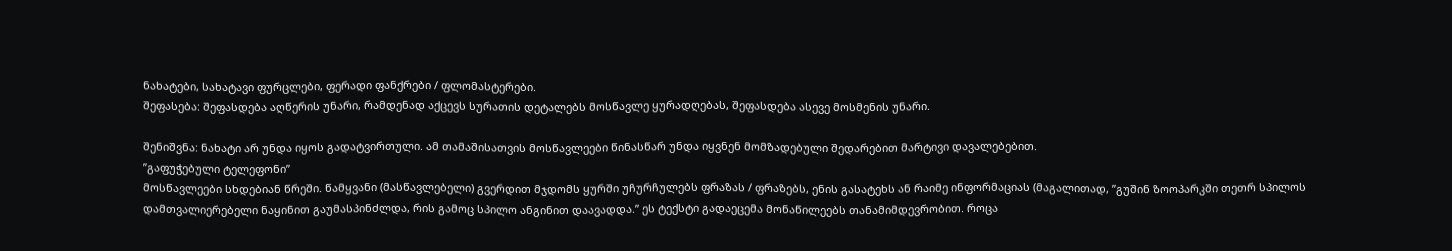ნახატები, სახატავი ფურცლები, ფერადი ფანქრები / ფლომასტერები.
შეფასება: შეფასდება აღწერის უნარი, რამდენად აქცევს სურათის დეტალებს მოსწავლე ყურადღებას, შეფასდება ასევე მოსმენის უნარი.

შენიშვნა: ნახატი არ უნდა იყოს გადატვირთული. ამ თამაშისათვის მოსწავლეები წინასწარ უნდა იყვნენ მომზადებული შედარებით მარტივი დავალებებით.
”გაფუჭებული ტელეფონი”
მოსწავლეები სხდებიან წრეში. წამყვანი (მასწავლებელი) გვერდით მჯდომს ყურში უჩურჩულებს ფრაზას / ფრაზებს, ენის გასატეხს ან რაიმე ინფორმაციას (მაგალითად, ”გუშინ ზოოპარკში თეთრ სპილოს დამთვალიერებელი ნაყინით გაუმასპინძლდა, რის გამოც სპილო ანგინით დაავადდა.” ეს ტექსტი გადაეცემა მონაწილეებს თანამიმდევრობით. როცა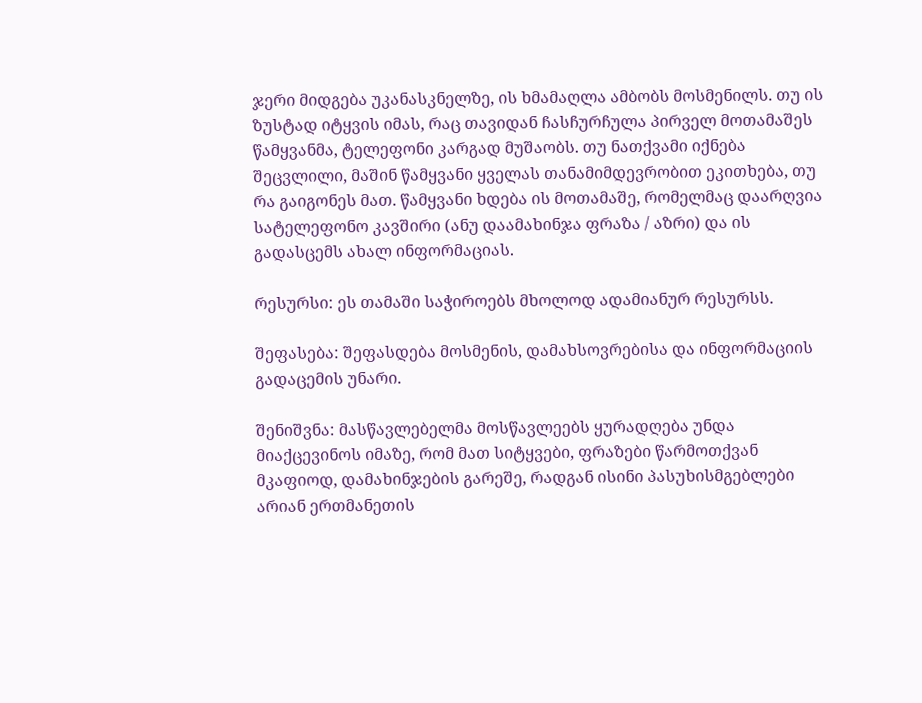ჯერი მიდგება უკანასკნელზე, ის ხმამაღლა ამბობს მოსმენილს. თუ ის ზუსტად იტყვის იმას, რაც თავიდან ჩასჩურჩულა პირველ მოთამაშეს წამყვანმა, ტელეფონი კარგად მუშაობს. თუ ნათქვამი იქნება შეცვლილი, მაშინ წამყვანი ყველას თანამიმდევრობით ეკითხება, თუ რა გაიგონეს მათ. წამყვანი ხდება ის მოთამაშე, რომელმაც დაარღვია სატელეფონო კავშირი (ანუ დაამახინჯა ფრაზა / აზრი) და ის გადასცემს ახალ ინფორმაციას.

რესურსი: ეს თამაში საჭიროებს მხოლოდ ადამიანურ რესურსს.

შეფასება: შეფასდება მოსმენის, დამახსოვრებისა და ინფორმაციის გადაცემის უნარი.

შენიშვნა: მასწავლებელმა მოსწავლეებს ყურადღება უნდა მიაქცევინოს იმაზე, რომ მათ სიტყვები, ფრაზები წარმოთქვან მკაფიოდ, დამახინჯების გარეშე, რადგან ისინი პასუხისმგებლები არიან ერთმანეთის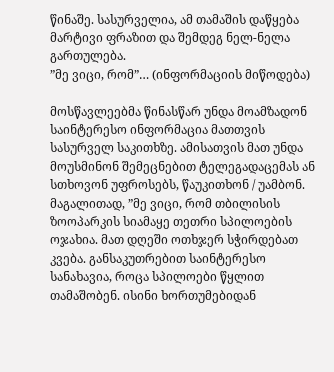წინაშე. სასურველია, ამ თამაშის დაწყება მარტივი ფრაზით და შემდეგ ნელ-ნელა გართულება.
”მე ვიცი, რომ”… (ინფორმაციის მიწოდება)

მოსწავლეებმა წინასწარ უნდა მოამზადონ საინტერესო ინფორმაცია მათთვის სასურველ საკითხზე. ამისათვის მათ უნდა მოუსმინონ შემეცნებით ტელეგადაცემას ან სთხოვონ უფროსებს, წაუკითხონ / უამბონ. მაგალითად, ”მე ვიცი, რომ თბილისის ზოოპარკის სიამაყე თეთრი სპილოების ოჯახია. მათ დღეში ოთხჯერ სჭირდებათ კვება. განსაკუთრებით საინტერესო სანახავია, როცა სპილოები წყლით თამაშობენ. ისინი ხორთუმებიდან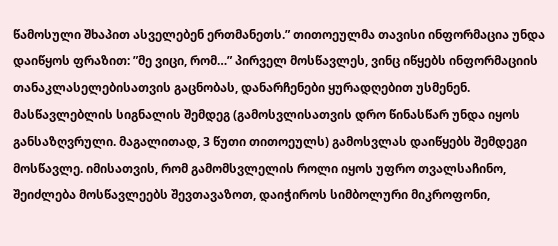წამოსული შხაპით ასველებენ ერთმანეთს.” თითოეულმა თავისი ინფორმაცია უნდა დაიწყოს ფრაზით: ”მე ვიცი, რომ…” პირველ მოსწავლეს, ვინც იწყებს ინფორმაციის თანაკლასელებისათვის გაცნობას, დანარჩენები ყურადღებით უსმენენ. მასწავლებლის სიგნალის შემდეგ (გამოსვლისათვის დრო წინასწარ უნდა იყოს განსაზღვრული. მაგალითად, 3 წუთი თითოეულს) გამოსვლას დაიწყებს შემდეგი მოსწავლე. იმისათვის, რომ გამომსვლელის როლი იყოს უფრო თვალსაჩინო, შეიძლება მოსწავლეებს შევთავაზოთ, დაიჭიროს სიმბოლური მიკროფონი,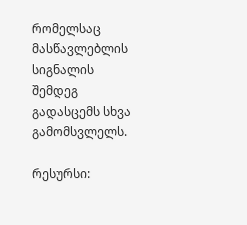რომელსაც მასწავლებლის სიგნალის შემდეგ გადასცემს სხვა გამომსვლელს.

რესურსი: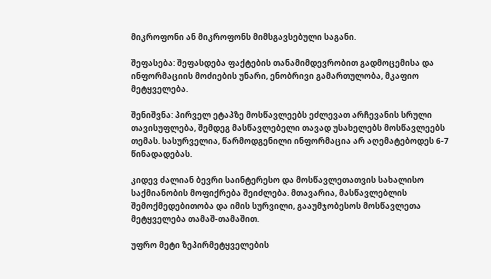მიკროფონი ან მიკროფონს მიმსგავსებული საგანი.

შეფასება: შეფასდება ფაქტების თანამიმდევრობით გადმოცემისა და ინფორმაციის მოძიების უნარი, ენობრივი გამართულობა, მკაფიო მეტყველება.

შენიშვნა: პირველ ეტაპზე მოსწავლეებს ეძლევათ არჩევანის სრული თავისუფლება, შემდეგ მასწავლებელი თავად უსახელებს მოსწავლეებს თემას. სასურველია, წარმოდგენილი ინფორმაცია არ აღემატებოდეს 6-7 წინადადებას.

კიდევ ძალიან ბევრი საინტერესო და მოსწავლეთათვის სახალისო საქმიანობის მოფიქრება შეიძლება. მთავარია, მასწავლებლის შემოქმედებითობა და იმის სურვილი, გააუმჯობესოს მოსწავლეთა მეტყველება თამაშ-თამაშით.

უფრო მეტი ზეპირმეტყველების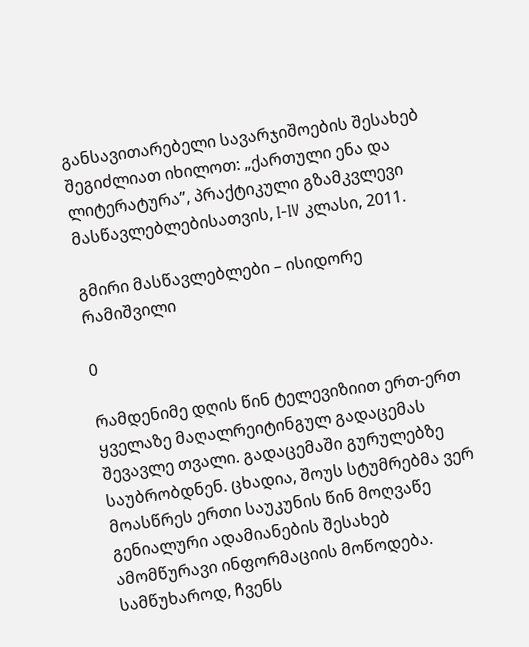განსავითარებელი სავარჯიშოების შესახებ შეგიძლიათ იხილოთ: „ქართული ენა და ლიტერატურა”, პრაქტიკული გზამკვლევი მასწავლებლებისათვის, I-IV კლასი, 2011.

გმირი მასწავლებლები – ისიდორე რამიშვილი

0

რამდენიმე დღის წინ ტელევიზიით ერთ-ერთ ყველაზე მაღალრეიტინგულ გადაცემას შევავლე თვალი. გადაცემაში გურულებზე საუბრობდნენ. ცხადია, შოუს სტუმრებმა ვერ მოასწრეს ერთი საუკუნის წინ მოღვაწე გენიალური ადამიანების შესახებ ამომწურავი ინფორმაციის მოწოდება. სამწუხაროდ, ჩვენს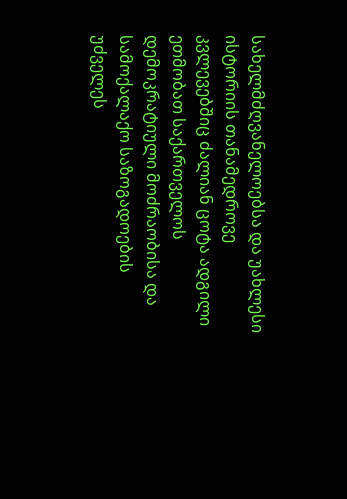სახელმძღვანელოებსა და უახლესი ისტორიის თანამედროვე კვლევებშიც ძალიან ცოტა ადგილი ეთმობათ საქართველოს დემოკრატიული მოძრაობისა და სამოქალაქო საზოგადოების უძველეს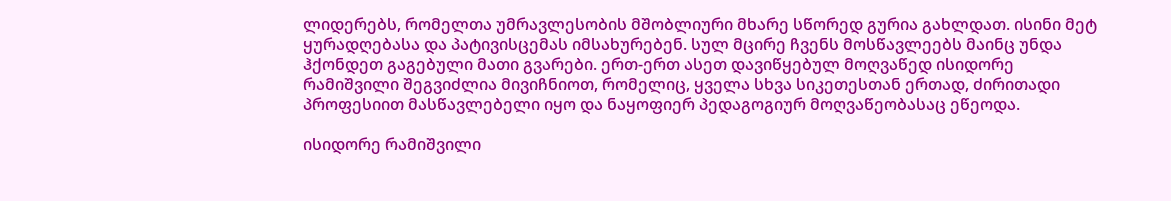ლიდერებს, რომელთა უმრავლესობის მშობლიური მხარე სწორედ გურია გახლდათ. ისინი მეტ ყურადღებასა და პატივისცემას იმსახურებენ. სულ მცირე ჩვენს მოსწავლეებს მაინც უნდა ჰქონდეთ გაგებული მათი გვარები. ერთ-ერთ ასეთ დავიწყებულ მოღვაწედ ისიდორე რამიშვილი შეგვიძლია მივიჩნიოთ, რომელიც, ყველა სხვა სიკეთესთან ერთად, ძირითადი პროფესიით მასწავლებელი იყო და ნაყოფიერ პედაგოგიურ მოღვაწეობასაც ეწეოდა.

ისიდორე რამიშვილი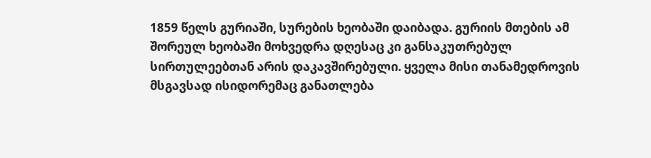1859 წელს გურიაში, სურების ხეობაში დაიბადა. გურიის მთების ამ შორეულ ხეობაში მოხვედრა დღესაც კი განსაკუთრებულ სირთულეებთან არის დაკავშირებული. ყველა მისი თანამედროვის მსგავსად ისიდორემაც განათლება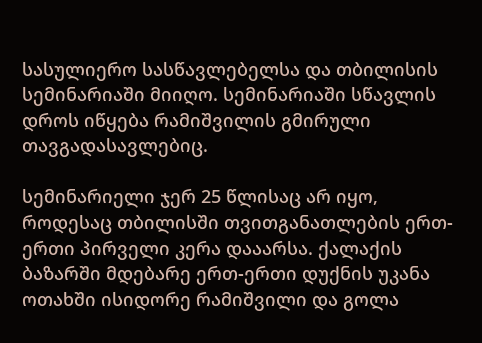სასულიერო სასწავლებელსა და თბილისის სემინარიაში მიიღო. სემინარიაში სწავლის დროს იწყება რამიშვილის გმირული თავგადასავლებიც.

სემინარიელი ჯერ 25 წლისაც არ იყო, როდესაც თბილისში თვითგანათლების ერთ-ერთი პირველი კერა დააარსა. ქალაქის ბაზარში მდებარე ერთ-ერთი დუქნის უკანა ოთახში ისიდორე რამიშვილი და გოლა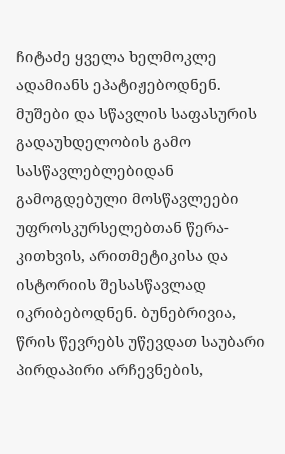ჩიტაძე ყველა ხელმოკლე ადამიანს ეპატიჟებოდნენ. მუშები და სწავლის საფასურის გადაუხდელობის გამო სასწავლებლებიდან გამოგდებული მოსწავლეები უფროსკურსელებთან წერა-კითხვის, არითმეტიკისა და ისტორიის შესასწავლად იკრიბებოდნენ. ბუნებრივია, წრის წევრებს უწევდათ საუბარი პირდაპირი არჩევნების,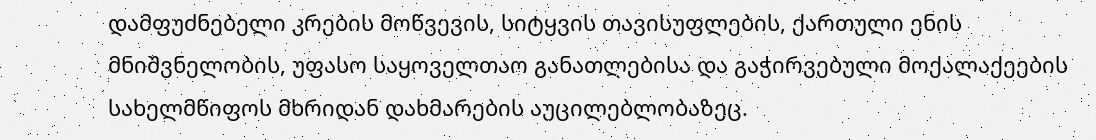დამფუძნებელი კრების მოწვევის, სიტყვის თავისუფლების, ქართული ენის მნიშვნელობის, უფასო საყოველთაო განათლებისა და გაჭირვებული მოქალაქეების სახელმწიფოს მხრიდან დახმარების აუცილებლობაზეც.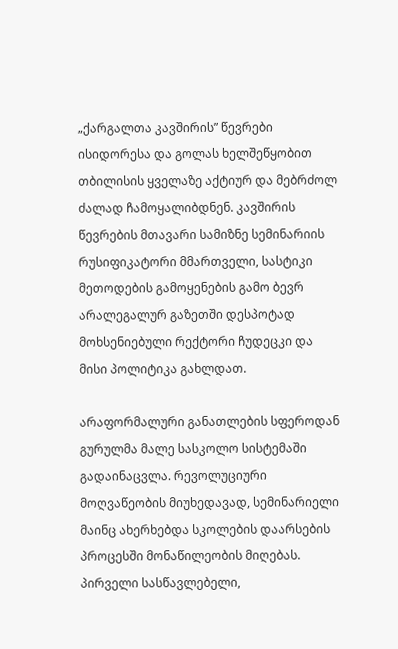„ქარგალთა კავშირის” წევრები ისიდორესა და გოლას ხელშეწყობით თბილისის ყველაზე აქტიურ და მებრძოლ ძალად ჩამოყალიბდნენ. კავშირის წევრების მთავარი სამიზნე სემინარიის რუსიფიკატორი მმართველი, სასტიკი მეთოდების გამოყენების გამო ბევრ არალეგალურ გაზეთში დესპოტად მოხსენიებული რექტორი ჩუდეცკი და მისი პოლიტიკა გახლდათ.

არაფორმალური განათლების სფეროდან გურულმა მალე სასკოლო სისტემაში გადაინაცვლა. რევოლუციური მოღვაწეობის მიუხედავად, სემინარიელი მაინც ახერხებდა სკოლების დაარსების პროცესში მონაწილეობის მიღებას. პირველი სასწავლებელი,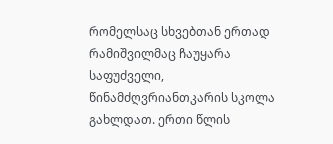რომელსაც სხვებთან ერთად რამიშვილმაც ჩაუყარა საფუძველი, წინამძღვრიანთკარის სკოლა გახლდათ. ერთი წლის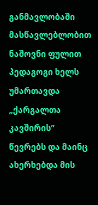განმავლობაში მასწავლებლობით ნაშოვნი ფულით პედაგოგი ხელს უმართავდა „ქარგალთა კავშირის” წევრებს და მაინც ახერხებდა მის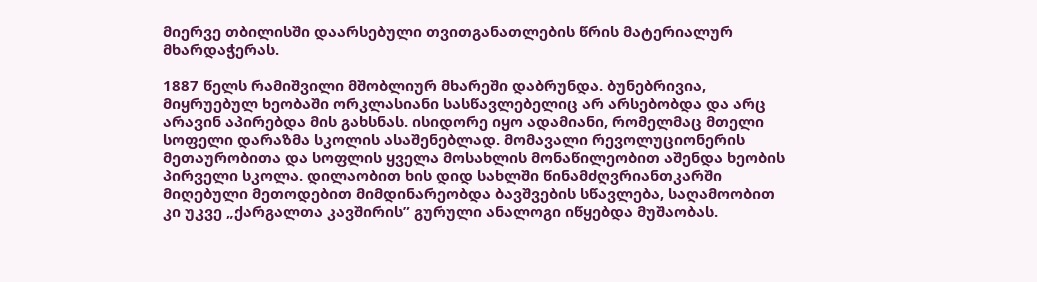მიერვე თბილისში დაარსებული თვითგანათლების წრის მატერიალურ მხარდაჭერას.

1887 წელს რამიშვილი მშობლიურ მხარეში დაბრუნდა. ბუნებრივია, მიყრუებულ ხეობაში ორკლასიანი სასწავლებელიც არ არსებობდა და არც არავინ აპირებდა მის გახსნას. ისიდორე იყო ადამიანი, რომელმაც მთელი სოფელი დარაზმა სკოლის ასაშენებლად. მომავალი რევოლუციონერის მეთაურობითა და სოფლის ყველა მოსახლის მონაწილეობით აშენდა ხეობის პირველი სკოლა. დილაობით ხის დიდ სახლში წინამძღვრიანთკარში მიღებული მეთოდებით მიმდინარეობდა ბავშვების სწავლება, საღამოობით კი უკვე „ქარგალთა კავშირის” გურული ანალოგი იწყებდა მუშაობას.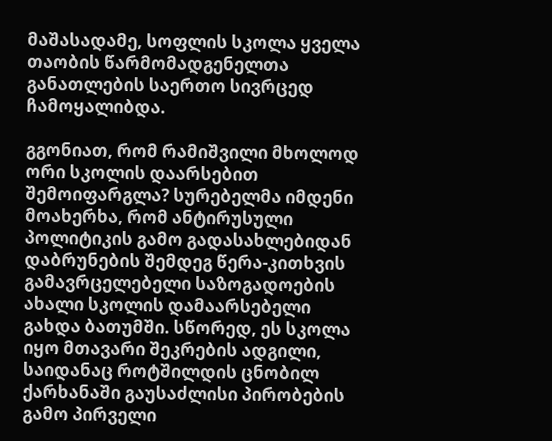მაშასადამე, სოფლის სკოლა ყველა თაობის წარმომადგენელთა განათლების საერთო სივრცედ ჩამოყალიბდა.

გგონიათ, რომ რამიშვილი მხოლოდ ორი სკოლის დაარსებით შემოიფარგლა? სურებელმა იმდენი მოახერხა, რომ ანტირუსული პოლიტიკის გამო გადასახლებიდან დაბრუნების შემდეგ წერა-კითხვის გამავრცელებელი საზოგადოების ახალი სკოლის დამაარსებელი გახდა ბათუმში. სწორედ, ეს სკოლა იყო მთავარი შეკრების ადგილი, საიდანაც როტშილდის ცნობილ ქარხანაში გაუსაძლისი პირობების გამო პირველი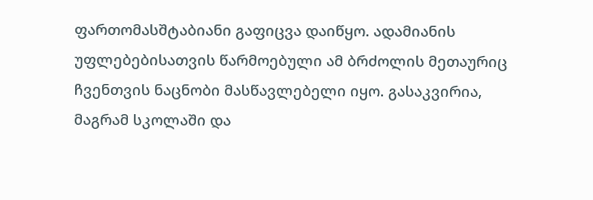ფართომასშტაბიანი გაფიცვა დაიწყო. ადამიანის უფლებებისათვის წარმოებული ამ ბრძოლის მეთაურიც ჩვენთვის ნაცნობი მასწავლებელი იყო. გასაკვირია, მაგრამ სკოლაში და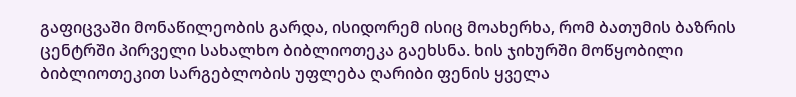გაფიცვაში მონაწილეობის გარდა, ისიდორემ ისიც მოახერხა, რომ ბათუმის ბაზრის ცენტრში პირველი სახალხო ბიბლიოთეკა გაეხსნა. ხის ჯიხურში მოწყობილი ბიბლიოთეკით სარგებლობის უფლება ღარიბი ფენის ყველა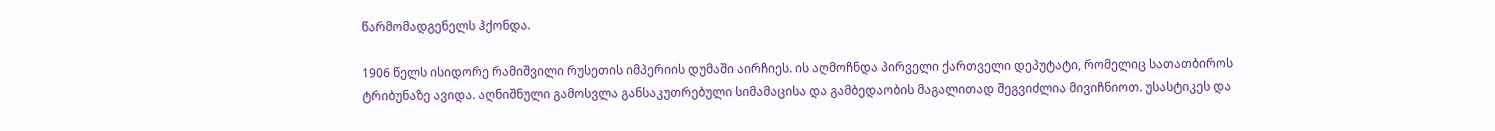წარმომადგენელს ჰქონდა.

1906 წელს ისიდორე რამიშვილი რუსეთის იმპერიის დუმაში აირჩიეს. ის აღმოჩნდა პირველი ქართველი დეპუტატი, რომელიც სათათბიროს ტრიბუნაზე ავიდა. აღნიშნული გამოსვლა განსაკუთრებული სიმამაცისა და გამბედაობის მაგალითად შეგვიძლია მივიჩნიოთ. უსასტიკეს და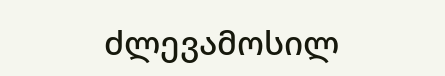ძლევამოსილ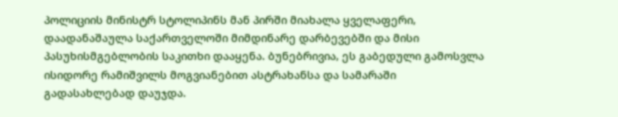პოლიციის მინისტრ სტოლიპინს მან პირში მიახალა ყველაფერი, დაადანაშაულა საქართველოში მიმდინარე დარბევებში და მისი პასუხისმგებლობის საკითხი დააყენა. ბუნებრივია, ეს გაბედული გამოსვლა ისიდორე რამიშვილს მოგვიანებით ასტრახანსა და სამარაში გადასახლებად დაუჯდა.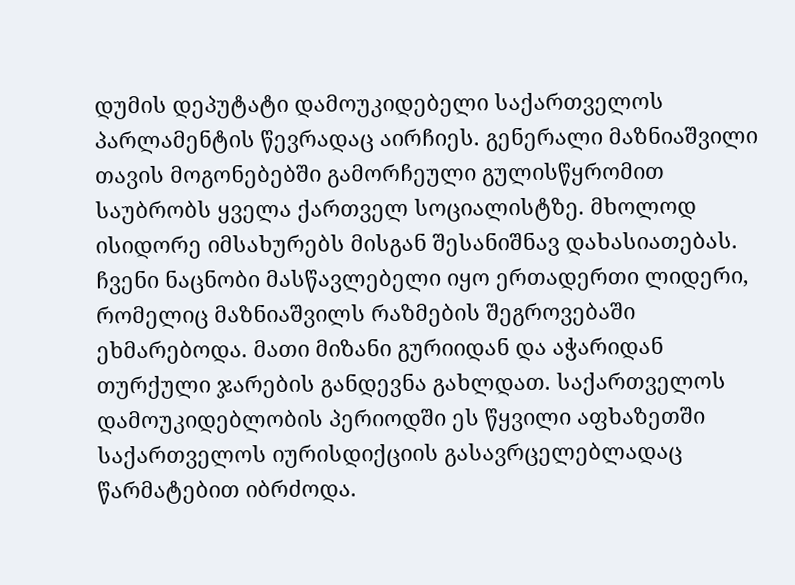დუმის დეპუტატი დამოუკიდებელი საქართველოს პარლამენტის წევრადაც აირჩიეს. გენერალი მაზნიაშვილი თავის მოგონებებში გამორჩეული გულისწყრომით საუბრობს ყველა ქართველ სოციალისტზე. მხოლოდ ისიდორე იმსახურებს მისგან შესანიშნავ დახასიათებას. ჩვენი ნაცნობი მასწავლებელი იყო ერთადერთი ლიდერი, რომელიც მაზნიაშვილს რაზმების შეგროვებაში ეხმარებოდა. მათი მიზანი გურიიდან და აჭარიდან თურქული ჯარების განდევნა გახლდათ. საქართველოს დამოუკიდებლობის პერიოდში ეს წყვილი აფხაზეთში საქართველოს იურისდიქციის გასავრცელებლადაც წარმატებით იბრძოდა.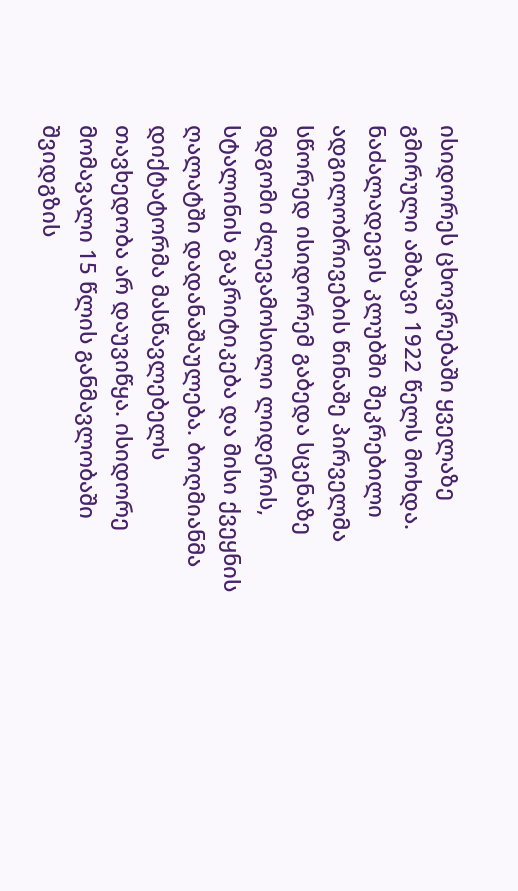ისიდორეს ცხოვრებაში ყველაზე გმირული ამბავი 1922 წელს მოხდა. ნაძალადევის კლუბში შეკრებილი ადგილობრივების წინაშე პირველმა სწორედ ისიდორემ გაბედა სცენაზე მდგომი ძლევამოსილი ლიდერის, სტალინის გაკრიტიკება და მისი ქვეყნის ღალატში დადანაშაულება. ბოღმიანმა დიქტატორმა მასწავლებელს თავხედობა არ დაუვიწყა. ისიდორე მომავალი 15 წლის განმავლობაში შვიდგზის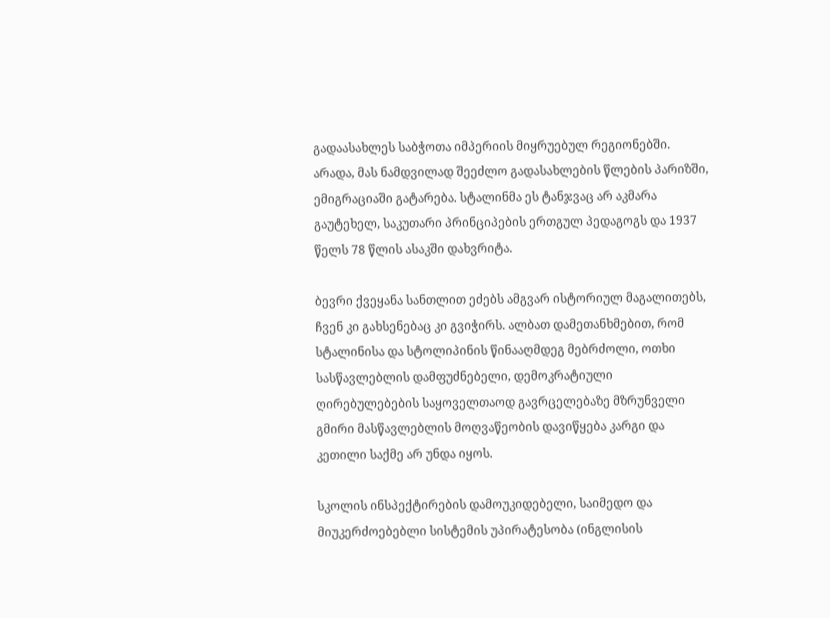გადაასახლეს საბჭოთა იმპერიის მიყრუებულ რეგიონებში. არადა, მას ნამდვილად შეეძლო გადასახლების წლების პარიზში, ემიგრაციაში გატარება. სტალინმა ეს ტანჯვაც არ აკმარა გაუტეხელ, საკუთარი პრინციპების ერთგულ პედაგოგს და 1937 წელს 78 წლის ასაკში დახვრიტა.

ბევრი ქვეყანა სანთლით ეძებს ამგვარ ისტორიულ მაგალითებს, ჩვენ კი გახსენებაც კი გვიჭირს. ალბათ დამეთანხმებით, რომ სტალინისა და სტოლიპინის წინააღმდეგ მებრძოლი, ოთხი სასწავლებლის დამფუძნებელი, დემოკრატიული ღირებულებების საყოველთაოდ გავრცელებაზე მზრუნველი  გმირი მასწავლებლის მოღვაწეობის დავიწყება კარგი და კეთილი საქმე არ უნდა იყოს.

სკოლის ინსპექტირების დამოუკიდებელი, საიმედო და მიუკერძოებებლი სისტემის უპირატესობა (ინგლისის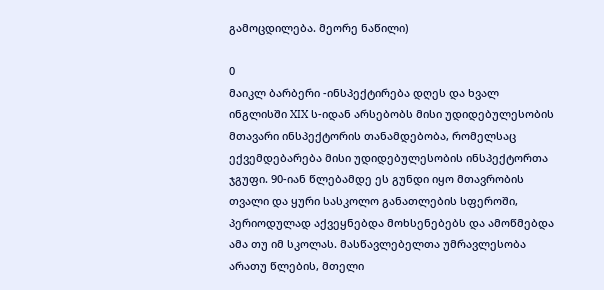გამოცდილება. მეორე ნაწილი)

0
მაიკლ ბარბერი -ინსპექტირება დღეს და ხვალ
ინგლისში XIX ს-იდან არსებობს მისი უდიდებულესობის მთავარი ინსპექტორის თანამდებობა, რომელსაც ექვემდებარება მისი უდიდებულესობის ინსპექტორთა ჯგუფი. 90-იან წლებამდე ეს გუნდი იყო მთავრობის თვალი და ყური სასკოლო განათლების სფეროში, პერიოდულად აქვეყნებდა მოხსენებებს და ამოწმებდა ამა თუ იმ სკოლას. მასწავლებელთა უმრავლესობა არათუ წლების, მთელი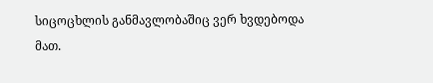სიცოცხლის განმავლობაშიც ვერ ხვდებოდა მათ.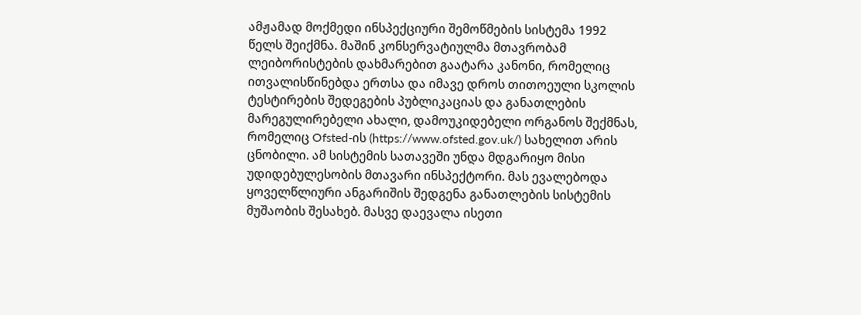ამჟამად მოქმედი ინსპექციური შემოწმების სისტემა 1992 წელს შეიქმნა. მაშინ კონსერვატიულმა მთავრობამ ლეიბორისტების დახმარებით გაატარა კანონი, რომელიც ითვალისწინებდა ერთსა და იმავე დროს თითოეული სკოლის ტესტირების შედეგების პუბლიკაციას და განათლების მარეგულირებელი ახალი, დამოუკიდებელი ორგანოს შექმნას, რომელიც Ofsted-ის (https://www.ofsted.gov.uk/) სახელით არის ცნობილი. ამ სისტემის სათავეში უნდა მდგარიყო მისი უდიდებულესობის მთავარი ინსპექტორი. მას ევალებოდა ყოველწლიური ანგარიშის შედგენა განათლების სისტემის მუშაობის შესახებ. მასვე დაევალა ისეთი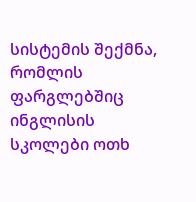სისტემის შექმნა, რომლის ფარგლებშიც ინგლისის სკოლები ოთხ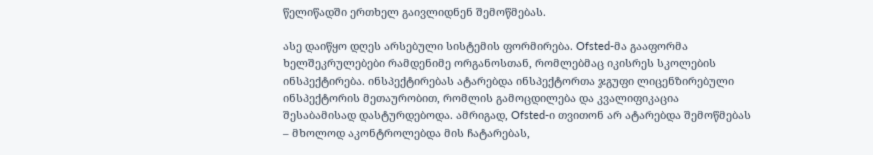წელიწადში ერთხელ გაივლიდნენ შემოწმებას.

ასე დაიწყო დღეს არსებული სისტემის ფორმირება. Ofsted-მა გააფორმა ხელშეკრულებები რამდენიმე ორგანოსთან, რომლებმაც იკისრეს სკოლების ინსპექტირება. ინსპექტირებას ატარებდა ინსპექტორთა ჯგუფი ლიცენზირებული ინსპექტორის მეთაურობით, რომლის გამოცდილება და კვალიფიკაცია შესაბამისად დასტურდებოდა. ამრიგად, Ofsted-ი თვითონ არ ატარებდა შემოწმებას – მხოლოდ აკონტროლებდა მის ჩატარებას,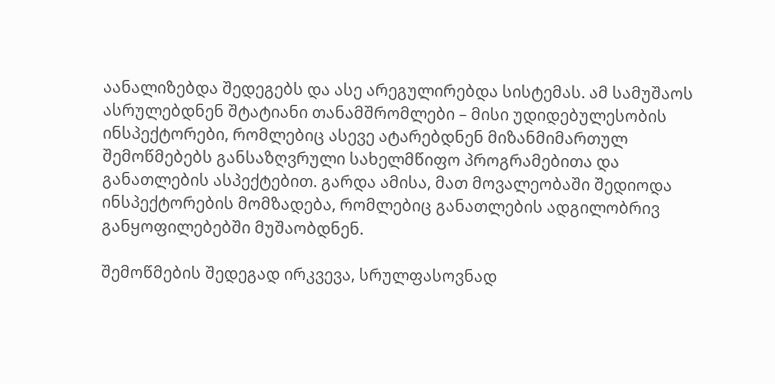აანალიზებდა შედეგებს და ასე არეგულირებდა სისტემას. ამ სამუშაოს ასრულებდნენ შტატიანი თანამშრომლები – მისი უდიდებულესობის ინსპექტორები, რომლებიც ასევე ატარებდნენ მიზანმიმართულ შემოწმებებს განსაზღვრული სახელმწიფო პროგრამებითა და განათლების ასპექტებით. გარდა ამისა, მათ მოვალეობაში შედიოდა ინსპექტორების მომზადება, რომლებიც განათლების ადგილობრივ განყოფილებებში მუშაობდნენ.

შემოწმების შედეგად ირკვევა, სრულფასოვნად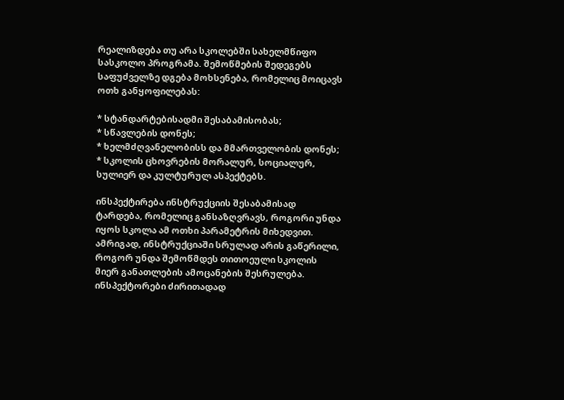რეალიზდება თუ არა სკოლებში სახელმწიფო სასკოლო პროგრამა. შემოწმების შედეგებს საფუძველზე დგება მოხსენება, რომელიც მოიცავს ოთხ განყოფილებას:

* სტანდარტებისადმი შესაბამისობას;
* სწავლების დონეს;
* ხელმძღვანელობისს და მმართველობის დონეს;
* სკოლის ცხოვრების მორალურ, სოციალურ, სულიერ და კულტურულ ასპექტებს.

ინსპექტირება ინსტრუქციის შესაბამისად ტარდება, რომელიც განსაზღვრავს, როგორი უნდა იყოს სკოლა ამ ოთხი პარამეტრის მიხედვით. ამრიგად, ინსტრუქციაში სრულად არის გაწერილი, როგორ უნდა შემოწმდეს თითოეული სკოლის მიერ განათლების ამოცანების შესრულება. ინსპექტორები ძირითადად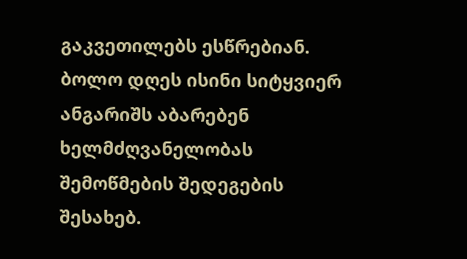გაკვეთილებს ესწრებიან. ბოლო დღეს ისინი სიტყვიერ ანგარიშს აბარებენ ხელმძღვანელობას შემოწმების შედეგების შესახებ.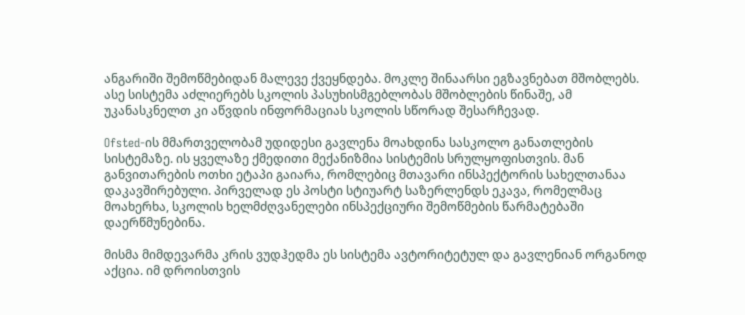ანგარიში შემოწმებიდან მალევე ქვეყნდება. მოკლე შინაარსი ეგზავნებათ მშობლებს. ასე სისტემა აძლიერებს სკოლის პასუხისმგებლობას მშობლების წინაშე, ამ უკანასკნელთ კი აწვდის ინფორმაციას სკოლის სწორად შესარჩევად.

Ofsted-ის მმართველობამ უდიდესი გავლენა მოახდინა სასკოლო განათლების სისტემაზე. ის ყველაზე ქმედითი მექანიზმია სისტემის სრულყოფისთვის. მან განვითარების ოთხი ეტაპი გაიარა, რომლებიც მთავარი ინსპექტორის სახელთანაა დაკავშირებული. პირველად ეს პოსტი სტიუარტ საზერლენდს ეკავა, რომელმაც მოახერხა, სკოლის ხელმძღვანელები ინსპექციური შემოწმების წარმატებაში დაერწმუნებინა.

მისმა მიმდევარმა კრის ვუდჰედმა ეს სისტემა ავტორიტეტულ და გავლენიან ორგანოდ აქცია. იმ დროისთვის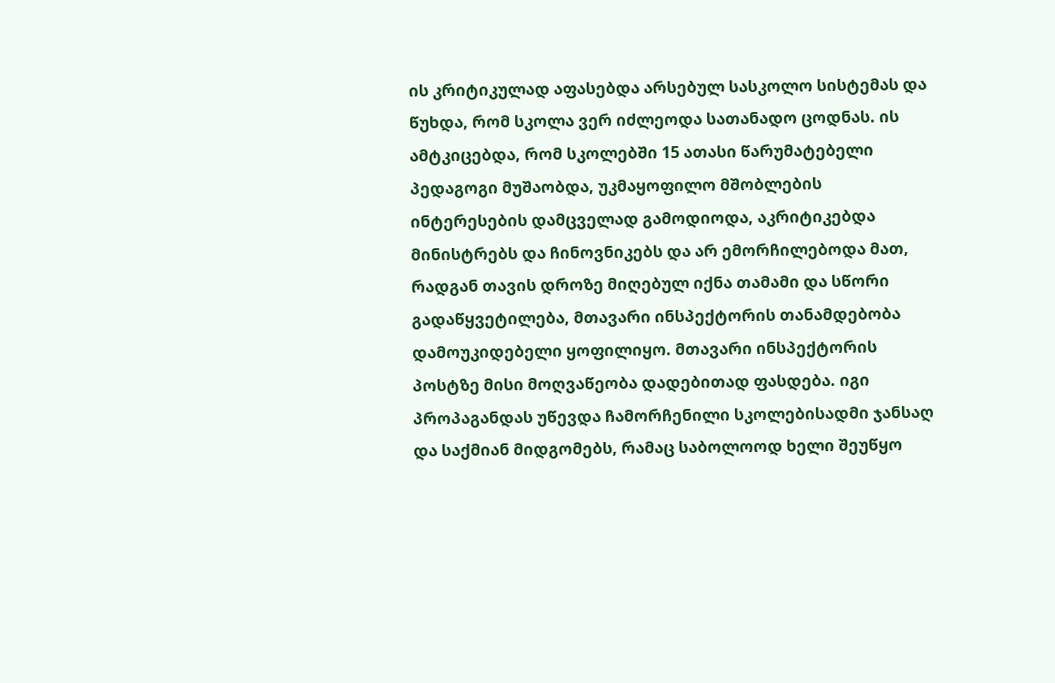ის კრიტიკულად აფასებდა არსებულ სასკოლო სისტემას და წუხდა, რომ სკოლა ვერ იძლეოდა სათანადო ცოდნას. ის ამტკიცებდა, რომ სკოლებში 15 ათასი წარუმატებელი პედაგოგი მუშაობდა, უკმაყოფილო მშობლების ინტერესების დამცველად გამოდიოდა, აკრიტიკებდა მინისტრებს და ჩინოვნიკებს და არ ემორჩილებოდა მათ, რადგან თავის დროზე მიღებულ იქნა თამამი და სწორი გადაწყვეტილება, მთავარი ინსპექტორის თანამდებობა დამოუკიდებელი ყოფილიყო. მთავარი ინსპექტორის პოსტზე მისი მოღვაწეობა დადებითად ფასდება. იგი პროპაგანდას უწევდა ჩამორჩენილი სკოლებისადმი ჯანსაღ და საქმიან მიდგომებს, რამაც საბოლოოდ ხელი შეუწყო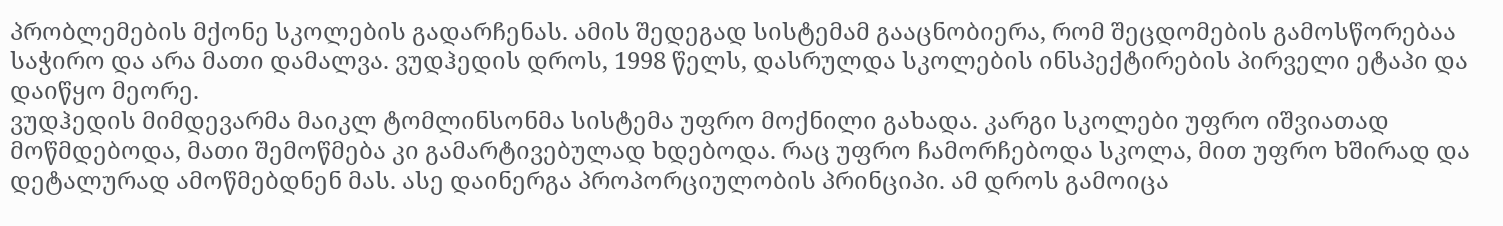პრობლემების მქონე სკოლების გადარჩენას. ამის შედეგად სისტემამ გააცნობიერა, რომ შეცდომების გამოსწორებაა საჭირო და არა მათი დამალვა. ვუდჰედის დროს, 1998 წელს, დასრულდა სკოლების ინსპექტირების პირველი ეტაპი და დაიწყო მეორე.
ვუდჰედის მიმდევარმა მაიკლ ტომლინსონმა სისტემა უფრო მოქნილი გახადა. კარგი სკოლები უფრო იშვიათად მოწმდებოდა, მათი შემოწმება კი გამარტივებულად ხდებოდა. რაც უფრო ჩამორჩებოდა სკოლა, მით უფრო ხშირად და დეტალურად ამოწმებდნენ მას. ასე დაინერგა პროპორციულობის პრინციპი. ამ დროს გამოიცა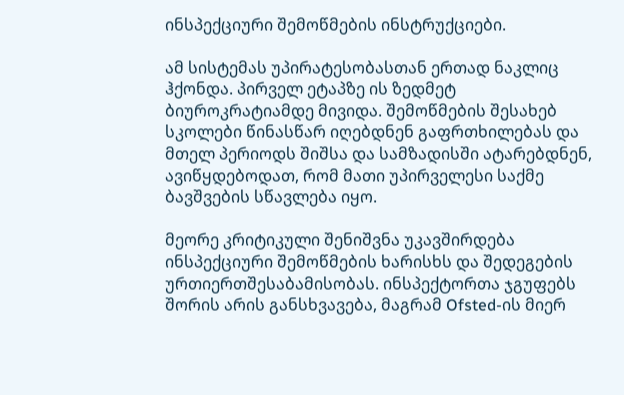ინსპექციური შემოწმების ინსტრუქციები.

ამ სისტემას უპირატესობასთან ერთად ნაკლიც ჰქონდა. პირველ ეტაპზე ის ზედმეტ ბიუროკრატიამდე მივიდა. შემოწმების შესახებ სკოლები წინასწარ იღებდნენ გაფრთხილებას და მთელ პერიოდს შიშსა და სამზადისში ატარებდნენ, ავიწყდებოდათ, რომ მათი უპირველესი საქმე ბავშვების სწავლება იყო.

მეორე კრიტიკული შენიშვნა უკავშირდება ინსპექციური შემოწმების ხარისხს და შედეგების ურთიერთშესაბამისობას. ინსპექტორთა ჯგუფებს შორის არის განსხვავება, მაგრამ Ofsted-ის მიერ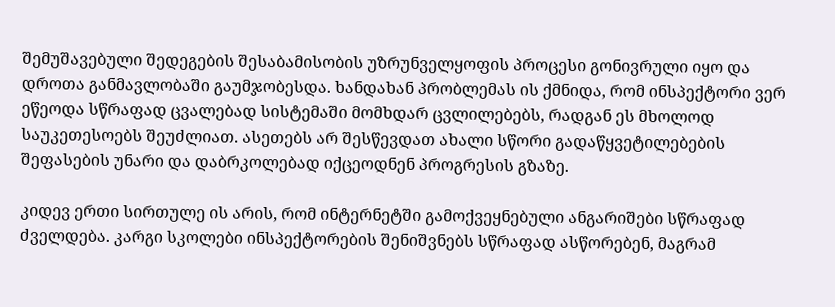შემუშავებული შედეგების შესაბამისობის უზრუნველყოფის პროცესი გონივრული იყო და დროთა განმავლობაში გაუმჯობესდა. ხანდახან პრობლემას ის ქმნიდა, რომ ინსპექტორი ვერ ეწეოდა სწრაფად ცვალებად სისტემაში მომხდარ ცვლილებებს, რადგან ეს მხოლოდ საუკეთესოებს შეუძლიათ. ასეთებს არ შესწევდათ ახალი სწორი გადაწყვეტილებების შეფასების უნარი და დაბრკოლებად იქცეოდნენ პროგრესის გზაზე.

კიდევ ერთი სირთულე ის არის, რომ ინტერნეტში გამოქვეყნებული ანგარიშები სწრაფად ძველდება. კარგი სკოლები ინსპექტორების შენიშვნებს სწრაფად ასწორებენ, მაგრამ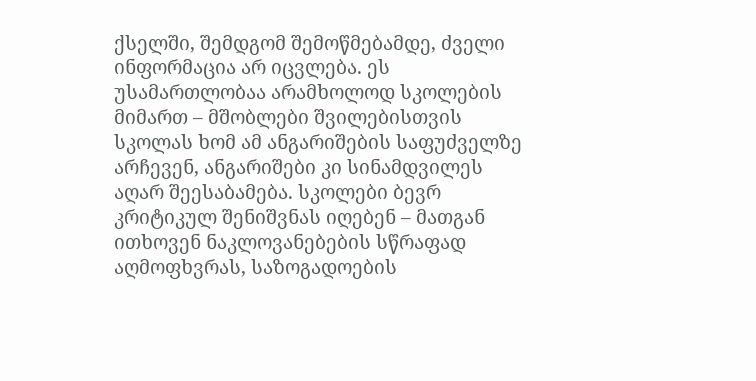ქსელში, შემდგომ შემოწმებამდე, ძველი ინფორმაცია არ იცვლება. ეს უსამართლობაა არამხოლოდ სკოლების მიმართ – მშობლები შვილებისთვის სკოლას ხომ ამ ანგარიშების საფუძველზე არჩევენ, ანგარიშები კი სინამდვილეს აღარ შეესაბამება. სკოლები ბევრ კრიტიკულ შენიშვნას იღებენ – მათგან ითხოვენ ნაკლოვანებების სწრაფად აღმოფხვრას, საზოგადოების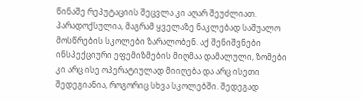წინაშე რეპუტაციის შეცვლა კი აღარ შეუძლიათ. პარადოქსულია, მაგრამ ყველაზე ნაკლებად საშუალო მოსწრების სკოლები ზარალობენ. აქ შენიშვნები ინსპექციური ეფემიზმების მიღმაა დამალული, ზომები კი არც ისე ოპერატიულად მიიღება და არც ისეთი შედეგიანია, როგორიც სხვა სკოლებში. შედეგად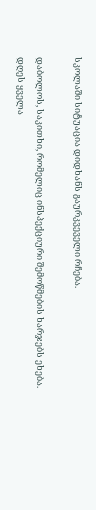სკოლაში სიტუაცია დიდხანს გაურკვეველი რჩება.

დაბოლოს, საკითხი, რომელიც ინსპექციური შემოწმების ხარჯებს ეხება. დღეს ყველა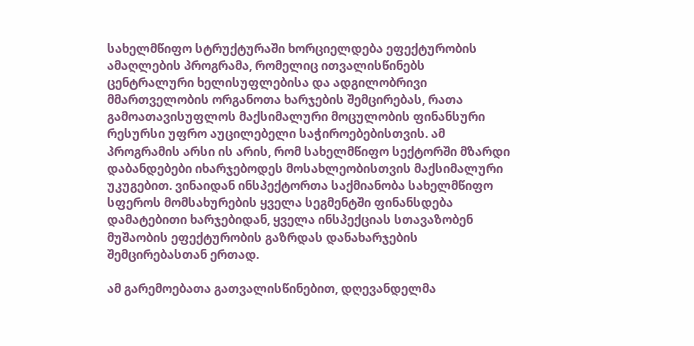სახელმწიფო სტრუქტურაში ხორციელდება ეფექტურობის ამაღლების პროგრამა, რომელიც ითვალისწინებს ცენტრალური ხელისუფლებისა და ადგილობრივი მმართველობის ორგანოთა ხარჯების შემცირებას, რათა გამოათავისუფლოს მაქსიმალური მოცულობის ფინანსური რესურსი უფრო აუცილებელი საჭიროებებისთვის. ამ პროგრამის არსი ის არის, რომ სახელმწიფო სექტორში მზარდი დაბანდებები იხარჯებოდეს მოსახლეობისთვის მაქსიმალური უკუგებით. ვინაიდან ინსპექტორთა საქმიანობა სახელმწიფო სფეროს მომსახურების ყველა სეგმენტში ფინანსდება დამატებითი ხარჯებიდან, ყველა ინსპექციას სთავაზობენ მუშაობის ეფექტურობის გაზრდას დანახარჯების შემცირებასთან ერთად.

ამ გარემოებათა გათვალისწინებით, დღევანდელმა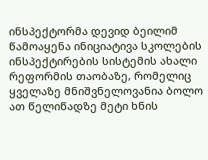ინსპექტორმა დევიდ ბეილიმ წამოაყენა ინიციატივა სკოლების ინსპექტირების სისტემის ახალი რეფორმის თაობაზე, რომელიც ყველაზე მნიშვნელოვანია ბოლო ათ წელიწადზე მეტი ხნის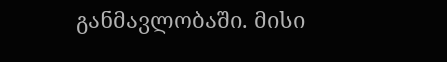განმავლობაში. მისი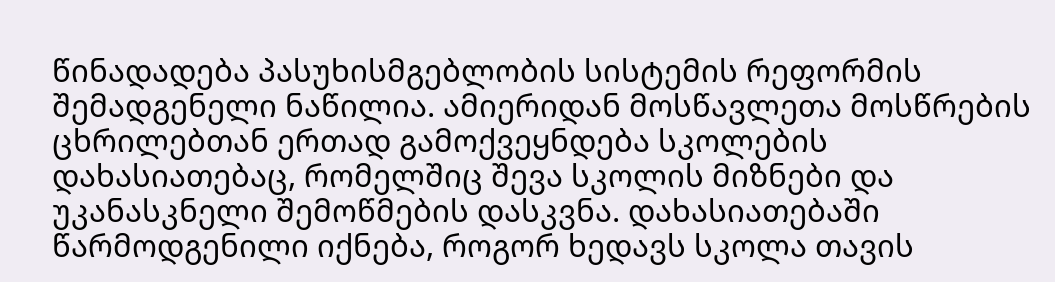წინადადება პასუხისმგებლობის სისტემის რეფორმის შემადგენელი ნაწილია. ამიერიდან მოსწავლეთა მოსწრების ცხრილებთან ერთად გამოქვეყნდება სკოლების დახასიათებაც, რომელშიც შევა სკოლის მიზნები და უკანასკნელი შემოწმების დასკვნა. დახასიათებაში წარმოდგენილი იქნება, როგორ ხედავს სკოლა თავის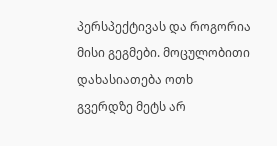პერსპექტივას და როგორია მისი გეგმები. მოცულობითი დახასიათება ოთხ გვერდზე მეტს არ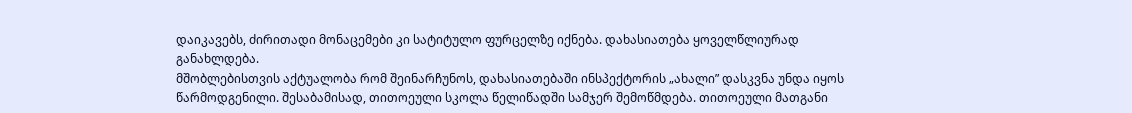დაიკავებს, ძირითადი მონაცემები კი სატიტულო ფურცელზე იქნება. დახასიათება ყოველწლიურად განახლდება.
მშობლებისთვის აქტუალობა რომ შეინარჩუნოს, დახასიათებაში ინსპექტორის „ახალი” დასკვნა უნდა იყოს წარმოდგენილი. შესაბამისად, თითოეული სკოლა წელიწადში სამჯერ შემოწმდება. თითოეული მათგანი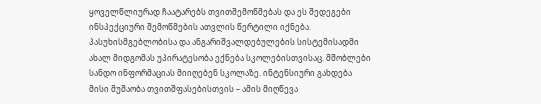ყოველწლიურად ჩაატარებს თვითშემოწმებას და ეს შედეგები ინსპექციური შემოწმების ათვლის წერტილი იქნება.
პასუხისმგებლობისა და ანგარიშვალდებულების სისტემისადმი ახალ მიდგომას უპირატესობა ექნება სკოლებისთვისაც. მშობლები სანდო ინფორმაციას მიიღებენ სკოლაზე. ინტენსიური გახდება მისი მუშაობა თვითშფასებისთვის – ამის მიღწევა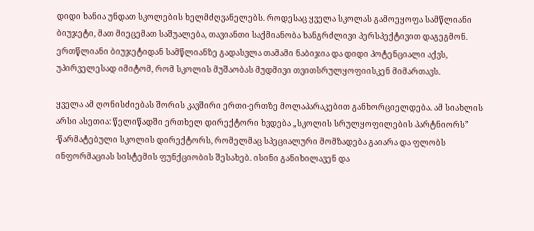დიდი ხანია უნდათ სკოლების ხელმძღვანელებს. როდესაც ყველა სკოლას გამოეყოფა სამწლიანი ბიუჯეტი, მათ მიეცემათ საშუალება, თავიანთი საქმიანობა ხანგრძლივი პერსპექტივით დაგეგმონ. ერთწლიანი ბიუჯეტიდან სამწლიანზე გადასვლა თამამი ნაბიჯია და დიდი პოტენციალი აქვს, უპირველესად იმიტომ, რომ სკოლის მუშაობას მუდმივი თვითსრულყოფიისკენ მიმართავს.

ყველა ამ ღონისძიებას შორის კავშირი ერთი-ერთზე მოლაპარაკებით განხორციელდება. ამ სიახლის არსი ასეთია: წელიწადში ერთხელ დირექტორი ხვდება „სკოლის სრულყოფილების პარტნიორს”  -წარმატებული სკოლის დირექტორს, რომელმაც სპეციალური მომზადება გაიარა და ფლობს ინფორმაციას სისტემის ფუნქციობის შესახებ. ისინი განიხილავენ და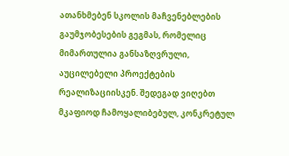ათანხმებენ სკოლის მაჩვენებლების გაუმჯობესების გეგმას, რომელიც მიმართულია განსაზღვრული, აუცილებელი პროექტების რეალიზაციისკენ. შედეგად ვიღებთ მკაფიოდ ჩამოყალიბებულ, კონკრეტულ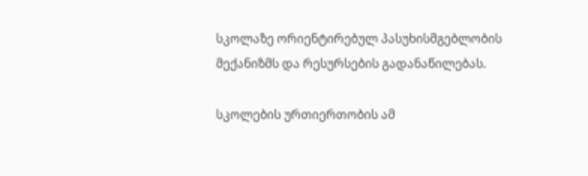სკოლაზე ორიენტირებულ პასუხისმგებლობის მექანიზმს და რესურსების გადანაწილებას.

სკოლების ურთიერთობის ამ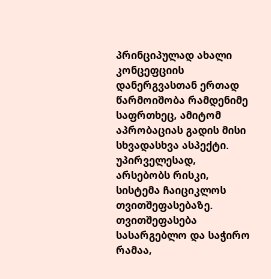პრინციპულად ახალი კონცეფციის დანერგვასთან ერთად წარმოიშობა რამდენიმე საფრთხეც, ამიტომ აპრობაციას გადის მისი სხვადასხვა ასპექტი. უპირველესად, არსებობს რისკი, სისტემა ჩაიციკლოს თვითშეფასებაზე. თვითშეფასება სასარგებლო და საჭირო რამაა,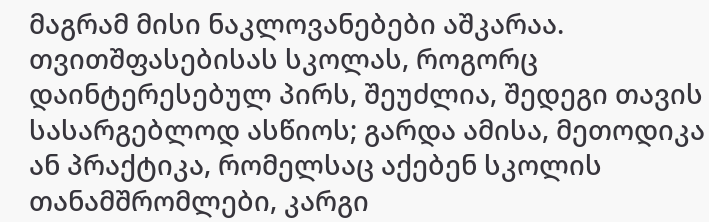მაგრამ მისი ნაკლოვანებები აშკარაა. თვითშფასებისას სკოლას, როგორც დაინტერესებულ პირს, შეუძლია, შედეგი თავის სასარგებლოდ ასწიოს; გარდა ამისა, მეთოდიკა ან პრაქტიკა, რომელსაც აქებენ სკოლის თანამშრომლები, კარგი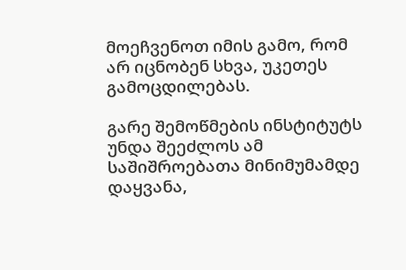მოეჩვენოთ იმის გამო, რომ არ იცნობენ სხვა, უკეთეს გამოცდილებას.

გარე შემოწმების ინსტიტუტს უნდა შეეძლოს ამ საშიშროებათა მინიმუმამდე დაყვანა,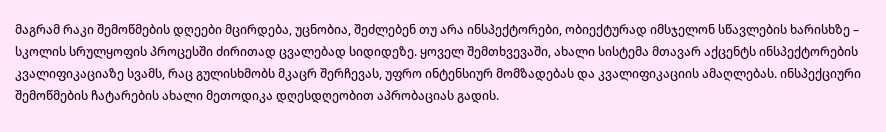მაგრამ რაკი შემოწმების დღეები მცირდება, უცნობია, შეძლებენ თუ არა ინსპექტორები, ობიექტურად იმსჯელონ სწავლების ხარისხზე – სკოლის სრულყოფის პროცესში ძირითად ცვალებად სიდიდეზე. ყოველ შემთხვევაში, ახალი სისტემა მთავარ აქცენტს ინსპექტორების კვალიფიკაციაზე სვამს, რაც გულისხმობს მკაცრ შერჩევას, უფრო ინტენსიურ მომზადებას და კვალიფიკაციის ამაღლებას. ინსპექციური შემოწმების ჩატარების ახალი მეთოდიკა დღესდღეობით აპრობაციას გადის.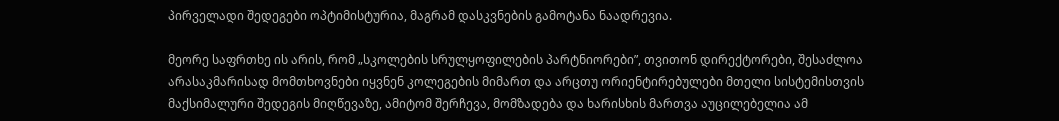პირველადი შედეგები ოპტიმისტურია, მაგრამ დასკვნების გამოტანა ნაადრევია.

მეორე საფრთხე ის არის, რომ „სკოლების სრულყოფილების პარტნიორები”, თვითონ დირექტორები, შესაძლოა არასაკმარისად მომთხოვნები იყვნენ კოლეგების მიმართ და არცთუ ორიენტირებულები მთელი სისტემისთვის მაქსიმალური შედეგის მიღწევაზე, ამიტომ შერჩევა, მომზადება და ხარისხის მართვა აუცილებელია ამ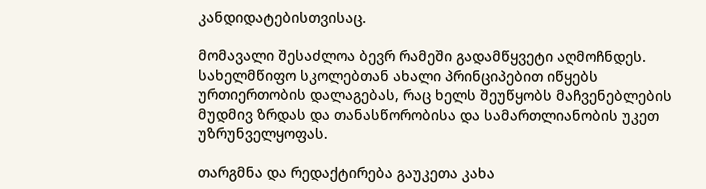კანდიდატებისთვისაც.

მომავალი შესაძლოა ბევრ რამეში გადამწყვეტი აღმოჩნდეს. სახელმწიფო სკოლებთან ახალი პრინციპებით იწყებს ურთიერთობის დალაგებას, რაც ხელს შეუწყობს მაჩვენებლების მუდმივ ზრდას და თანასწორობისა და სამართლიანობის უკეთ უზრუნველყოფას.

თარგმნა და რედაქტირება გაუკეთა კახა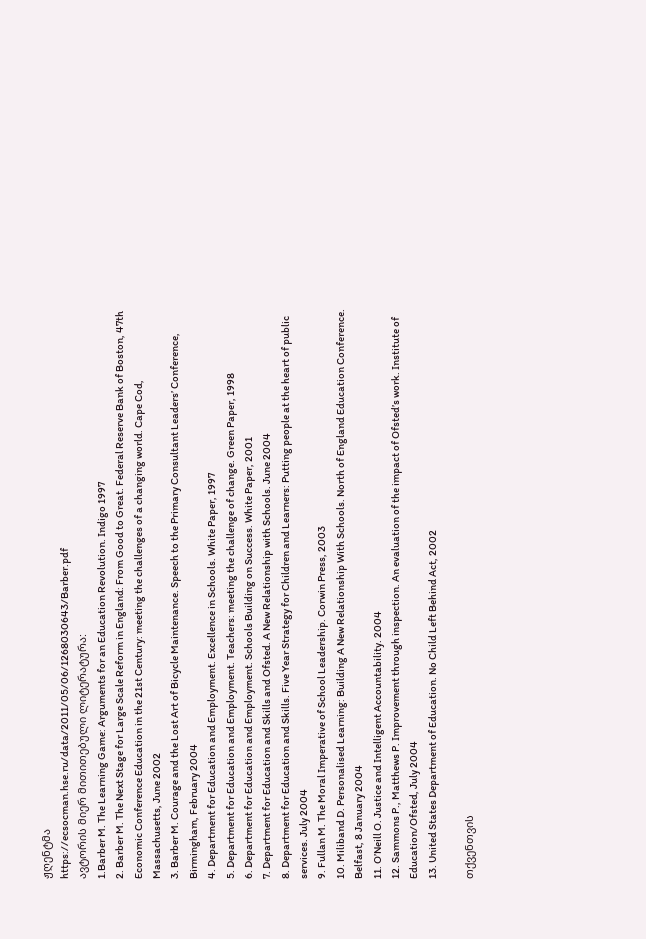ჟღენტმა
https://ecsocman.hse.ru/data/2011/05/06/1268030643/Barber.pdf
ავტორის მიერ მითითებული ლიტერატურა:
1.Barber M. The Learning Game: Arguments for an Education Revolution. Indigo 1997
2. Barber M. The Next Stage for Large Scale Reform in England: From Good to Great. Federal Reserve Bank of Boston, 47th Economic Conference Education in the 21st Century: meeting the challenges of a changing world. Cape Cod, Massachusetts, June 2002
3. Barber M. Courage and the Lost Art of Bicycle Maintenance. Speech to the Primary Consultant Leaders’ Conference, Birmingham, February 2004
4. Department for Education and Employment. Excellence in Schools. White Paper, 1997
5. Department for Education and Employment. Teachers: meeting the challenge of change. Green Paper, 1998
6. Department for Education and Employment. Schools Building on Success. White Paper, 2001
7. Department for Education and Skills and Ofsted. A New Relationship with Schools. June 2004
8. Department for Education and Skills. Five Year Strategy for Children and Learners: Putting people at the heart of public services. July 2004
9. Fullan M. The Moral Imperative of School Leadership. Corwin Press, 2003
10. Miliband D. Personalised Learning: Building A New Relationship With Schools. North of England Education Conference. Belfast, 8 January 2004
11. O’Neill O. Justice and Intelligent Accountability. 2004
12. Sammons P., Matthews P. Improvement through inspection. An evaluation of the impact of Ofsted’s work. Institute of Education/Ofsted, July 2004
13. United States Department of Education. No Child Left Behind Act, 2002

თქვენთვის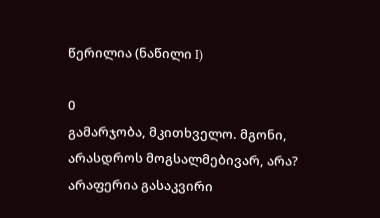წერილია (ნაწილი I)

0
გამარჯობა, მკითხველო. მგონი, არასდროს მოგსალმებივარ, არა? არაფერია გასაკვირი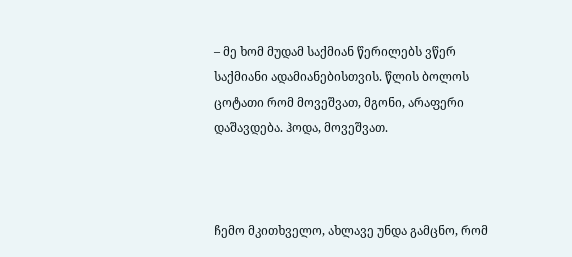– მე ხომ მუდამ საქმიან წერილებს ვწერ საქმიანი ადამიანებისთვის. წლის ბოლოს ცოტათი რომ მოვეშვათ, მგონი, არაფერი დაშავდება. ჰოდა, მოვეშვათ.



ჩემო მკითხველო, ახლავე უნდა გამცნო, რომ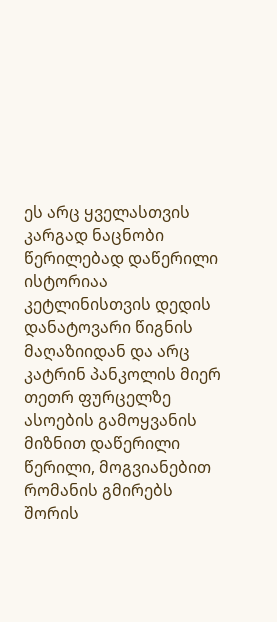ეს არც ყველასთვის კარგად ნაცნობი წერილებად დაწერილი ისტორიაა კეტლინისთვის დედის დანატოვარი წიგნის მაღაზიიდან და არც კატრინ პანკოლის მიერ თეთრ ფურცელზე ასოების გამოყვანის მიზნით დაწერილი წერილი, მოგვიანებით რომანის გმირებს შორის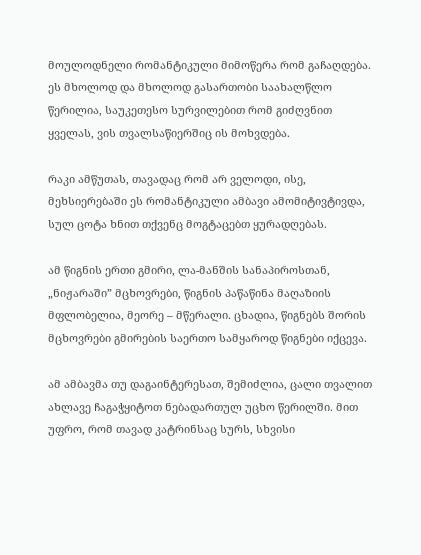მოულოდნელი რომანტიკული მიმოწერა რომ გაჩაღდება. ეს მხოლოდ და მხოლოდ გასართობი საახალწლო წერილია, საუკეთესო სურვილებით რომ გიძღვნით ყველას, ვის თვალსაწიერშიც ის მოხვდება.

რაკი ამწუთას, თავადაც რომ არ ველოდი, ისე, მეხსიერებაში ეს რომანტიკული ამბავი ამომიტივტივდა, სულ ცოტა ხნით თქვენც მოგტაცებთ ყურადღებას.

ამ წიგნის ერთი გმირი, ლა-მანშის სანაპიროსთან, „ნიჟარაში” მცხოვრები, წიგნის პაწაწინა მაღაზიის მფლობელია, მეორე – მწერალი. ცხადია, წიგნებს შორის მცხოვრები გმირების საერთო სამყაროდ წიგნები იქცევა.

ამ ამბავმა თუ დაგაინტერესათ, შემიძლია, ცალი თვალით ახლავე ჩაგაჭყიტოთ ნებადართულ უცხო წერილში. მით უფრო, რომ თავად კატრინსაც სურს, სხვისი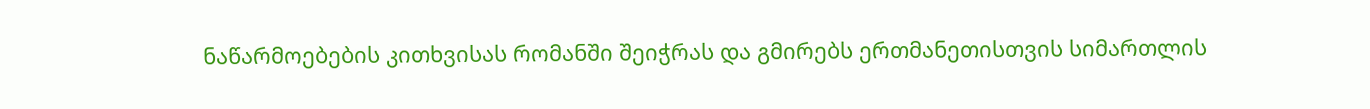ნაწარმოებების კითხვისას რომანში შეიჭრას და გმირებს ერთმანეთისთვის სიმართლის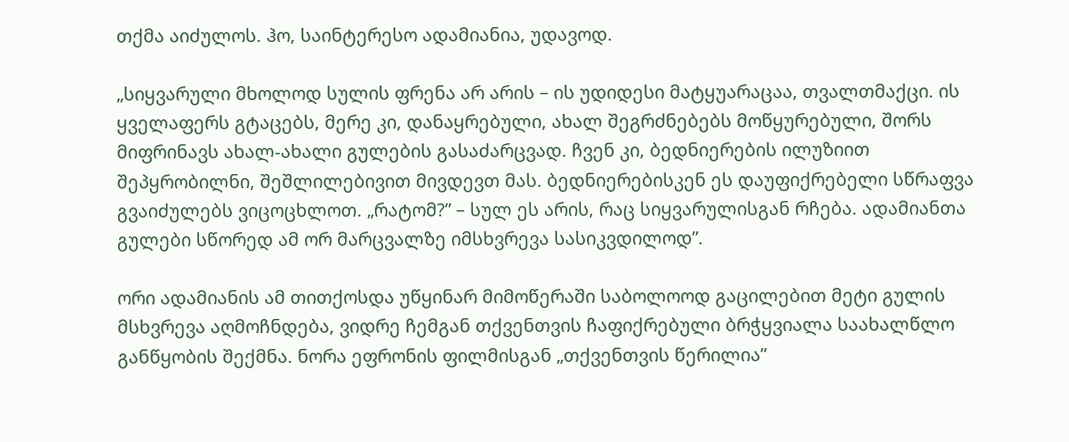თქმა აიძულოს. ჰო, საინტერესო ადამიანია, უდავოდ.

„სიყვარული მხოლოდ სულის ფრენა არ არის – ის უდიდესი მატყუარაცაა, თვალთმაქცი. ის ყველაფერს გტაცებს, მერე კი, დანაყრებული, ახალ შეგრძნებებს მოწყურებული, შორს მიფრინავს ახალ-ახალი გულების გასაძარცვად. ჩვენ კი, ბედნიერების ილუზიით შეპყრობილნი, შეშლილებივით მივდევთ მას. ბედნიერებისკენ ეს დაუფიქრებელი სწრაფვა გვაიძულებს ვიცოცხლოთ. „რატომ?” – სულ ეს არის, რაც სიყვარულისგან რჩება. ადამიანთა გულები სწორედ ამ ორ მარცვალზე იმსხვრევა სასიკვდილოდ”.

ორი ადამიანის ამ თითქოსდა უწყინარ მიმოწერაში საბოლოოდ გაცილებით მეტი გულის მსხვრევა აღმოჩნდება, ვიდრე ჩემგან თქვენთვის ჩაფიქრებული ბრჭყვიალა საახალწლო განწყობის შექმნა. ნორა ეფრონის ფილმისგან „თქვენთვის წერილია”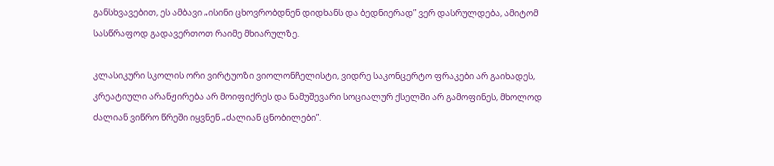განსხვავებით, ეს ამბავი „ისინი ცხოვრობდნენ დიდხანს და ბედნიერად” ვერ დასრულდება, ამიტომ სასწრაფოდ გადავერთოთ რაიმე მხიარულზე.

კლასიკური სკოლის ორი ვირტუოზი ვიოლონჩელისტი, ვიდრე საკონცერტო ფრაკები არ გაიხადეს, კრეატიული არანჟირება არ მოიფიქრეს და ნამუშევარი სოციალურ ქსელში არ გამოფინეს, მხოლოდ ძალიან ვიწრო წრეში იყვნენ „ძალიან ცნობილები”.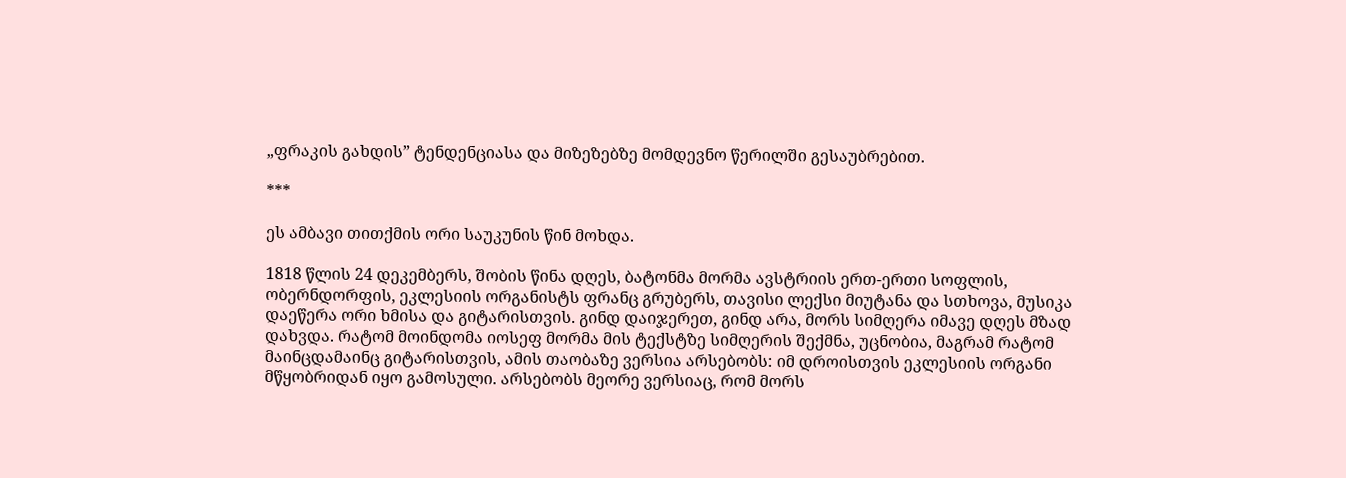„ფრაკის გახდის” ტენდენციასა და მიზეზებზე მომდევნო წერილში გესაუბრებით.

***

ეს ამბავი თითქმის ორი საუკუნის წინ მოხდა.

1818 წლის 24 დეკემბერს, შობის წინა დღეს, ბატონმა მორმა ავსტრიის ერთ-ერთი სოფლის, ობერნდორფის, ეკლესიის ორგანისტს ფრანც გრუბერს, თავისი ლექსი მიუტანა და სთხოვა, მუსიკა დაეწერა ორი ხმისა და გიტარისთვის. გინდ დაიჯერეთ, გინდ არა, მორს სიმღერა იმავე დღეს მზად დახვდა. რატომ მოინდომა იოსეფ მორმა მის ტექსტზე სიმღერის შექმნა, უცნობია, მაგრამ რატომ მაინცდამაინც გიტარისთვის, ამის თაობაზე ვერსია არსებობს: იმ დროისთვის ეკლესიის ორგანი მწყობრიდან იყო გამოსული. არსებობს მეორე ვერსიაც, რომ მორს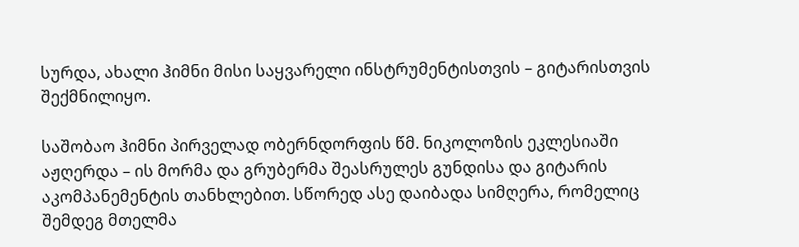სურდა, ახალი ჰიმნი მისი საყვარელი ინსტრუმენტისთვის – გიტარისთვის შექმნილიყო.

საშობაო ჰიმნი პირველად ობერნდორფის წმ. ნიკოლოზის ეკლესიაში აჟღერდა – ის მორმა და გრუბერმა შეასრულეს გუნდისა და გიტარის აკომპანემენტის თანხლებით. სწორედ ასე დაიბადა სიმღერა, რომელიც შემდეგ მთელმა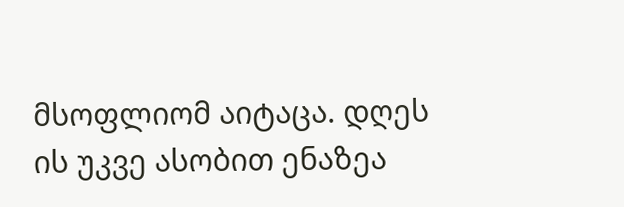მსოფლიომ აიტაცა. დღეს ის უკვე ასობით ენაზეა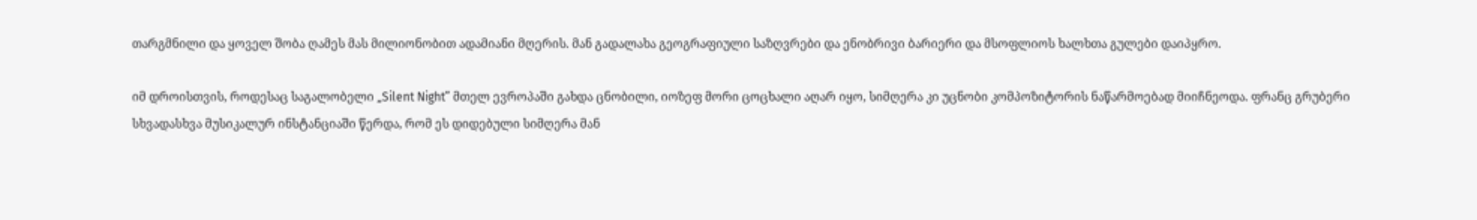თარგმნილი და ყოველ შობა ღამეს მას მილიონობით ადამიანი მღერის. მან გადალახა გეოგრაფიული საზღვრები და ენობრივი ბარიერი და მსოფლიოს ხალხთა გულები დაიპყრო.

იმ დროისთვის, როდესაც საგალობელი „Silent Night” მთელ ევროპაში გახდა ცნობილი, იოზეფ მორი ცოცხალი აღარ იყო, სიმღერა კი უცნობი კომპოზიტორის ნაწარმოებად მიიჩნეოდა. ფრანც გრუბერი სხვადასხვა მუსიკალურ ინსტანციაში წერდა, რომ ეს დიდებული სიმღერა მან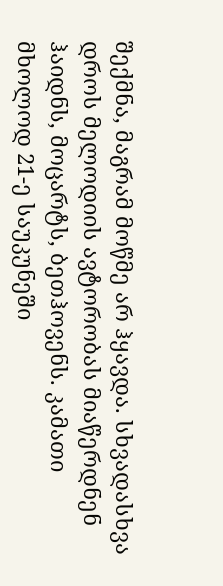შექმნა, მაგრამ მოწმე არ ჰყავდა. სხვადასხვა დროს მელოდიის ავტორობას მიაწერდნენ ჰაიდნს, მოცარტს, ბეთჰოვენს. კამათი მხოლოდ 21-ე საუკუნეში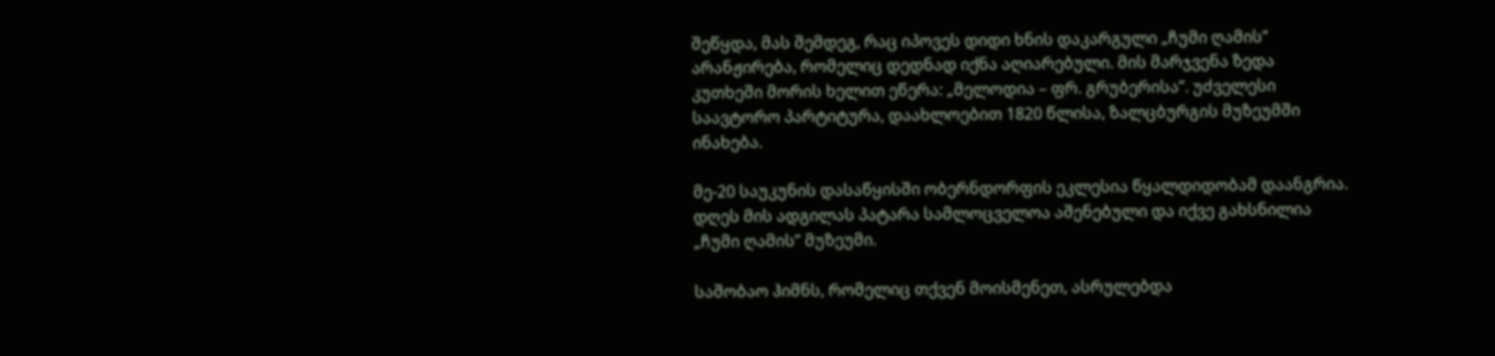შეწყდა, მას შემდეგ, რაც იპოვეს დიდი ხნის დაკარგული „ჩუმი ღამის” არანჟირება, რომელიც დედნად იქნა აღიარებული. მის მარჯვენა ზედა კუთხეში მორის ხელით ეწერა: „მელოდია – ფრ. გრუბერისა”. უძველესი საავტორო პარტიტურა, დაახლოებით 1820 წლისა, ზალცბურგის მუზეუმში ინახება.

მე-20 საუკუნის დასაწყისში ობერნდორფის ეკლესია წყალდიდობამ დაანგრია. დღეს მის ადგილას პატარა სამლოცველოა აშენებული და იქვე გახსნილია „ჩუმი ღამის” მუზეუმი.

საშობაო ჰიმნს, რომელიც თქვენ მოისმენეთ, ასრულებდა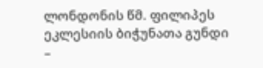ლონდონის წმ. ფილიპეს ეკლესიის ბიჭუნათა გუნდი –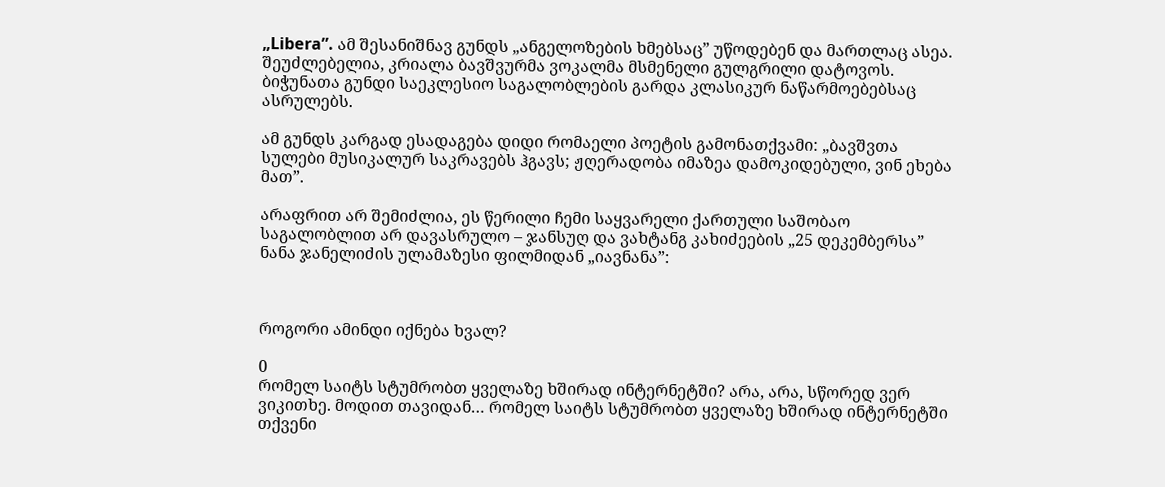„Libera”. ამ შესანიშნავ გუნდს „ანგელოზების ხმებსაც” უწოდებენ და მართლაც ასეა. შეუძლებელია, კრიალა ბავშვურმა ვოკალმა მსმენელი გულგრილი დატოვოს. ბიჭუნათა გუნდი საეკლესიო საგალობლების გარდა კლასიკურ ნაწარმოებებსაც ასრულებს.

ამ გუნდს კარგად ესადაგება დიდი რომაელი პოეტის გამონათქვამი: „ბავშვთა სულები მუსიკალურ საკრავებს ჰგავს; ჟღერადობა იმაზეა დამოკიდებული, ვინ ეხება მათ”.

არაფრით არ შემიძლია, ეს წერილი ჩემი საყვარელი ქართული საშობაო საგალობლით არ დავასრულო – ჯანსუღ და ვახტანგ კახიძეების „25 დეკემბერსა” ნანა ჯანელიძის ულამაზესი ფილმიდან „იავნანა”:



როგორი ამინდი იქნება ხვალ?

0
რომელ საიტს სტუმრობთ ყველაზე ხშირად ინტერნეტში? არა, არა, სწორედ ვერ  ვიკითხე. მოდით თავიდან… რომელ საიტს სტუმრობთ ყველაზე ხშირად ინტერნეტში თქვენი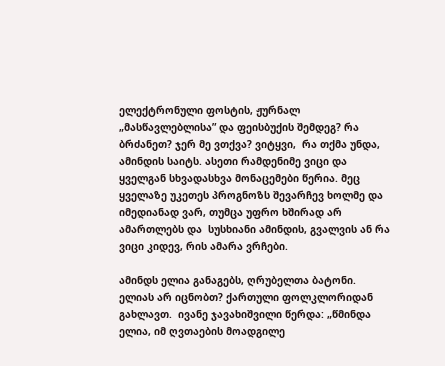ელექტრონული ფოსტის, ჟურნალ „მასწავლებლისა” და ფეისბუქის შემდეგ? რა ბრძანეთ? ჯერ მე ვთქვა? ვიტყვი,  რა თქმა უნდა, ამინდის საიტს. ასეთი რამდენიმე ვიცი და ყველგან სხვადასხვა მონაცემები წერია. მეც  ყველაზე უკეთეს პროგნოზს შევარჩევ ხოლმე და იმედიანად ვარ, თუმცა უფრო ხშირად არ ამართლებს და  სუსხიანი ამინდის, გვალვის ან რა ვიცი კიდევ, რის ამარა ვრჩები.

ამინდს ელია განაგებს, ღრუბელთა ბატონი. ელიას არ იცნობთ? ქართული ფოლკლორიდან გახლავთ.  ივანე ჯავახიშვილი წერდა: „წმინდა ელია, იმ ღვთაების მოადგილე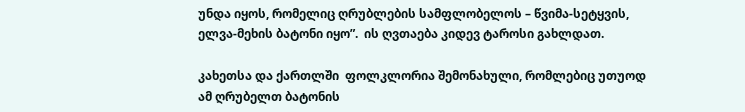უნდა იყოს, რომელიც ღრუბლების სამფლობელოს – წვიმა-სეტყვის, ელვა-მეხის ბატონი იყო”.  ის ღვთაება კიდევ ტაროსი გახლდათ.

კახეთსა და ქართლში  ფოლკლორია შემონახული, რომლებიც უთუოდ ამ ღრუბელთ ბატონის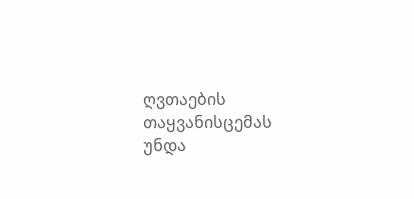ღვთაების თაყვანისცემას უნდა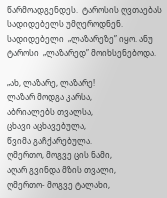წარმოადგენდეს.  ტაროსის ღვთაებას სადიდებელს უმღეროდნენ. სადიდებელი  „ლაზარეზე” იყო. ანუ ტაროსი  „ლაზარედ” მოიხსენებოდა.

„ახ, ლაზარე, ლაზარე!
ლაზარ მოდგა კარსა,
აბრიალებს თვალსა,
ცხავი აცხავებულა,
წვიმა გაჩქარებულა.
ღმერთო, მოგვე ცის ნამი,
აღარ გვინდა მზის თვალი,
ღმერთო- მოგვე ტალახი,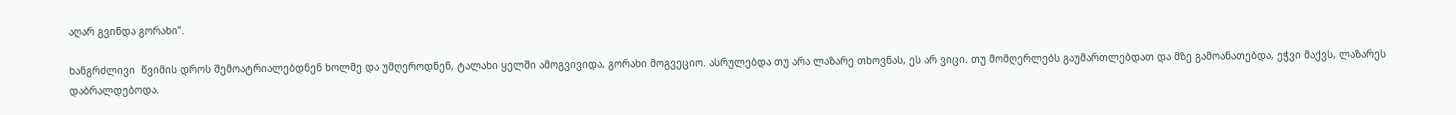აღარ გვინდა გორახი”.

ხანგრძლივი  წვიმის დროს შემოატრიალებდნენ ხოლმე და უმღეროდნენ, ტალახი ყელში ამოგვივიდა, გორახი მოგვეციო. ასრულებდა თუ არა ლაზარე თხოვნას, ეს არ ვიცი. თუ მომღერლებს გაუმართლებდათ და მზე გამოანათებდა, ეჭვი მაქვს, ლაზარეს დაბრალდებოდა.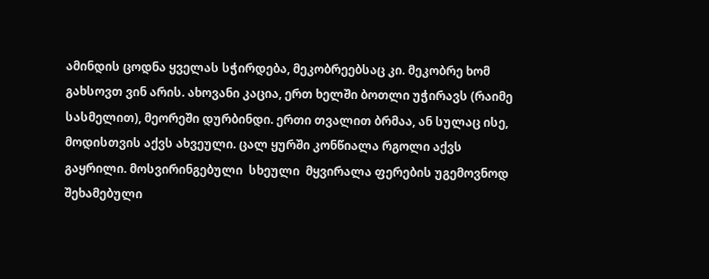ამინდის ცოდნა ყველას სჭირდება, მეკობრეებსაც კი. მეკობრე ხომ გახსოვთ ვინ არის. ახოვანი კაცია, ერთ ხელში ბოთლი უჭირავს (რაიმე სასმელით), მეორეში დურბინდი. ერთი თვალით ბრმაა, ან სულაც ისე, მოდისთვის აქვს ახვეული. ცალ ყურში კონწიალა რგოლი აქვს გაყრილი. მოსვირინგებული  სხეული  მყვირალა ფერების უგემოვნოდ შეხამებული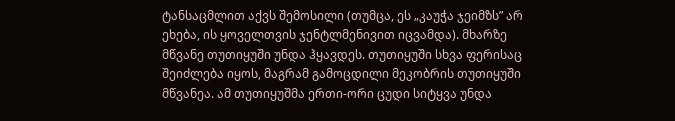ტანსაცმლით აქვს შემოსილი (თუმცა, ეს „კაუჭა ჯეიმზს” არ ეხება, ის ყოველთვის ჯენტლმენივით იცვამდა). მხარზე მწვანე თუთიყუში უნდა ჰყავდეს. თუთიყუში სხვა ფერისაც შეიძლება იყოს, მაგრამ გამოცდილი მეკობრის თუთიყუში მწვანეა. ამ თუთიყუშმა ერთი-ორი ცუდი სიტყვა უნდა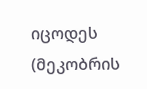იცოდეს (მეკობრის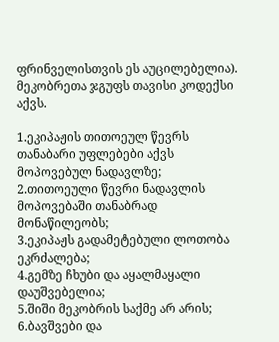ფრინველისთვის ეს აუცილებელია).  მეკობრეთა ჯგუფს თავისი კოდექსი აქვს.

1.ეკიპაჟის თითოეულ წევრს თანაბარი უფლებები აქვს  მოპოვებულ ნადავლზე;
2.თითოეული წევრი ნადავლის მოპოვებაში თანაბრად მონაწილეობს;
3.ეკიპაჟს გადამეტებული ლოთობა ეკრძალება;
4.გემზე ჩხუბი და აყალმაყალი დაუშვებელია;
5.შიში მეკობრის საქმე არ არის;
6.ბავშვები და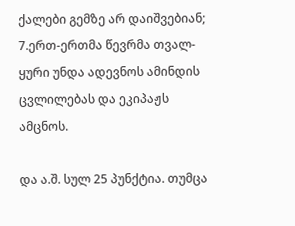ქალები გემზე არ დაიშვებიან;
7.ერთ-ერთმა წევრმა თვალ-ყური უნდა ადევნოს ამინდის ცვლილებას და ეკიპაჟს ამცნოს.

და ა.შ. სულ 25 პუნქტია. თუმცა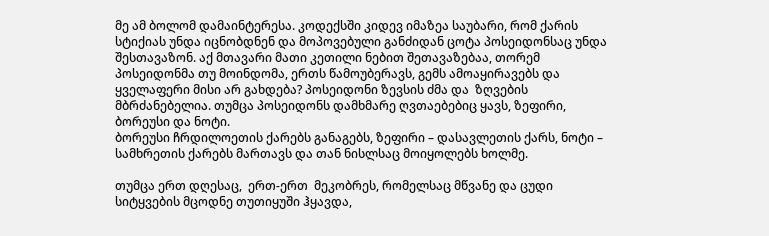მე ამ ბოლომ დამაინტერესა. კოდექსში კიდევ იმაზეა საუბარი, რომ ქარის სტიქიას უნდა იცნობდნენ და მოპოვებული განძიდან ცოტა პოსეიდონსაც უნდა შესთავაზონ. აქ მთავარი მათი კეთილი ნებით შეთავაზებაა, თორემ პოსეიდონმა თუ მოინდომა, ერთს წამოუბერავს, გემს ამოაყირავებს და ყველაფერი მისი არ გახდება? პოსეიდონი ზევსის ძმა და  ზღვების მბრძანებელია. თუმცა პოსეიდონს დამხმარე ღვთაებებიც ყავს, ზეფირი, ბორეუსი და ნოტი.
ბორეუსი ჩრდილოეთის ქარებს განაგებს, ზეფირი – დასავლეთის ქარს, ნოტი – სამხრეთის ქარებს მართავს და თან ნისლსაც მოიყოლებს ხოლმე.

თუმცა ერთ დღესაც,  ერთ-ერთ  მეკობრეს, რომელსაც მწვანე და ცუდი სიტყვების მცოდნე თუთიყუში ჰყავდა,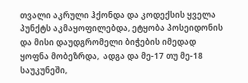თვალი აკრული ჰქონდა და კოდექსის ყველა პუნქტს აკმაყოფილებდა, ეტყობა პოსეიდონის და მისი დაუდგრომელი ბიჭების იმედად ყოფნა მობეზრდა,  ადგა და მე-17 თუ მე-18 საუკუნეში,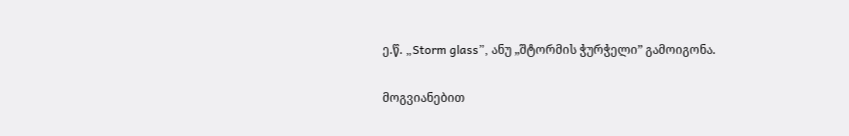ე.წ. „Storm glass”, ანუ „შტორმის ჭურჭელი” გამოიგონა.

მოგვიანებით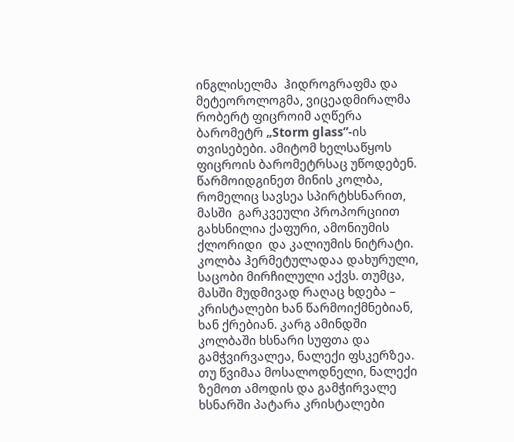ინგლისელმა  ჰიდროგრაფმა და მეტეოროლოგმა, ვიცეადმირალმა რობერტ ფიცროიმ აღწერა ბარომეტრ „Storm glass”-ის  თვისებები. ამიტომ ხელსაწყოს ფიცროის ბარომეტრსაც უწოდებენ. წარმოიდგინეთ მინის კოლბა, რომელიც სავსეა სპირტხსნარით, მასში  გარკვეული პროპორციით გახსნილია ქაფური, ამონიუმის ქლორიდი  და კალიუმის ნიტრატი. კოლბა ჰერმეტულადაა დახურული, საცობი მირჩილული აქვს. თუმცა, მასში მუდმივად რაღაც ხდება – კრისტალები ხან წარმოიქმნებიან, ხან ქრებიან. კარგ ამინდში კოლბაში ხსნარი სუფთა და გამჭვირვალეა, ნალექი ფსკერზეა. თუ წვიმაა მოსალოდნელი, ნალექი ზემოთ ამოდის და გამჭირვალე ხსნარში პატარა კრისტალები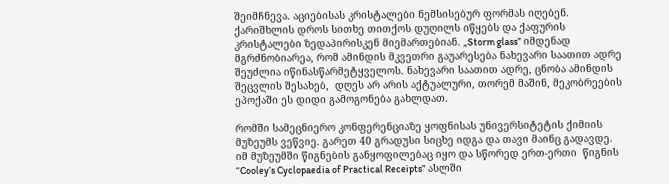შეიმჩნევა. აციებისას კრისტალები ნემსისებურ ფორმას იღებენ.  ქარიშხლის დროს სითხე თითქოს დუღილს იწყებს და ქაფურის კრისტალები ზედაპირისკენ მიემართებიან. „Storm glass” იმდენად მგრძნობიარეა, რომ ამინდის მკვეთრი გაუარესება ნახევარი საათით ადრე შეუძლია იწინასწარმეტყველოს. ნახევარი საათით ადრე, ცნობა ამინდის შეცვლის შესახებ,  დღეს არ არის აქტუალური, თორემ მაშინ, მეკობრეების ეპოქაში ეს დიდი გამოგონება გახლდათ.

რომში სამეცნიერო კონფერენციაზე ყოფნისას უნივერსიტეტის ქიმიის მუზეუმს ვეწვიე. გარეთ 40 გრადუსი სიცხე იდგა და თავი მაინც გადავდე. იმ მუზეუმში წიგნების განყოფილებაც იყო და სწორედ ერთ-ერთი  წიგნის  “Cooley’s Cyclopaedia of Practical Receipts” ასლში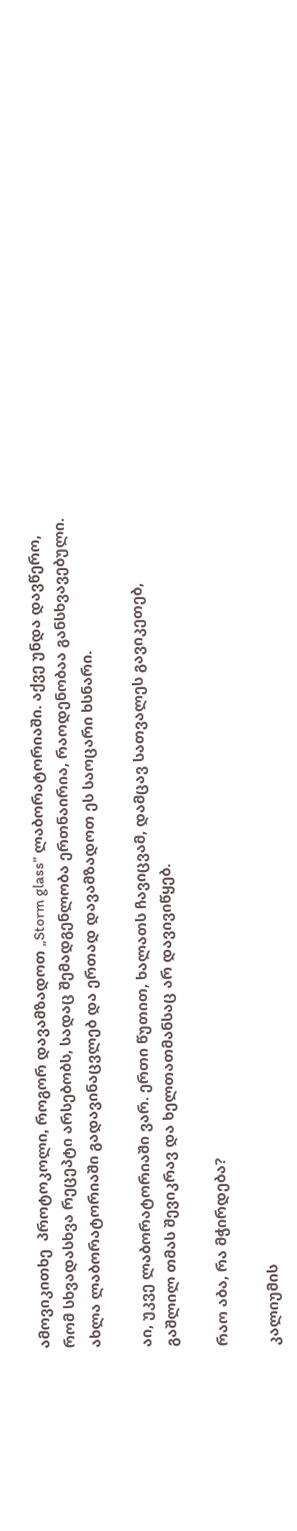ამოვიკითხე  პროტოკოლი, როგორ დავამზადოთ „Storm glass” ლაბორატორიაში. აქვე უნდა დავწერო, რომ სხვადასხვა რეცეპტი არსებობს, სადაც შემადგენლობა ერთნაირია, რაოდენობაა განსხვავებული. ახლა ლაბორატორიაში გადავინაცვლებ და ერთად დავამზადოთ ეს საოცარი ხსნარი.

აი, უკვე ლაბორატორიაში ვარ. ერთი წუთით, ხალათს ჩავიცვამ, დამცავ სათვალეს გავიკეთებ, გაშლილ თმას შევიკრავ და ხელთათმანსაც არ დავივიწყებ.

რაო აბა, რა მჭირდება?

კალიუმის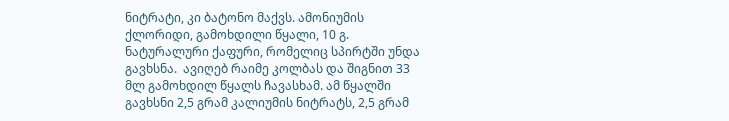ნიტრატი, კი ბატონო მაქვს. ამონიუმის ქლორიდი, გამოხდილი წყალი, 10 გ. ნატურალური ქაფური, რომელიც სპირტში უნდა გავხსნა.  ავიღებ რაიმე კოლბას და შიგნით 33 მლ გამოხდილ წყალს ჩავასხამ. ამ წყალში გავხსნი 2,5 გრამ კალიუმის ნიტრატს, 2,5 გრამ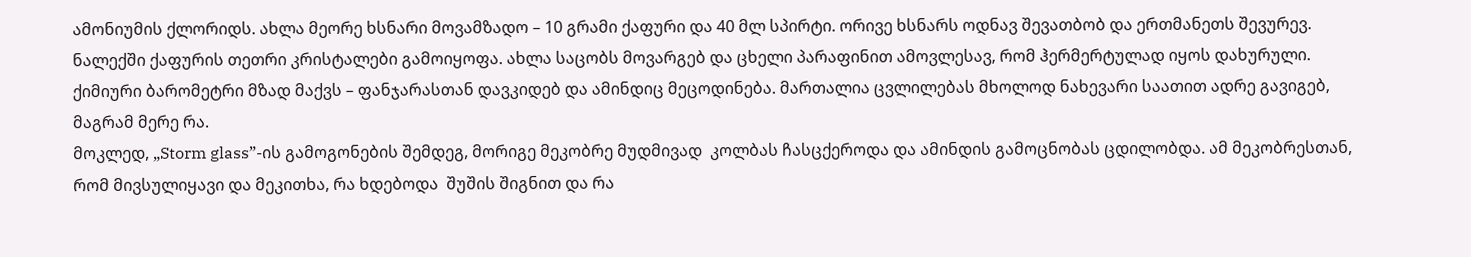ამონიუმის ქლორიდს. ახლა მეორე ხსნარი მოვამზადო – 10 გრამი ქაფური და 40 მლ სპირტი. ორივე ხსნარს ოდნავ შევათბობ და ერთმანეთს შევურევ. ნალექში ქაფურის თეთრი კრისტალები გამოიყოფა. ახლა საცობს მოვარგებ და ცხელი პარაფინით ამოვლესავ, რომ ჰერმერტულად იყოს დახურული. ქიმიური ბარომეტრი მზად მაქვს – ფანჯარასთან დავკიდებ და ამინდიც მეცოდინება. მართალია ცვლილებას მხოლოდ ნახევარი საათით ადრე გავიგებ, მაგრამ მერე რა.
მოკლედ, „Storm glass”-ის გამოგონების შემდეგ, მორიგე მეკობრე მუდმივად  კოლბას ჩასცქეროდა და ამინდის გამოცნობას ცდილობდა. ამ მეკობრესთან, რომ მივსულიყავი და მეკითხა, რა ხდებოდა  შუშის შიგნით და რა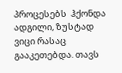პროცესებს  ჰქონდა ადგილი, ზუსტად ვიცი რასაც გააკეთებდა. თავს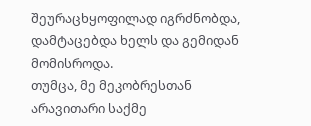შეურაცხყოფილად იგრძნობდა, დამტაცებდა ხელს და გემიდან მომისროდა.
თუმცა, მე მეკობრესთან არავითარი საქმე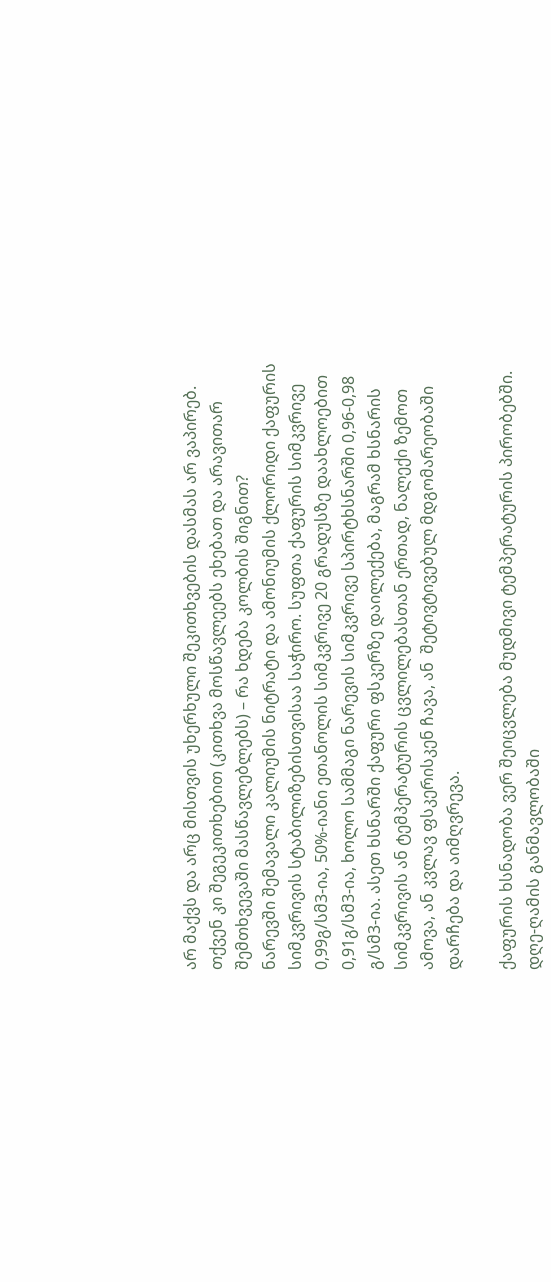არ მაქვს და არც მისთვის უხერხული შეკითხვების დასმას არ ვაპირებ. თქვენ კი შეგეკითხებით (კითხვა მოსწავლეებს ეხებათ და არავითარ შემთხვევაში მასწავლებლებს) – რა ხდება კოლბის შიგნით?
ნარევში შემავალი კალიუმის ნიტრატი და ამონიუმის ქლორიდი ქაფურის სიმკვრივის სტაბილიზებისთვისაა საჭირო. სუფთა ქაფურის სიმკვრივე 0,99გ/სმ3-ია, 50%-იანი ეთანოლის სიმკვრივე 20 გრადუსზე დაახლოებით 0,91გ/სმ3-ია, ხოლო სამმაგი ნარევის სიმკვრივე სპირტხსნარში 0,96-0,98 გ/სმ3-ია. ასეთ ხსნარში ქაფური ფსკერზე დაილექება, მაგრამ ხსნარის სიმკვრივის ან ტემპერატურის ცვლილებასთან ერთად, ნალექი ზემოთ ამოვა, ან კვლავ ფსკერისკენ ჩავა, ან  შეტივტივებულ მდგომარეობაში დარჩება და აიმღვრევა.

ქაფურის ხსნადობა ვერ შეიცვლება მუდმივი ტემპერატურის პირობებში. დღე-ღამის განმავლობაში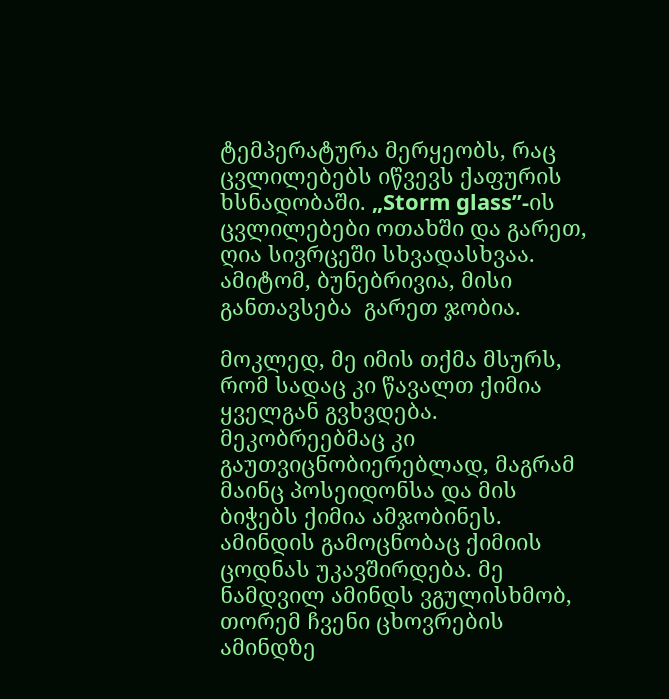ტემპერატურა მერყეობს, რაც ცვლილებებს იწვევს ქაფურის ხსნადობაში. „Storm glass”-ის ცვლილებები ოთახში და გარეთ, ღია სივრცეში სხვადასხვაა. ამიტომ, ბუნებრივია, მისი განთავსება  გარეთ ჯობია.

მოკლედ, მე იმის თქმა მსურს, რომ სადაც კი წავალთ ქიმია ყველგან გვხვდება. მეკობრეებმაც კი გაუთვიცნობიერებლად, მაგრამ მაინც პოსეიდონსა და მის ბიჭებს ქიმია ამჯობინეს. ამინდის გამოცნობაც ქიმიის ცოდნას უკავშირდება. მე ნამდვილ ამინდს ვგულისხმობ, თორემ ჩვენი ცხოვრების ამინდზე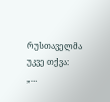რუსთაველმა უკვე თქვა:
„…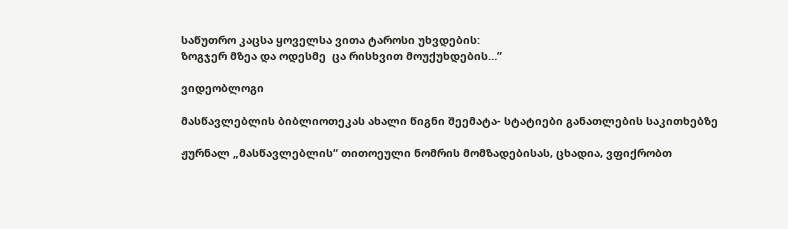საწუთრო კაცსა ყოველსა ვითა ტაროსი უხვდების:
ზოგჯერ მზეა და ოდესმე  ცა რისხვით მოუქუხდების…”

ვიდეობლოგი

მასწავლებლის ბიბლიოთეკას ახალი წიგნი შეემატა- სტატიები განათლების საკითხებზე

ჟურნალ „მასწავლებლის“ თითოეული ნომრის მომზადებისას, ცხადია, ვფიქრობთ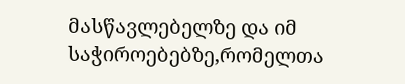მასწავლებელზე და იმ საჭიროებებზე,რომელთა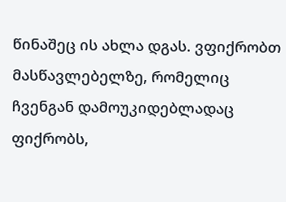წინაშეც ის ახლა დგას. ვფიქრობთ მასწავლებელზე, რომელიც ჩვენგან დამოუკიდებლადაც ფიქრობს,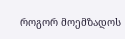როგორ მოემზადოს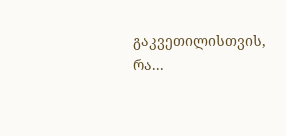გაკვეთილისთვის, რა...